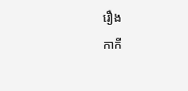រឿង
កាកី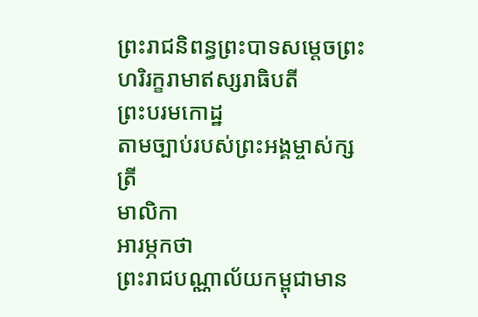ព្រះរាជនិពន្ធព្រះបាទសម្ដេចព្រះហរិរក្ខរាមាឥស្សរាធិបតី
ព្រះបរមកោដ្ឋ
តាមច្បាប់របស់ព្រះអង្គម្ចាស់ក្សត្រី
មាលិកា
អារម្ភកថា
ព្រះរាជបណ្ណាល័យកម្ពុជាមាន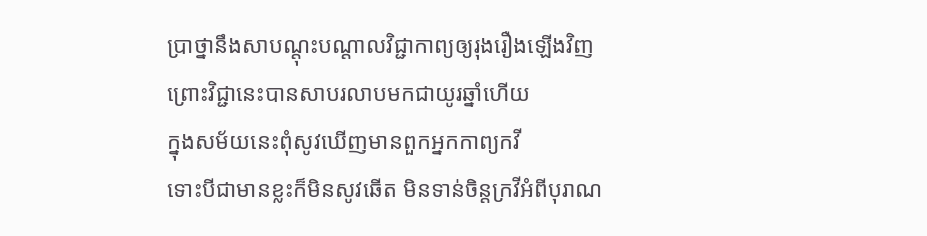ប្រាថ្នានឹងសាបណ្ដុះបណ្ដាលវិជ្ជាកាព្យឲ្យរុងរឿងឡើងវិញ
ព្រោះវិជ្ជានេះបានសាបរលាបមកជាយូរឆ្នាំហើយ
ក្នុងសម័យនេះពុំសូវឃើញមានពួកអ្នកកាព្យកវី
ទោះបីជាមានខ្លះក៏មិនសូវឆើត មិនទាន់ចិន្តក្រវីអំពីបុរាណ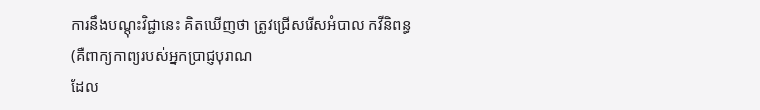ការនឹងបណ្ដុះវិជ្ជានេះ គិតឃើញថា ត្រូវជ្រើសរើសអំបាល កវីនិពន្ធ
(គឺពាក្យកាព្យរបស់អ្នកប្រាជ្ញបុរាណ
ដែល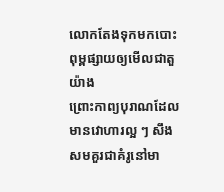លោកតែងទុកមកបោះពុម្ពផ្សាយឲ្យមើលជាតួយ៉ាង
ព្រោះកាព្យបុរាណដែលមានវោហារល្អ ៗ សឹងសមគួរជាគំរូនៅមា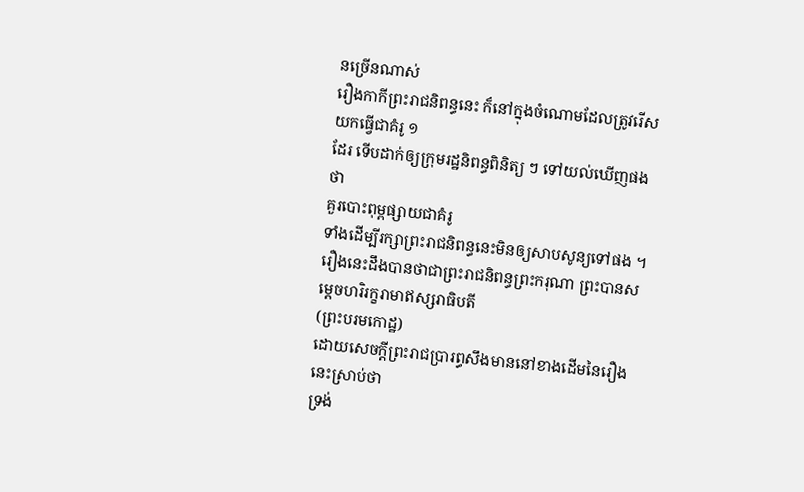នច្រើនណាស់
រឿងកាកីព្រះរាជនិពន្ធនេះ ក៏នៅក្នុងចំណោមដែលត្រូវរើសយកធ្វើជាគំរូ ១
ដែរ ទើបដាក់ឲ្យក្រុមរដ្ឋនិពន្ធពិនិត្យ ៗ ទៅយល់ឃើញផងថា
គួរបោះពុម្ពផ្សាយជាគំរូ
ទាំងដើម្បីរក្សាព្រះរាជនិពន្ធនេះមិនឲ្យសាបសូន្យទៅផង ។
រឿងនេះដឹងបានថាជាព្រះរាជនិពន្ធព្រះករុណា ព្រះបានសម្ដេចហរិរក្ខរាមាឥស្សរាធិបតី
(ព្រះបរមកោដ្ឋ)
ដោយសេចក្ដីព្រះរាជប្រារព្ធសឹងមាននៅខាងដើមនៃរឿងនេះស្រាប់ថា
ទ្រង់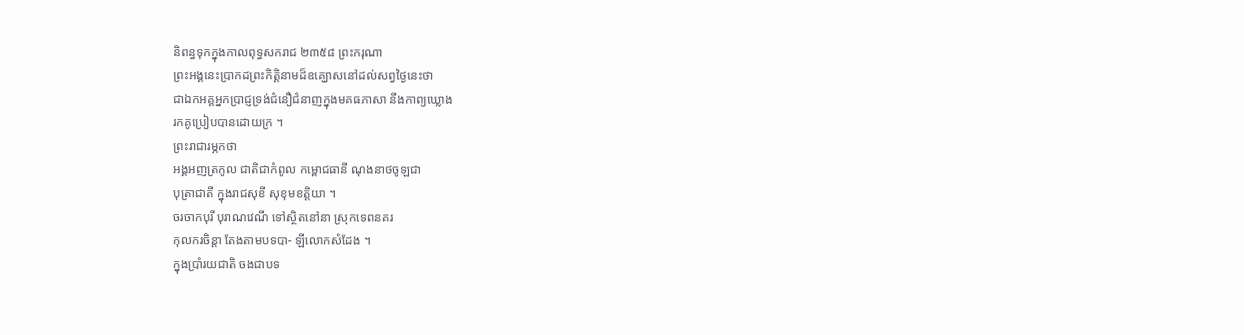និពន្ធទុកក្នុងកាលពុទ្ធសករាជ ២៣៥៨ ព្រះករុណា
ព្រះអង្គនេះប្រាកដព្រះកិត្តិនាមដ៏ឧគ្ឃោសនៅដល់សព្វថ្ងៃនេះថា
ជាឯកអគ្គអ្នកប្រាជ្ញទ្រង់ជំនឿជំនាញក្នុងមគធភាសា នឹងកាព្យឃ្លោង
រកគូប្រៀបបានដោយក្រ ។
ព្រះរាជារម្ភកថា
អង្គអញត្រកូល ជាតិជាកំពូល កម្ពោជធានី ណុងនាថចូឡជា
បុត្រាជាតី ក្នុងរាជសុខី សុខុមខត្តិយា ។
ចរចាកបុរី បុរាណវេណី ទៅស្ថិតនៅនា ស្រុកទេពនគរ
កុលករចិន្ដា តែងតាមបទបា- ឡីលោកសំដែង ។
ក្នុងប្រាំរយជាតិ ចងជាបទ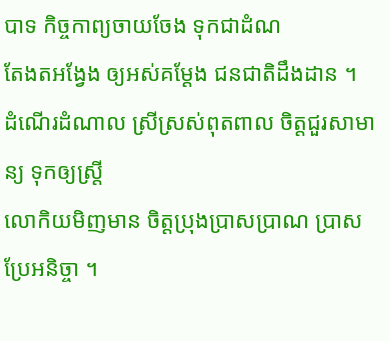បាទ កិច្ចកាព្យចាយចែង ទុកជាដំណ
តែងតអង្វែង ឲ្យអស់គម្ដែង ជនជាតិដឹងដាន ។
ដំណើរដំណាល ស្រីស្រស់ពុតពាល ចិត្តជួរសាមាន្យ ទុកឲ្យស្ត្រី
លោកិយមិញមាន ចិត្តប្រុងប្រាសប្រាណ ប្រាសប្រែអនិច្ចា ។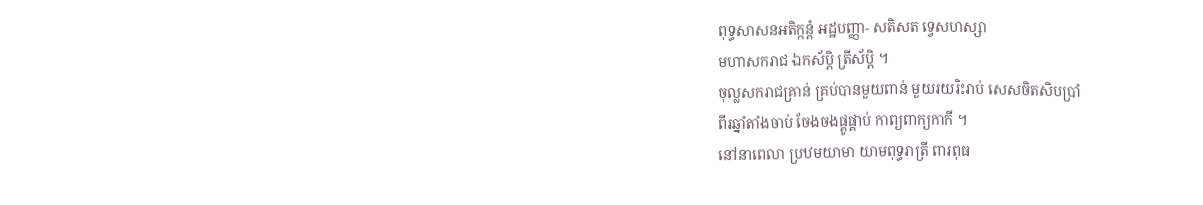ពុទ្ធសាសនអតិក្កន្តំ អដ្ឋបញ្ញា- សតិសត ទ្វេសហស្សា
មហាសករាជ ឯកស័ប្ដិ ត្រីស័ប្ដិ ។
ចុល្លសករាជគ្រាន់ គ្រប់បានមួយពាន់ មួយរយរិះរាប់ សេសចិតសិបប្រាំ
ពីរឆ្នាំតាំងចាប់ ចែងចងផ្គូផ្គាប់ កាព្យពាក្យកាកី ។
នៅនាពេលា ប្រឋមយាមា យាមពុទ្ធរាត្រី ពារពុធ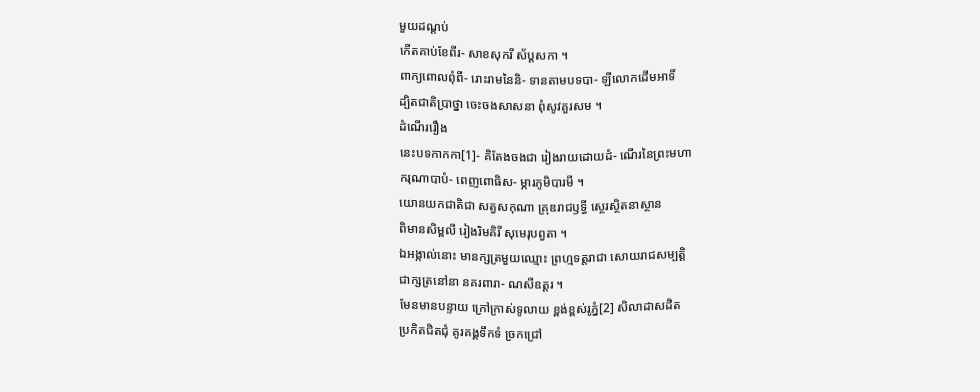មួយដណ្ដប់
កើតគាប់ខែពីរ- សាខសុករី ស័ប្ដសកា ។
ពាក្យពោលពុំពី- រោះរាមនៃនិ- ទានតាមបទបា- ឡីលោកដើមអាទិ៍
ដ្បិតជាតិប្រាថ្នា ចេះចងសាសនា ពុំសូវគួរសម ។
ដំណើររឿង
នេះបទកាកកា[1]- គិតែងចងជា រៀងរាយដោយដំ- ណើរនៃព្រះមហា
ករុណាបាបំ- ពេញពោធិស- ម្ភារភូមិបារមី ។
យោនយកជាតិជា សត្វសកុណា គ្រុឌរាជឫទ្ធី ស្ថេរស្ថិតនាស្ថាន
ពិមានសិម្ពលី រៀងរិមគិរី សុមេរុបព្វតា ។
ឯអង្កាល់នោះ មានក្សត្រមួយឈ្មោះ ព្រហ្មទត្តរាជា សោយរាជសម្បត្តិ
ជាក្សត្រនៅនា នគរពារា- ណសីឧត្ដរ ។
មែនមានបន្ទាយ ក្រៅក្រាស់ទូលាយ ខ្ពង់ខ្ពស់រូភ្នំ[2] សិលាដាសដិត
ប្រកិតជិតជុំ គូរគង្គទឹកទំ ច្រកជ្រៅ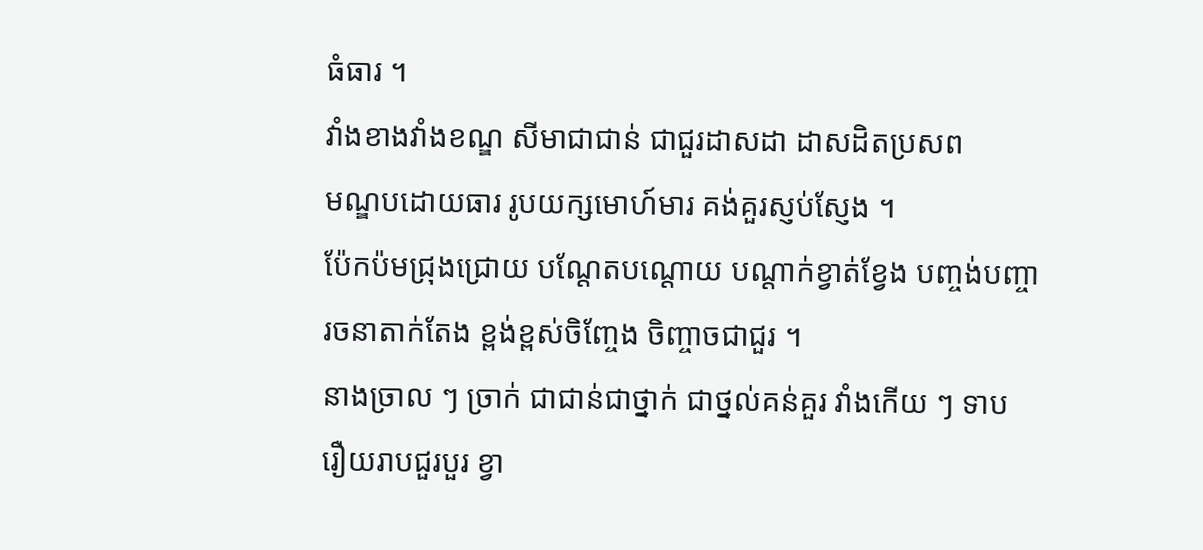ធំធារ ។
វាំងខាងវាំងខណ្ឌ សីមាជាជាន់ ជាជួរដាសដា ដាសដិតប្រសព
មណ្ឌបដោយធារ រូបយក្សមោហ៍មារ គង់គួរស្ញប់ស្ញែង ។
ប៉ែកប៉មជ្រុងជ្រោយ បណ្ដែតបណ្ដោយ បណ្ដាក់ខ្វាត់ខ្វែង បញ្ចង់បញ្ចា
រចនាតាក់តែង ខ្ពង់ខ្ពស់ចិញ្ចែង ចិញ្ចាចជាជួរ ។
នាងច្រាល ៗ ច្រាក់ ជាជាន់ជាថ្នាក់ ជាថ្នល់គន់គួរ វាំងកើយ ៗ ទាប
រឿយរាបជួរបួរ ខ្វា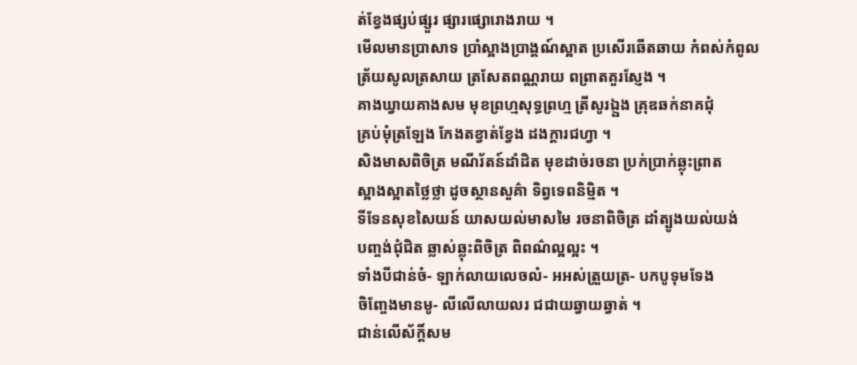ត់ខ្វែងផ្សប់ផ្សួរ ផ្សារផ្សោរោងរាយ ។
មើលមានប្រាសាទ ប្រាំស្អាងប្រាង្គណ៍ស្អាត ប្រសើរឆើតឆាយ កំពស់កំពូល
ត្រ័យសូលត្រសាយ ត្រសែតពណ្ណរាយ ពព្រាតគួរស្ញែង ។
គាងឃ្វាយគាងសម មុខព្រហ្មសុទ្ធព្រហ្ម ត្រីសូរឯ្ឯង គ្រុឌឆក់នាគជុំ
គ្រប់មុំត្រឡែង កែងតខ្វាត់ខ្វែង ដងក្ដារជហ្វា ។
សិងមាសពិចិត្រ មណីរ័តន៍ដាំដិត មុខដាច់រចនា ប្រក់ប្រាក់ឆ្លុះព្រាត
ស្អាងស្អាតថ្លៃថ្លា ដូចស្ថានសួគ៌ា ទិព្វទេពនិម្មិត ។
ទីទែនសុខសៃយន៍ យាសយល់មាសមៃ រចនាពិចិត្រ ដាំត្បូងយល់យង់
បញ្ចង់ជុំជិត ឆ្លាស់ឆ្លុះពិចិត្រ ពិពណ៌ល្អល្អះ ។
ទាំងបីជាន់ចំ- ឡាក់លាយលេចលំ- អអស់ត្រួយត្រ- បកបូទុមទែង
ចិញ្ចែងមានមូ- លីលើលាយលរ ជជាយឆ្វាយឆ្វាត់ ។
ជាន់លើស័ក្ដិ៍សម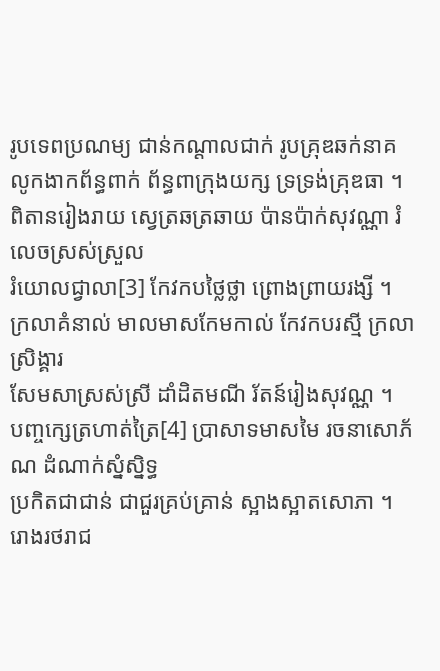រូបទេពប្រណម្យ ជាន់កណ្ដាលជាក់ រូបគ្រុឌឆក់នាគ
លូកងាកព័ន្ធពាក់ ព័ន្ធពាក្រុងយក្ស ទ្រទ្រង់គ្រុឌធា ។
ពិតានរៀងរាយ ស្វេត្រឆត្រឆាយ ប៉ានប៉ាក់សុវណ្ណា រំលេចស្រស់ស្រួល
រំយោលជ្វាលា[3] កែវកបថ្លៃថ្លា ព្រោងព្រាយរង្សី ។
ក្រលាគំនាល់ មាលមាសកែមកាល់ កែវកបរស្មី ក្រលាស្រិង្គារ
សែមសាស្រស់ស្រី ដាំដិតមណី រ័តន៍រៀងសុវណ្ណ ។
បញ្ចក្សេត្រហាត់ត្រៃ[4] ប្រាសាទមាសមៃ រចនាសោភ័ណ ដំណាក់ស្នំស្និទ្ធ
ប្រកិតជាជាន់ ជាជួរគ្រប់គ្រាន់ ស្អាងស្អាតសោភា ។
រោងរថរាជ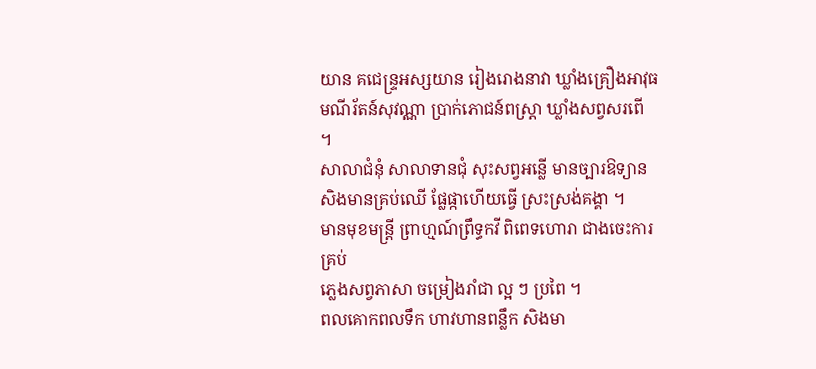យាន គជេន្ទ្រអស្សយាន រៀងរោងនាវា ឃ្លាំងគ្រឿងអាវុធ
មណីរ័តន៍សុវណ្ណា ប្រាក់ភោជន៍ពស្ត្រា ឃ្លាំងសព្វសរពើ ។
សាលាជំនុំ សាលាទានជុំ សុះសព្វអន្លើ មានច្បារឱទ្យាន
សិងមានគ្រប់ឈើ ផ្លែផ្កាហើយធ្វើ ស្រះស្រង់គង្គា ។
មានមុខមន្ត្រី ព្រាហ្មណ៍ព្រឹទ្ធកវី ពិពេទហោរា ជាងចេះការគ្រប់
ភ្លេងសព្វភាសា ចម្រៀងរាំជា ល្អ ៗ ប្រពៃ ។
ពលគោកពលទឹក ហាវហានពន្លឹក សិងមា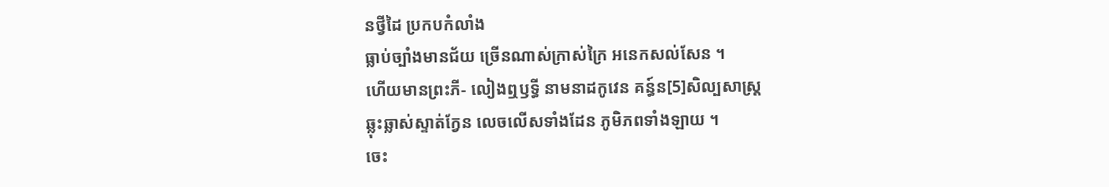នថ្វីដៃ ប្រកបកំលាំង
ធ្លាប់ច្បាំងមានជ័យ ច្រើនណាស់ក្រាស់ក្រៃ អនេកសល់សែន ។
ហើយមានព្រះភី- លៀងឮឫទ្ធី នាមនាដកូវេន គន្ធ៍ន[5]សិល្បសាស្ត្រ
ឆ្លុះឆ្លាស់ស្ទាត់ក្វែន លេចលើសទាំងដែន ភូមិភពទាំងឡាយ ។
ចេះ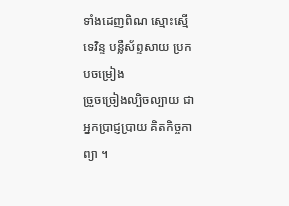ទាំងដេញពិណ ស្មោះស្មើទេវិន្ទ បន្លឺស័ព្ទសាយ ប្រកបចម្រៀង
ច្រួចច្រៀងល្បិចល្បាយ ជាអ្នកប្រាជ្ញប្រាយ គិតកិច្ចកាព្យា ។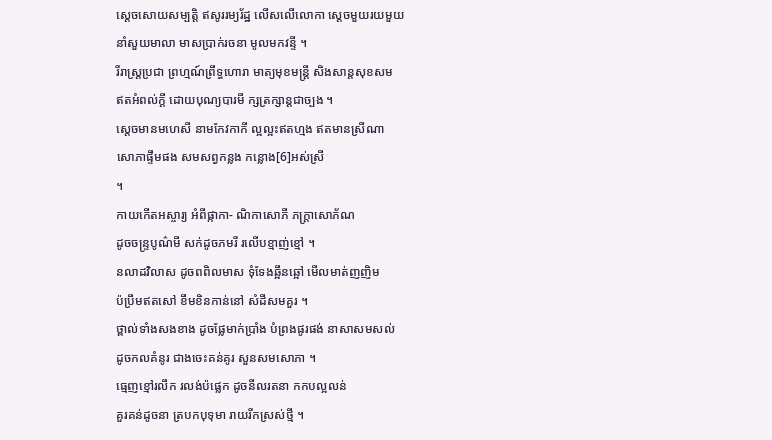ស្ដេចសោយសម្បត្តិ ឥសូររម្យរ័ដ្ឋ លើសលើលោកា ស្ដេចមួយរយមួយ
នាំសួយមាលា មាសប្រាក់រចនា មូលមកវន្ទី ។
រីរាស្ត្រប្រជា ព្រហ្មណ៍ព្រឹទ្ធហោរា មាត្យមុខមន្ត្រី សិងសាន្តសុខសម
ឥតអំពល់ក្ដី ដោយបុណ្យបារមី ក្សត្រក្សាន្តជាច្បង ។
ស្ដេចមានមហេសី នាមកែវកាកី ល្អល្អះឥតហ្មង ឥតមានស្រីណា
សោភាផ្ទឹមផង សមសព្វកន្លង កន្លោង[6]អស់ស្រី
។
កាយកើតអស្ចារ្យ អំពីផ្កាកា- ណិកាសោភី ភក្ដ្រាសោភ័ណ
ដូចចន្ទ្របូណ៌មី សក់ដូចភមរី រលើបខ្មាញ់ខ្មៅ ។
នលាដវិលាស ដូចពពិលមាស ទុំទែងឆ្អឹនឆ្អៅ មើលមាត់ញញិម
ប៉ប្រឹមឥតសៅ ខឹមខិនកាន់នៅ សំដីសមគួរ ។
ថ្ពាល់ទាំងសងខាង ដូចផ្លែមាក់ប្រាំង បំព្រងផូរផង់ នាសាសមសល់
ដូចកលគំនូរ ជាងចេះគន់គូរ សួនសមសោភា ។
ធ្មេញខ្មៅរលឹក រលង់ប៉ផ្លេក ដូចនីលរតនា កកបល្អលន់
គួរគន់ដូចនា ត្របកបុទុមា រាយរីកស្រស់ថ្មី ។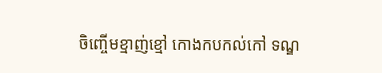ចិញ្ចើមខ្មាញ់ខ្មៅ កោងកបកល់កៅ ទណ្ឌ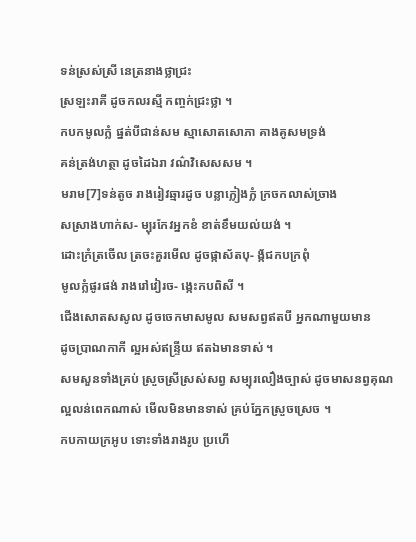ទន់ស្រស់ស្រី នេត្រនាងថ្លាជ្រះ
ស្រឡះរាគី ដូចកលរស្មី កញ្ចក់ជ្រះថ្លា ។
កបកមូលក្លំ ផ្នត់បីជាន់សម ស្មាសោតសោភា គាងគូសមទ្រង់
គន់ត្រង់ហត្ថា ដូចដៃឯរា វណ៌វិសេសសម ។
មរាម[7]ទន់តូច រាងរៀវឆ្មារដូច បន្លាក្លៀងក្លំ ក្រចកលាស់ច្រាង
សស្រាងហាក់ស- ម្បុរកែវអ្នកខំ ខាត់ខឹមយល់យង់ ។
ដោះក្រំត្រចើល ត្រចះគួរមើល ដូចផ្កាស័តបុ- ង្ក័ជកបក្រពុំ
មូលក្លំផូរផង់ រាងរៅវៀរច- ង្កេះកបពិសី ។
ជើងសោតសសូល ដូចចេកមាសមូល សមសព្វឥតបី អ្នកណាមួយមាន
ដូចប្រាណកាកី ល្អអស់ឥន្ទ្រីយ ឥតឯមានទាស់ ។
សមសួនទាំងគ្រប់ ស្រួចស្រីស្រស់សព្វ សម្បុរលឿងច្បាស់ ដូចមាសនព្វគុណ
ល្អលន់ពេកណាស់ មើលមិនមានទាស់ គ្រប់ភ្នែកស្រួចស្រេច ។
កបកាយក្រអូប ទោះទាំងរាងរូប ប្រហើ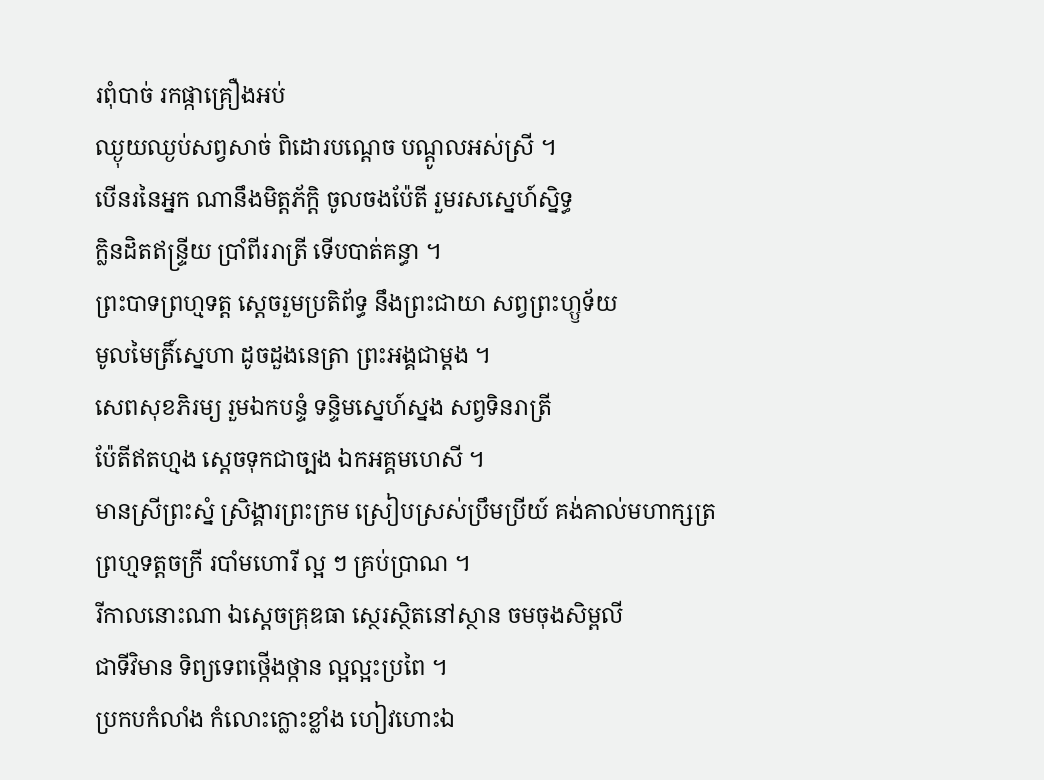រពុំបាច់ រកផ្កាគ្រឿងអប់
ឈ្ងុយឈ្ងប់សព្វសាច់ ពិដោរបណ្ដេច បណ្ដូលអស់ស្រី ។
បើនរនៃអ្នក ណានឹងមិត្តភ័ក្ដិ ចូលចងប៉ែតី រួមរសស្នេហ៍ស្និទ្ធ
ក្លិនដិតឥន្ទ្រីយ ប្រាំពីររាត្រី ទើបបាត់គន្ធា ។
ព្រះបាទព្រហ្មទត្ត ស្ដេចរួមប្រតិព័ទ្ធ នឹងព្រះជាយា សព្វព្រះហ្ឫទ័យ
មូលមៃត្រិ៍ស្នេហា ដូចដួងនេត្រា ព្រះអង្គជាម្ដង ។
សេពសុខភិរម្យ រួមឯកបន្ទំ ទន្ទិមស្នេហ៍ស្នង សព្វទិនរាត្រី
ប៉ែតីឥតហ្មង ស្ដេចទុកជាច្បង ឯកអគ្គមហេសី ។
មានស្រីព្រះស្នំ ស្រិង្គារព្រះក្រម ស្រៀបស្រស់ប្រឹមប្រីយ៍ គង់គាល់មហាក្សត្រ
ព្រហ្មទត្តចក្រី របាំមហោរី ល្អ ៗ គ្រប់ប្រាណ ។
រីកាលនោះណា ឯស្ដេចគ្រុឌធា ស្ថេរស្ថិតនៅស្ថាន ចមចុងសិម្ពលី
ជាទីវិមាន ទិព្យទេពថ្កើងថ្កាន ល្អល្អះប្រពៃ ។
ប្រកបកំលាំង កំលោះក្លោះខ្លាំង ហៀវហោះឯ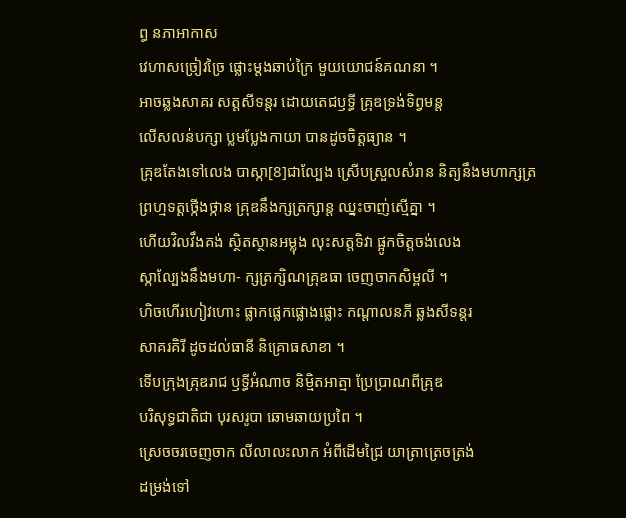ព្ធ នភាអាកាស
វេហាសច្រៀវច្រៃ ផ្លោះម្ដងឆាប់ក្រៃ មួយយោជន៍គណនា ។
អាចឆ្លងសាគរ សត្តសីទន្តរ ដោយតេជឫទ្ធី គ្រុឌទ្រង់ទិព្វមន្ត
លើសលន់បក្សា ប្លមប្លែងកាយា បានដូចចិត្តធ្យាន ។
គ្រុឌតែងទៅលេង បាស្កា[8]ជាល្បែង ស្រើបស្រួលសំរាន និត្យនឹងមហាក្សត្រ
ព្រហ្មទត្តថ្កើងថ្កាន គ្រុឌនឹងក្សត្រក្សាន្ត ឈ្នះចាញ់ស្មើគ្នា ។
ហើយវិលវឹងគង់ ស្ថិតស្ថានអម្លុង លុះសត្តទិវា ផ្អូកចិត្តចង់លេង
ស្កាល្បែងនឹងមហា- ក្សត្រក្សិណគ្រុឌធា ចេញចាកសិម្ពលី ។
ហិចហើរហៀវហោះ ផ្លាកផ្លេកផ្លោងផ្លោះ កណ្ដាលនភី ឆ្លងសីទន្តរ
សាគរគិរី ដូចដល់ធានី និគ្រោធសាខា ។
ទើបក្រុងគ្រុឌរាជ ឫទ្ធីអំណាច និម្មិតអាត្មា ប្រែប្រាណពីគ្រុឌ
បរិសុទ្ធជាតិជា បុរសរូបា ឆោមឆាយប្រពៃ ។
ស្រេចចរចេញចាក លីលាលះលាក អំពីដើមជ្រៃ យាត្រាត្រេចត្រង់
ដម្រង់ទៅ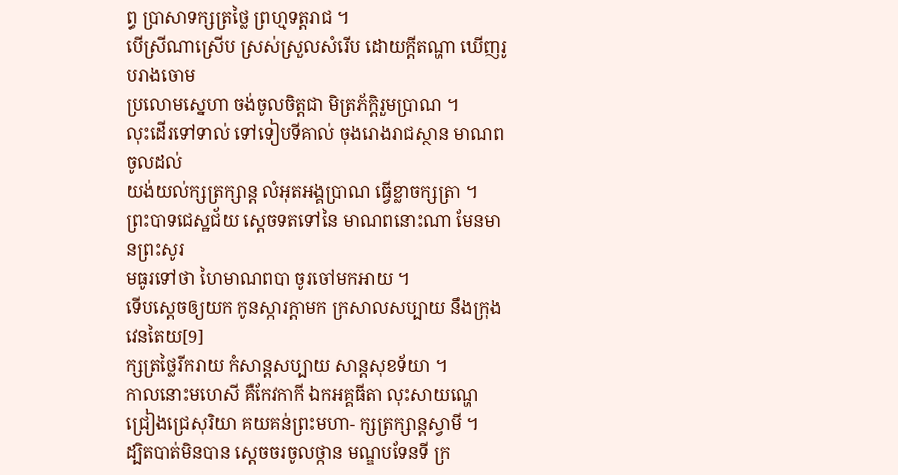ព្ធ ប្រាសាទក្សត្រថ្លៃ ព្រហ្មទត្តរាជ ។
បើស្រីណាស្រើប ស្រស់ស្រួលសំរើប ដោយក្ដីតណ្ហា ឃើញរូបរាងចោម
ប្រលោមស្នេហា ចង់ចូលចិត្តជា មិត្រភ័ក្ដិរួមប្រាណ ។
លុះដើរទៅទាល់ ទៅទៀបទីគាល់ ចុងរោងរាជស្ថាន មាណពចូលដល់
យង់យល់ក្សត្រក្សាន្ត លំអុតអង្គប្រាណ ធ្វើខ្លាចក្សត្រា ។
ព្រះបាទជេស្ឋជ័យ ស្ដេចទតទៅនៃ មាណពនោះណា មែនមានព្រះសូរ
មធូរទៅថា ហៃមាណពបា ចូរចៅមកអាយ ។
ទើបស្ដេចឲ្យយក កូនស្ការក្ដាមក ក្រសាលសប្បាយ នឹងក្រុងវេនតៃយ[9]
ក្សត្រថ្លៃរីករាយ កំសាន្តសប្បាយ សាន្តសុខទ័យា ។
កាលនោះមហេសី គឺកែវកាកី ឯកអគ្គធីតា លុះសាយណ្ហេ
ជ្រៀងជ្រេសុរិយា គយគន់ព្រះមហា- ក្សត្រក្សាន្តស្វាមី ។
ដ្បិតបាត់មិនបាន ស្ដេចចរចូលថ្កាន មណ្ឌបទែនទី ក្រ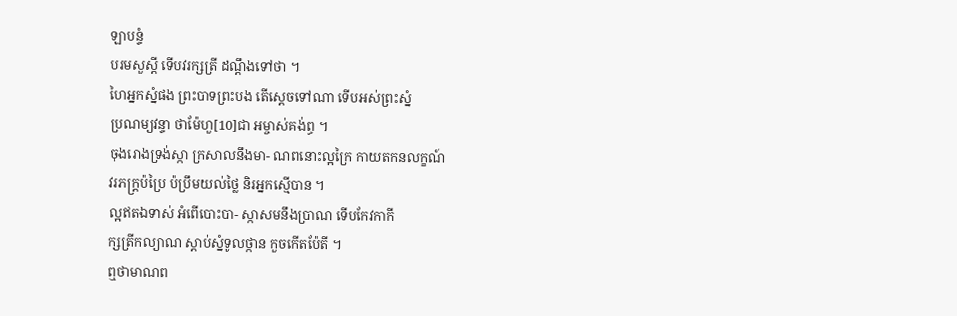ឡាបន្ទំ
បរមសួស្ដី ទើបវរក្សត្រី ដណ្ដឹងទៅថា ។
ហៃអ្នកស្នំផង ព្រះបាទព្រះបង តើស្ដេចទៅណា ទើបអស់ព្រះស្នំ
ប្រណម្យវន្ទា ថាម៉ែហួ[10]ជា អម្ចាស់គង់ព្ធ ។
ចុងរោងទ្រង់ស្កា ក្រសាលនឹងមា- ណពនោះល្អក្រៃ កាយតកនលក្ខណ៍
វរភក្ដ្រប៉ប្រៃ ប៉ប្រឹមយល់ថ្លៃ និរអ្នកស្មើបាន ។
ល្អឥតឯទាស់ អំពើបោះបា- ស្កាសមនឹងប្រាណ ទើបកែវកាកី
ក្សត្រីកល្យាណ ស្ដាប់ស្នំទូលថ្កាន កួចកើតប៉ែតី ។
ឮថាមាណព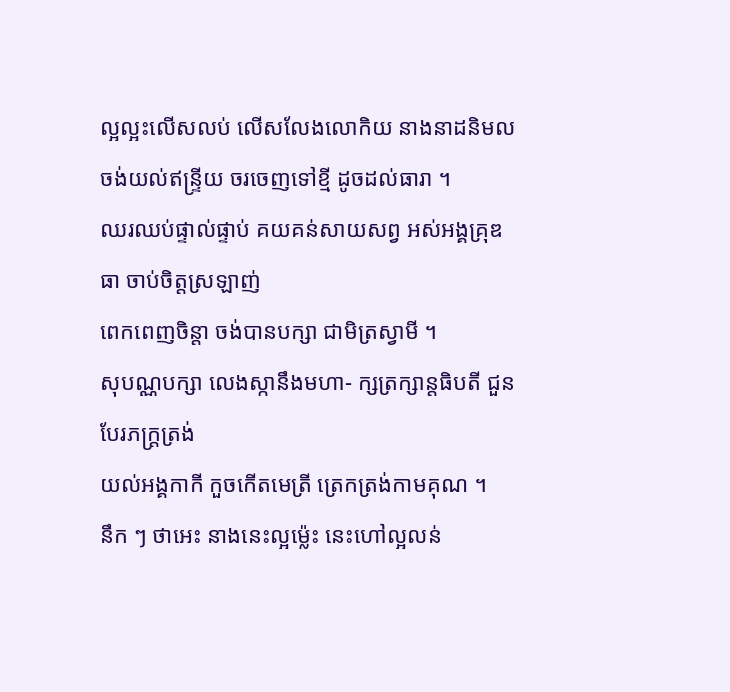ល្អល្អះលើសលប់ លើសលែងលោកិយ នាងនាដនិមល
ចង់យល់ឥន្ទ្រីយ ចរចេញទៅខ្មី ដូចដល់ធារា ។
ឈរឈប់ផ្ទាល់ផ្ទាប់ គយគន់សាយសព្វ អស់អង្គគ្រុឌធា ចាប់ចិត្តស្រឡាញ់
ពេកពេញចិន្ដា ចង់បានបក្សា ជាមិត្រស្វាមី ។
សុបណ្ណបក្សា លេងស្កានឹងមហា- ក្សត្រក្សាន្តធិបតី ជួនបែរភក្ដ្រត្រង់
យល់អង្គកាកី កួចកើតមេត្រី ត្រេកត្រង់កាមគុណ ។
នឹក ៗ ថាអេះ នាងនេះល្អម៉្លេះ នេះហៅល្អលន់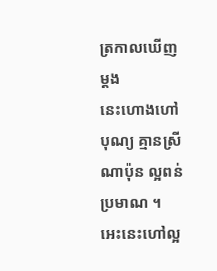ត្រកាលឃើញម្ដង
នេះហោងហៅបុណ្យ គ្មានស្រីណាប៉ុន ល្អពន់ប្រមាណ ។
អេះនេះហៅល្អ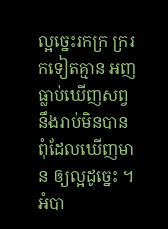ល្អច្នេះរកក្រ ក្ររកទៀតគ្មាន អញធ្លាប់ឃើញសព្វ
នឹងរាប់មិនបាន ពុំដែលឃើញមាន ឲ្យល្អដូច្នេះ ។
អំបា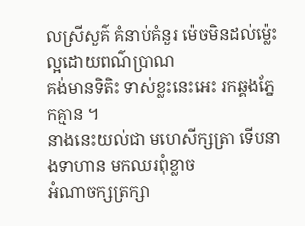លស្រីសួគ៌ គំនាប់គំនួរ ម៉េចមិនដល់ម៉្លេះ ល្អដោយពណ៌ប្រាណ
គង់មានទិតិះ ទាស់ខ្លះនេះអេះ រកឆ្គងភ្នែកគ្មាន ។
នាងនេះយល់ជា មហេសីក្សត្រា ទើបនាងទាហាន មកឈរពុំខ្លាច
អំណាចក្សត្រក្សា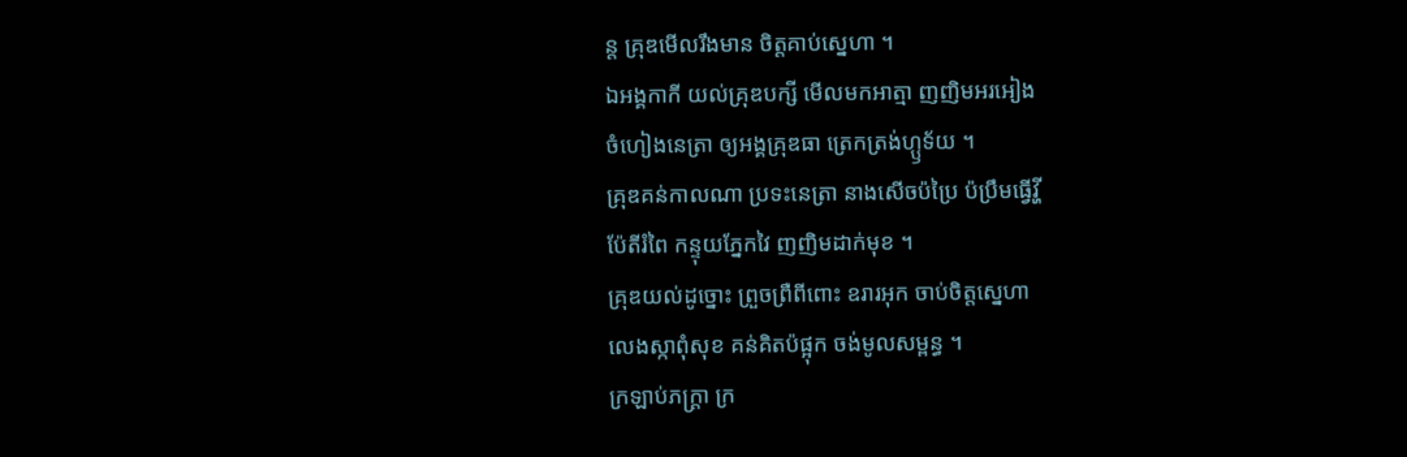ន្ត គ្រុឌមើលរឹងមាន ចិត្តគាប់ស្នេហា ។
ឯអង្គកាកី យល់គ្រុឌបក្សី មើលមកអាត្មា ញញិមអរអៀង
ចំហៀងនេត្រា ឲ្យអង្គគ្រុឌធា ត្រេកត្រង់ហ្ឫទ័យ ។
គ្រុឌគន់កាលណា ប្រទះនេត្រា នាងសើចប៉ប្រៃ ប៉ប្រឹមធ្វើវ្ហី
ប៉ែតីរំពៃ កន្ទុយភ្នែកវៃ ញញិមដាក់មុខ ។
គ្រុឌយល់ដូច្នោះ ព្រួចព្រឺពីពោះ ឧរារអុក ចាប់ចិត្តស្នេហា
លេងស្កាពុំសុខ គន់គិតប៉ផ្អុក ចង់មូលសម្ពន្ធ ។
ក្រឡាប់ភក្ដ្រា ក្រ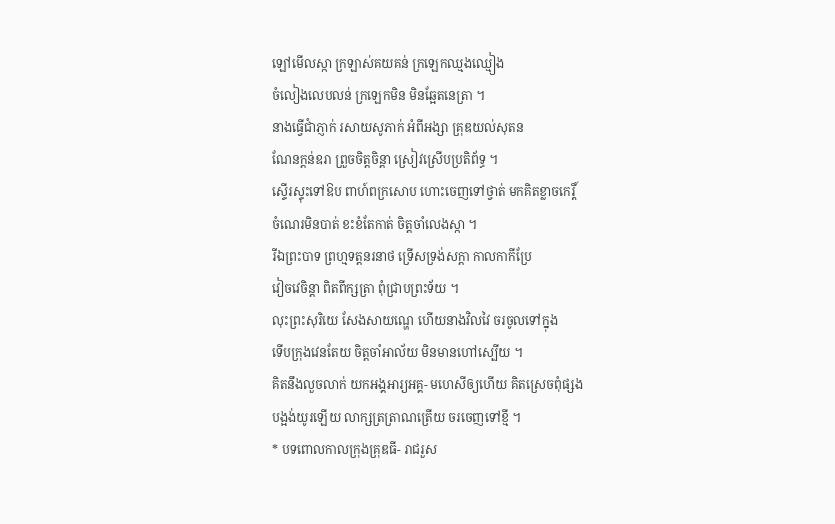ឡៅមើលស្កា ក្រឡាស់គយគន់ ក្រឡេកឈ្មងឈ្មៀង
ចំលៀងលេបលន់ ក្រឡេកមិន មិនឆ្អែតនេត្រា ។
នាងធ្វើជាំភ្ញាក់ រសាយសូភាក់ អំពីអង្សា គ្រុឌយល់សុតន
ណែនក្ដន់ឧរា ព្រួចចិត្តចិន្ដា ស្រៀវស្រើបប្រតិព័ទ្ធ ។
ស្ទើរស្ទុះទៅឱប ពាហ៍ពក្រសោប ហោះចេញទៅថ្វាត់ មកគិតខ្លាចកេរ្តិ៍
ចំណេរមិនបាត់ ខះខំតែកាត់ ចិត្តចាំលេងស្កា ។
រីឯព្រះបាទ ព្រហ្មទត្តនរនាថ ទ្រើសទ្រង់សក្ដា កាលកាកីប្រែ
វៀចវេចិន្ដា ពិតពីក្សត្រា ពុំជ្រាបព្រះទ័យ ។
លុះព្រះសុរិយេ សែងសាយណ្ហេ ហើយនាងវិលវៃ ចរចូលទៅក្នុង
ទើបក្រុងវេនតែយ ចិត្តចាំអាល័យ មិនមានហៅស្បើយ ។
គិតនឹងលួចលាក់ យកអង្គអារ្យអគ្គ- មហេសីឲ្យហើយ គិតស្រេចពុំផ្សង
បង្អង់យូរឡើយ លាក្សត្រត្រាណត្រើយ ចរចេញទៅខ្មី ។
* បទពោលកាលក្រុងគ្រុឌធី- រាជរួស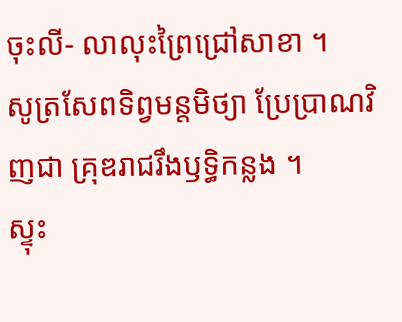ចុះលី- លាលុះព្រៃជ្រៅសាខា ។
សូត្រសែពទិព្វមន្តមិថ្យា ប្រែប្រាណវិញជា គ្រុឌរាជរឹងឫទ្ធិកន្លង ។
ស្ទុះ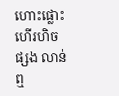ហោះផ្លោះហើរហិចផ្សង លាន់ឮ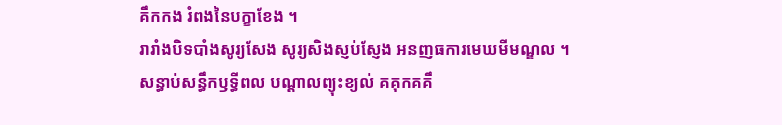គឹកកង រំពងនៃបក្ខាខែង ។
រារាំងបិទបាំងសូរ្យសែង សូរ្យសិងស្ញប់ស្ញែង អនញធការមេឃមីមណ្ឌល ។
សន្ធាប់សន្ធឹកឫទ្ធីពល បណ្ដាលព្យុះខ្យល់ គគុកគគឹ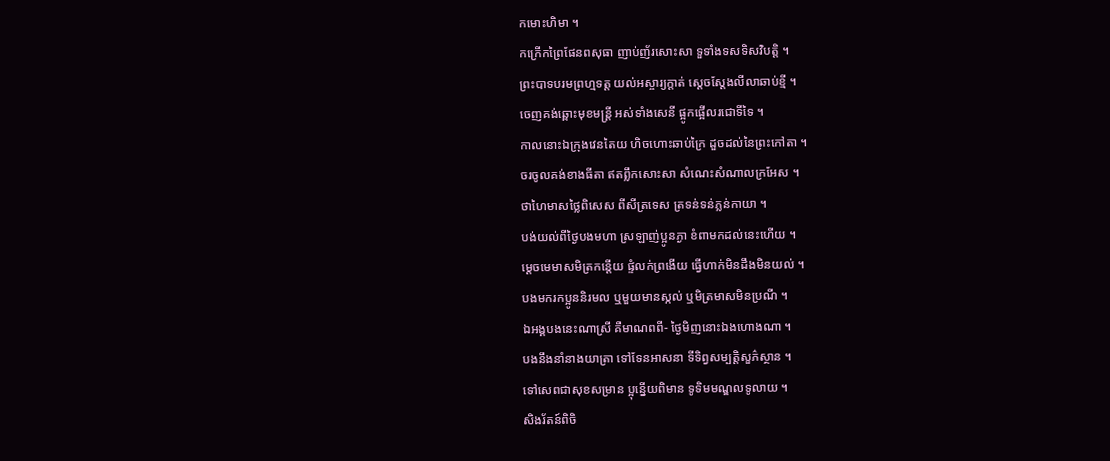កមោះហិមា ។
កក្រើកព្រៃផែនពសុធា ញាប់ញ័រសោះសា ទួទាំងទសទិសវិបត្តិ ។
ព្រះបាទបរមព្រហ្មទត្ត យល់អស្ចារ្យក្ដាត់ ស្ដេចស្ដែងលីលាឆាប់ខ្មី ។
ចេញគង់ឆ្ពោះមុខមន្ត្រី អស់ទាំងសេនី ផ្អូកផ្អើលរជោទីទៃ ។
កាលនោះឯក្រុងវេនតៃយ ហិចហោះឆាប់ក្រៃ ដួចដល់នៃព្រះកៅតា ។
ចរចូលគង់ខាងធីតា ឥតព្លឹកសោះសា សំណេះសំណាលក្រអែស ។
ថាហៃមាសថ្លៃពិសេស ពីសីត្រទេស ត្រទន់ទន់ភ្លន់កាយា ។
បង់យល់ពីថ្ងៃបងមហា ស្រឡាញ់ប្អូនភ្ងា ខំពាមកដល់នេះហើយ ។
ម្ដេចមេមាសមិត្រកន្តើយ ផ្ទំលក់ព្រងើយ ធ្វើហាក់មិនដឹងមិនយល់ ។
បងមករកប្អូននិរមល ឬមួយមានស្កល់ ឬមិត្រមាសមិនប្រណី ។
ឯអង្គបងនេះណាស្រី គឺមាណពពី- ថ្ងៃមិញនោះឯងហោងណា ។
បងនឹងនាំនាងយាត្រា ទៅទែនអាសនា ទីទិព្វសម្បត្តិសួភ៌ស្ថាន ។
ទៅសេពជាសុខសម្រាន ប្អុន្នើយពិមាន ទូទិមមណ្ឌលទូលាយ ។
សិងរ័តន៍ពិចិ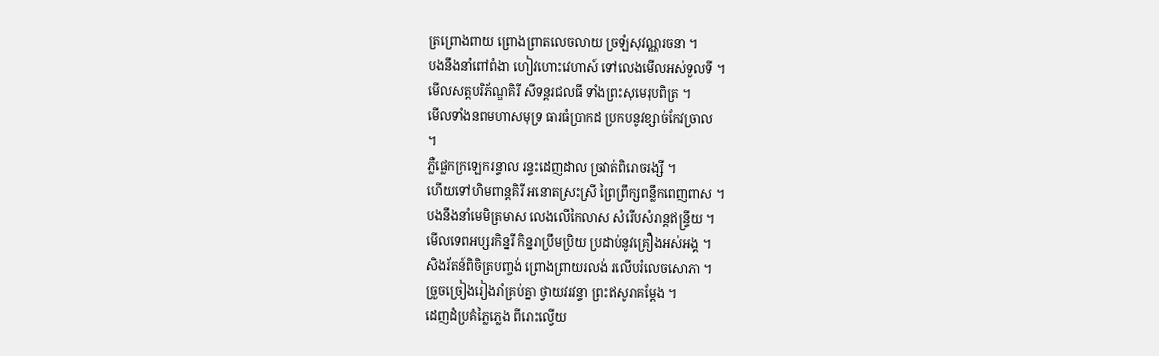ត្រព្រោងពាយ ព្រោងព្រាតលេចលាយ ច្រឡំសុវណ្ណរចនា ។
បងនឹងនាំពៅពំងា ហៀវហោះវេហាស៍ ទៅលេងមើលអស់ទួលទី ។
មើលសត្តបរិភ័ណ្ឌគិរី សីទន្តរជលធី ទាំងព្រះសុមេរុបពិត្រ ។
មើលទាំងនពមហាសមុទ្រ ធារធំប្រាកដ ប្រកបនូវខ្សាច់កែវច្រាល
។
ភ្លឺផ្លេកក្រឡេករន្ទាល រន្ទះដេញដាល ច្រវាត់ពិរោចរង្សី ។
ហើយទៅហិមពាន្តគិរី អនោតស្រះស្រី ព្រៃព្រឹក្សពន្លឹកពេញពាស ។
បងនឹងនាំមេមិត្រមាស លេងលើកៃលាស សំរើបសំរាន្តឥន្ទ្រីយ ។
មើលទេពអប្សរកិន្នរី កិន្នរាប្រឹមប្រិយ ប្រដាប់នូវគ្រឿងអស់អង្គ ។
សិងរ័តន៍ពិចិត្របញ្ចង់ ព្រោងព្រាយរលង់ រលើបរំលេចសោភា ។
ច្រួចច្រៀងរៀងរាំគ្រប់គ្នា ថ្វាយវរវន្ទា ព្រះឥសូរាគម្ដែង ។
ដេញដំប្រគំភ្លៃភ្លេង ពីរោះល្វើយ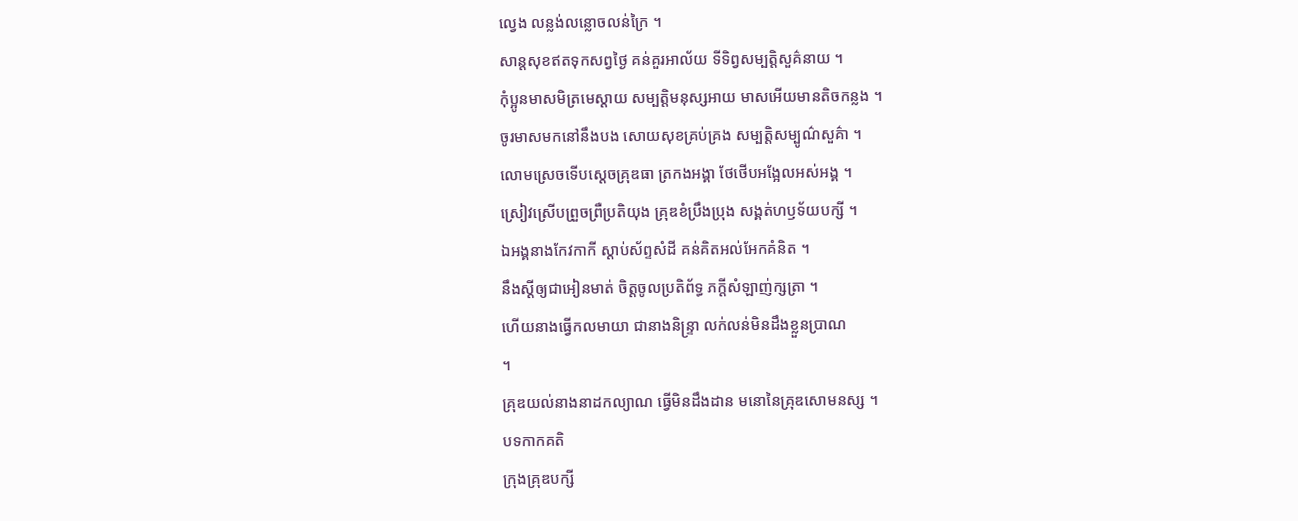ល្វេង លន្លង់លន្លោចលន់ក្រៃ ។
សាន្តសុខឥតទុកសព្វថ្ងៃ គន់គួរអាល័យ ទីទិព្វសម្បត្តិសួគ៌នាយ ។
កុំប្អូនមាសមិត្រមេស្ដាយ សម្បត្តិមនុស្សអាយ មាសអើយមានតិចកន្លង ។
ចូរមាសមកនៅនឹងបង សោយសុខគ្រប់គ្រង សម្បត្តិសម្បូណ៌សួគ៌ា ។
លោមស្រេចទើបស្ដេចគ្រុឌធា ត្រកងអង្គា ថែថើបអង្អែលអស់អង្គ ។
ស្រៀវស្រើបព្រួចព្រឺប្រតិយុង គ្រុឌខំប្រឹងប្រុង សង្គត់ហឫទ័យបក្សី ។
ឯអង្គនាងកែវកាកី ស្ដាប់ស័ព្ទសំដី គន់គិតអល់អែកគំនិត ។
នឹងស្ដីឲ្យជាអៀនមាត់ ចិត្តចូលប្រតិព័ទ្ធ ភក្ដីសំឡាញ់ក្សត្រា ។
ហើយនាងធ្វើកលមាយា ជានាងនិន្ទ្រា លក់លន់មិនដឹងខ្លួនប្រាណ
។
គ្រុឌយល់នាងនាដកល្យាណ ធ្វើមិនដឹងដាន មនោនៃគ្រុឌសោមនស្ស ។
បទកាកគតិ
ក្រុងគ្រុឌបក្សី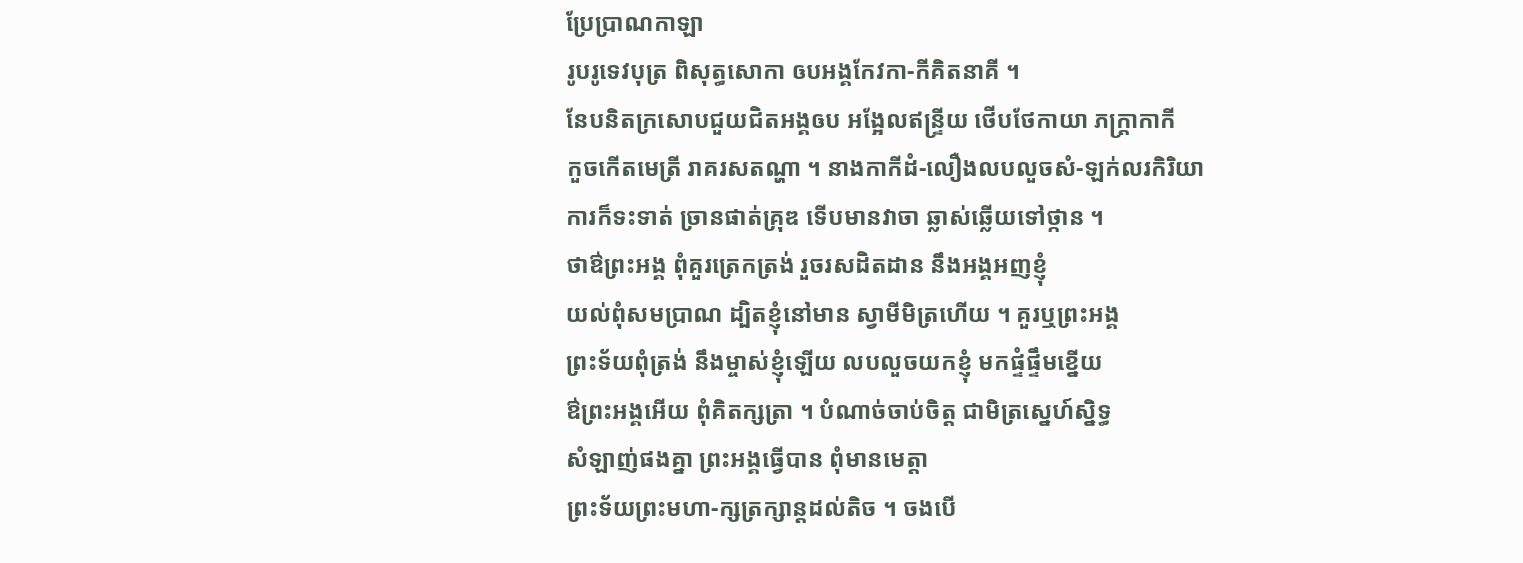ប្រែប្រាណកាឡា
រូបរូទេវបុត្រ ពិសុត្ធសោកា ឲបអង្គកែវកា-កីគិតនាគី ។
នែបនិតក្រសោបជួយជិតអង្គឲប អង្អែលឥន្រ្ទីយ ថើបថែកាយា ភក្រ្តាកាកី
កួចកើតមេត្រី រាគរសតណ្ហា ។ នាងកាកីដំ-លឿងលបលួចសំ-ឡក់លរកិរិយា
ការក៏ទះទាត់ ច្រានផាត់គ្រុឌ ទើបមានវាចា ឆ្លាស់ឆ្លើយទៅថ្កាន ។
ថាឳព្រះអង្គ ពុំគួរត្រេកត្រង់ រួចរសដិតដាន នឹងអង្គអញខ្ញុំ
យល់ពុំសមប្រាណ ដ្បិតខ្ញុំនៅមាន ស្វាមីមិត្រហើយ ។ គួរឬព្រះអង្គ
ព្រះទ័យពុំត្រង់ នឹងម្ចាស់ខ្ញុំឡើយ លបលួចយកខ្ញុំ មកផ្ទំផ្ទឹមខ្នើយ
ឳព្រះអង្គអើយ ពុំគិតក្សត្រា ។ បំណាច់ចាប់ចិត្ត ជាមិត្រស្នេហ៍ស្និទ្ធ
សំឡាញ់ផងគ្នា ព្រះអង្គធ្វើបាន ពុំមានមេត្តា
ព្រះទ័យព្រះមហា-ក្សត្រក្សាន្តដល់តិច ។ ចងបើ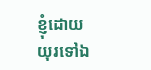ខ្ញុំដោយ
យុរទៅឯ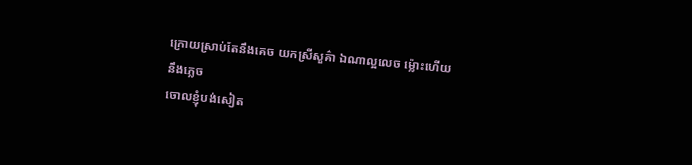ក្រោយស្រាប់តែនឹងគេច យកស្រីសួគ៌ា ឯណាល្អលេច ម្ល៉ោះហើយនឹងភ្លេច
ចោលខ្ញុំបង់សៀត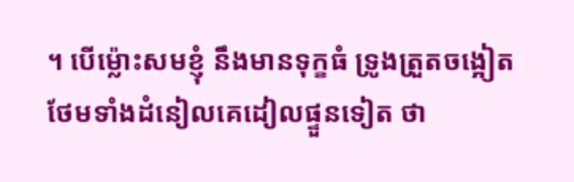។ បើម្ល៉ោះសមខ្ញុំ នឹងមានទុក្ខធំ ទ្រូងត្រួតចង្អៀត
ថែមទាំងដំនៀលគេដៀលផ្ទួនទៀត ថា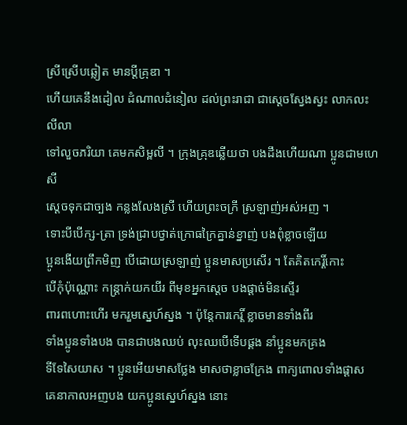ស្រីស្រើបឆ្លៀត មានប្តីគ្រុឌា ។
ហើយគេនឹងដៀល ដំណាលដំនៀល ដល់ព្រះរាជា ជាស្តេចស្វែងស្វះ លាកលះលីលា
ទៅលួចភរិយា គេមកសិម្ពលី ។ ក្រុងគ្រុឌឆ្លើយថា បងដឹងហើយណា ប្អូនជាមហេសី
ស្តេចទុកជាច្បង កន្លងលែងស្រី ហើយព្រះចក្រី ស្រឡាញ់អស់អញ ។
ទោះបីបើក្ស-ត្រា ទ្រង់ជ្រាបថ្វាត់ក្រោធក្រៃគ្នាន់ខ្នាញ់ បងពុំខ្លាចឡើយ
ប្អូនងើយព្រឹកមិញ បើដោយស្រឡាញ់ ប្អូនមាសប្រសើរ ។ តែគិតកេរ្តិ៍កោះ
បើកុំប៉ុណ្ណោះ កន្ត្រាក់យកយីរ ពីមុខអ្នកស្តេច បងផ្តាច់មិនស្ទើរ
ពារពហោះហើរ មករួមស្នេហ៍ស្នង ។ ប៉ុន្តែការកេរ្តិ៍ ខ្លាចមានទាំងពីរ
ទាំងប្អូនទាំងបង បានជាបងឈប់ លុះឈបើទើបផ្គង នាំប្អូនមកគ្រង
ទីទែសៃយាស ។ ប្អូនអើយមាសថ្លែង មាសថាខ្លាចក្រែង ពាក្យពោលទាំងផ្តាស
គេនាកាលអញបង យកប្អូនស្នេហ៍ស្នង នោះ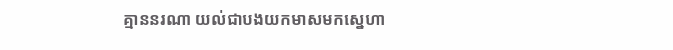គ្មាននរណា យល់ជាបងយកមាសមកស្នេហា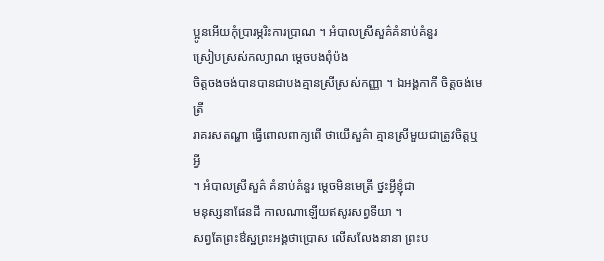ប្អូនអើយកុំប្រារម្ភរិះការប្រាណ ។ អំបាលស្រីសួគ៌គំនាប់គំនួរ
ស្រៀបស្រស់កល្យាណ ម្តេចបងពុំប៉ង
ចិត្តចងចង់បានបានជាបងគ្មានស្រីស្រស់កញ្ញា ។ ឯអង្គកាកី ចិត្តចង់មេត្រី
រាគរសតណ្ហា ធ្វើពោលពាក្យពើ ថាយើសួគ៌ា គ្មានស្រីមួយជាត្រូវចិត្តឬអ្វី
។ អំបាលស្រីសួគ៌ គំនាប់គំនួរ ម្តេចមិនមេត្រី ថ្នះអ្វីខ្ញុំជា
មនុស្សនាផែនដី កាលណាឡើយឥសូរសព្វទីយា ។
សព្វតែព្រះឳស្ឋព្រះអង្គថាប្រោស លើសលែងនានា ព្រះប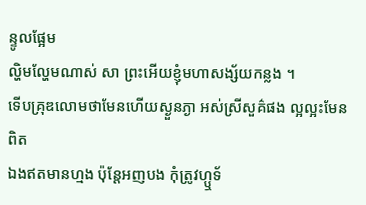ន្ទូលផ្អែម
ល្ហិមល្ហែមណាស់ សា ព្រះអើយខ្ញុំមហាសង្ស័យកន្លង ។
ទើបគ្រុឌលោមថាមែនហើយស្ងួនភ្ងា អស់ស្រីសួគ៌ផង ល្អល្អះមែនពិត
ឯងឥតមានហ្មង ប៉ុន្តែអញបង កុំត្រូវហ្ឬទ័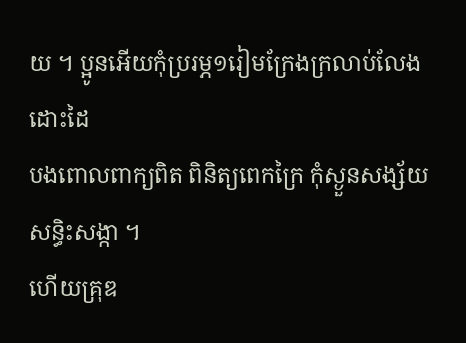យ ។ ប្អូនអើយកុំប្ររម្ភ១រៀមក្រែងក្រលាប់លែងដោះដៃ
បងពោលពាក្យពិត ពិនិត្យពេកក្រៃ កុំស្ងួនសង្ស័យសន្ធិះសង្កា ។
ហើយគ្រុឌ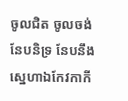ចូលជិត ចូលចង់នែបនិទ្រ នែបនឹងស្នេហាឯកែវកាកី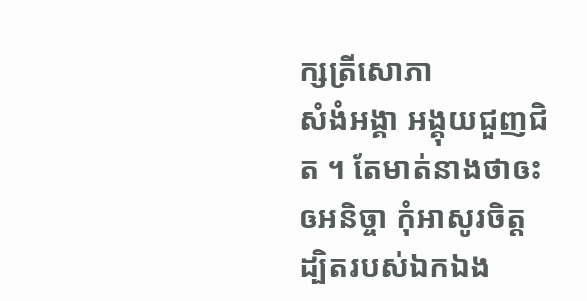ក្សត្រីសោភា
សំងំអង្គា អង្គុយជួញជិត ។ តែមាត់នាងថាឲះឲអនិច្ចា កុំអាសូរចិត្ត
ដ្បិតរបស់ឯកឯង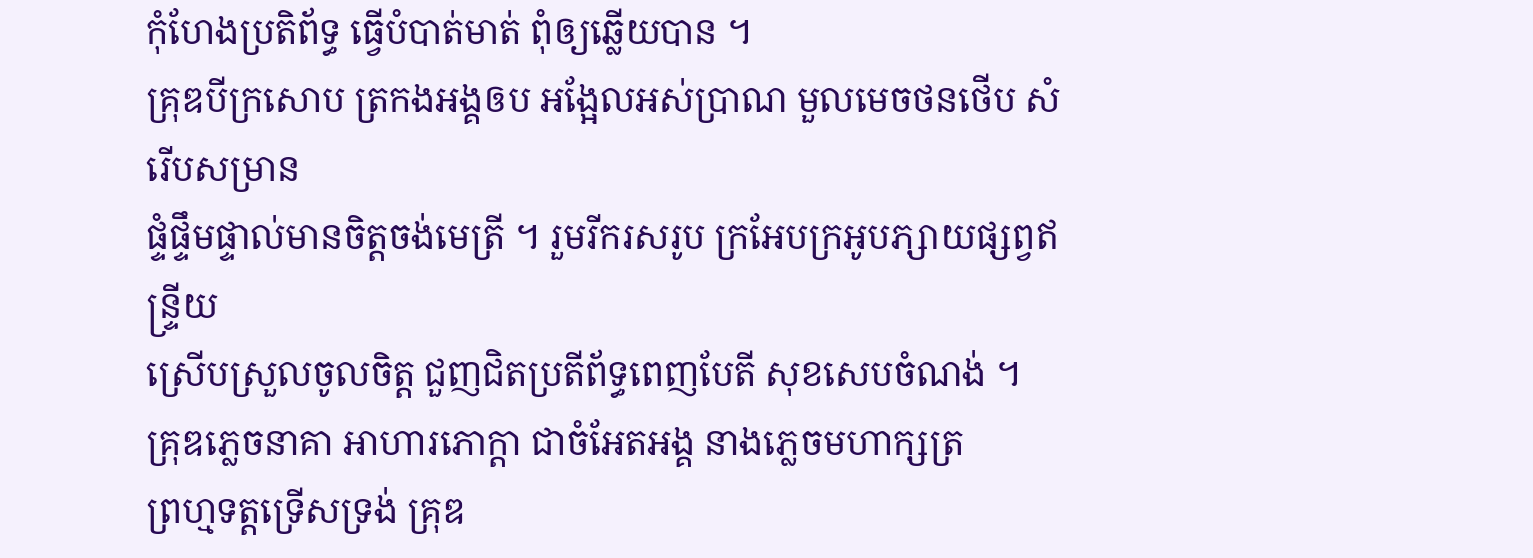កុំហែងប្រតិព័ទ្ធ ធ្វើបំបាត់មាត់ ពុំឲ្យឆ្លើយបាន ។
គ្រុឌបីក្រសោប ត្រកងអង្គឲប អង្អែលអស់ប្រាណ មួលមេចថនថើប សំរើបសម្រាន
ផ្ទំផ្ទឹមផ្ទាល់មានចិត្តចង់មេត្រី ។ រួមរីករសរូប ក្រអែបក្រអូបភ្សាយផ្សព្វឥន្រ្ទីយ
ស្រើបស្រួលចូលចិត្ត ជួញជិតប្រតីព័ទ្ធពេញបែតី សុខសេបចំណង់ ។
គ្រុឌភ្លេចនាគា អាហារភោក្តា ជាចំអែតអង្គ នាងភ្លេចមហាក្សត្រ
ព្រហ្មទត្តទ្រើសទ្រង់ គ្រុឌ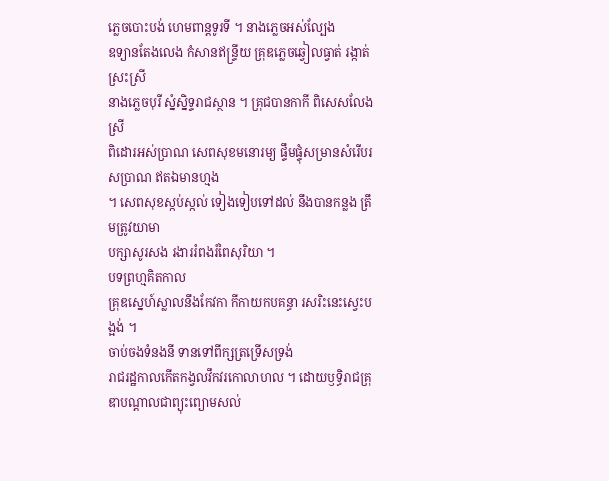ភ្លេចបោះបង់ ហេមពាន្តទូរទី ។ នាងភ្លេចអស់ល្បែង
ឧទ្យានតែងលេង កំសានឥន្រ្ទីយ គ្រុឌភ្លេចឆ្វៀលធ្វាត់ រង្កាត់ស្រះស្រី
នាងភ្លេចបុរី ស្នំស្និទ្ទរាជស្ថាន ។ គ្រុជបានកាកី ពិសេសលែងស្រី
ពិដោរអស់ប្រាណ សេពសុខមនោរម្យ ផ្ទឹមផ្ទុំសម្រានសំរើបរសប្រាណ ឥតឯមានហ្មង
។ សេពសុខស្កប់ស្កល់ ទៀងទៀបទៅដល់ នឹងបានកន្លង ត្រឹមត្រូវយាមា
បក្សាសូរសង រងាររំពងរំពៃសុរិយា ។
បទព្រហ្មគិតកាល
គ្រុឌស្នេហ៍ស្លាលនឹងកែវកា កីកាយកបគន្ធា រសរិះនេះស្វេះបង្អង់ ។
ចាប់ចងទំនងនី ទានទៅពីក្សត្រទ្រើសទ្រង់
រាជរដ្ឋកាលកើតកង្វលវឹកវរកោលាហល ។ ដោយឫទ្ធិរាជគ្រុឌាបណ្តាលជាព្យុះព្យោមសល់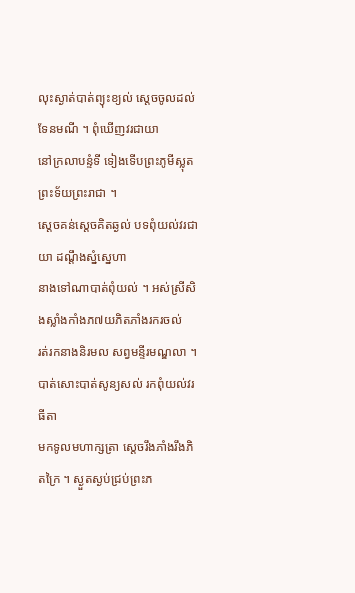លុះស្ងាត់បាត់ព្យុះខ្យល់ ស្តេចចូលដល់ទែនមណី ។ ពុំឃើញវរជាយា
នៅក្រលាបន្ទំទី ទៀងទើបព្រះភូមីស្លុតព្រះទ័យព្រះរាជា ។
ស្តេចគន់ស្តេចគិតឆ្ងល់ បទពុំយល់វរជាយា ដណ្តឹងស្នំស្នេហា
នាងទៅណាបាត់ពុំយល់ ។ អស់ស្រីសិងស្លាំងកាំងភ៧យភិតភាំងរករចល់
រត់រកនាងនិរមល សព្វមន្ទីរមណ្ឌលា ។ បាត់សោះបាត់សូន្យសល់ រកពុំយល់វរធីតា
មកទូលមហាក្សត្រា ស្តេចរឹងភាំងរឹងភិតក្រៃ ។ ស្ងួតស្ងប់ជ្រប់ព្រះភ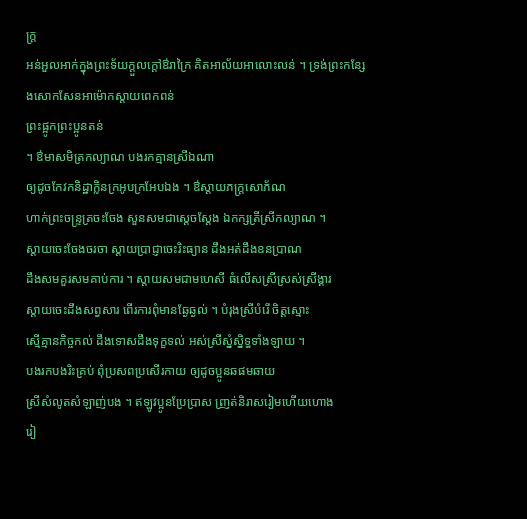ក្រ្ត
អន់អួលអាក់ក្នុងព្រះទ័យក្តួលក្តៅឳរាក្រៃ គិតអាល័យអាលោះលន់ ។ ទ្រង់ព្រះកន្សែងសោកសែនអាម៉ោកស្តាយពេកពន់
ព្រះផ្អូកព្រះប្អូនតន់
។ ឳមាសមិត្រកល្យាណ បងរកគ្មានស្រីឯណា
ឲ្យដូចកែវកនិដ្ឋាក្លិនក្រអូបក្រអែបឯង ។ ឳស្តាយភក្រ្តសោភ័ណ
ហាក់ព្រះចន្រ្ទត្រចះចែង សួនសមជាស្តេចស្តែង ឯកក្សត្រីស្រីកល្យាណ ។
ស្តាយចេះចែងចរចា ស្តាយប្រាជ្ញាចេះរិះធ្យាន ដឹងអត់ដឹងឧនប្រាណ
ដឹងសមគួរសមគាប់ការ ។ ស្តាយសមជាមហេសី ធំលើសស្រីស្រស់ស្រីង្គារ
ស្តាយចេះដឹងសព្វសារ ពើរការពុំមានឆ្ងែឆ្ងល់ ។ បំរុងស្រីបំរើ ចិត្តស្មោះ
ស្មើគ្មានកិច្ចកល់ ដឹងទោសដឹងទុក្ខទល់ អស់ស្រីស្នំស្និទ្ធទាំងឡាយ ។
បងរកបងរិះគ្រប់ ពុំប្រសពប្រសើរកាយ ឲ្យដូចប្អូនឆផមឆាយ
ស្រីសំលូតសំឡាញ់បង ។ ឥឡូវប្អូនប្រែប្រាស ញ្រត់និរាសរៀមហើយហោង
រៀ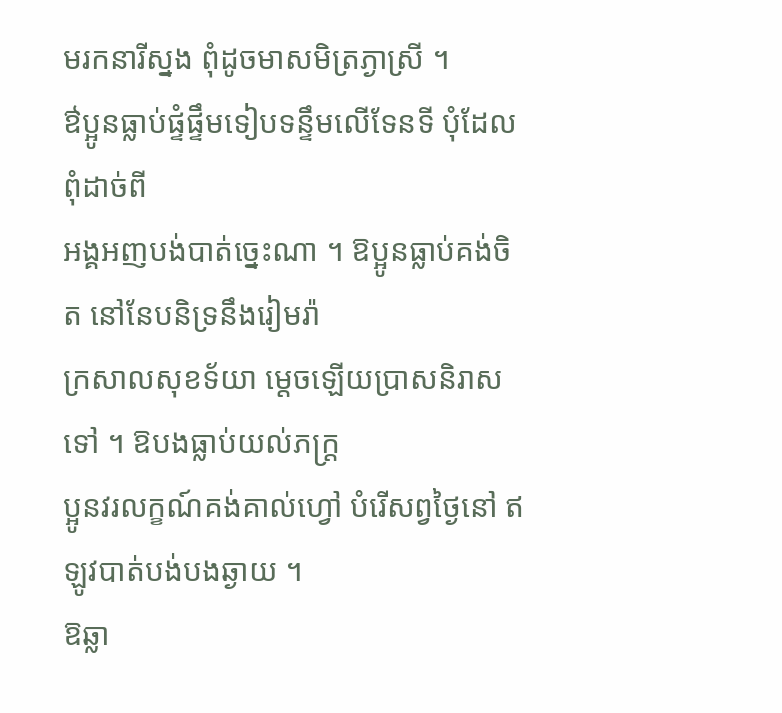មរកនារីស្នង ពុំដូចមាសមិត្រភ្ងាស្រី ។
ឳប្អូនធ្លាប់ផ្ទំផ្ទឹមទៀបទន្ទឹមលើទែនទី បុំដែលពុំដាច់ពី
អង្គអញបង់បាត់ច្នេះណា ។ ឱប្អូនធ្លាប់គង់ចិត នៅនែបនិទ្រនឹងរៀមរ៉ា
ក្រសាលសុខទ័យា ម្តេចឡើយប្រាសនិរាសទៅ ។ ឱបងធ្លាប់យល់ភក្រ្ត
ប្អូនវរលក្ខណ៍គង់គាល់ហ្វៅ បំរើសព្វថ្ងៃនៅ ឥឡូវបាត់បង់បងឆ្ងាយ ។
ឱឆ្លា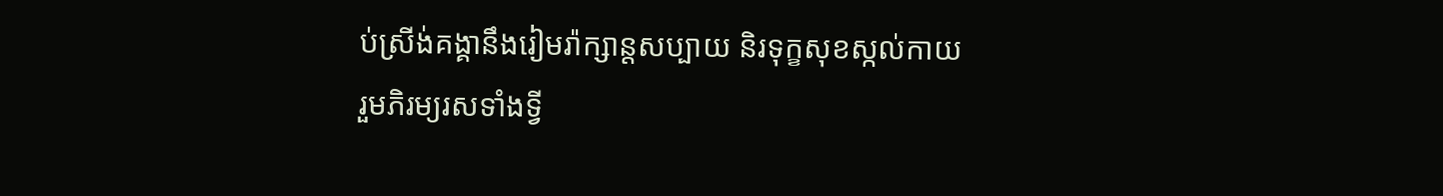ប់ស្រីង់គង្គានឹងរៀមរ៉ាក្សាន្តសប្បាយ និរទុក្ខសុខស្កល់កាយ
រួមភិរម្យរសទាំងទ្វី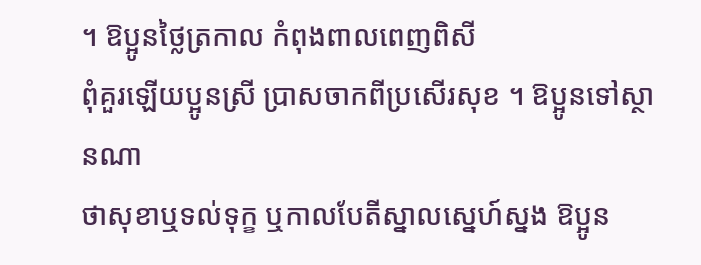។ ឱប្អូនថ្លៃត្រកាល កំពុងពាលពេញពិសី
ពុំគួរឡើយប្អូនស្រី ប្រាសចាកពីប្រសើរសុខ ។ ឱប្អូនទៅស្ថានណា
ថាសុខាឬទល់ទុក្ខ ឬកាលបែតីស្នាលស្នេហ៍ស្នង ឱប្អូន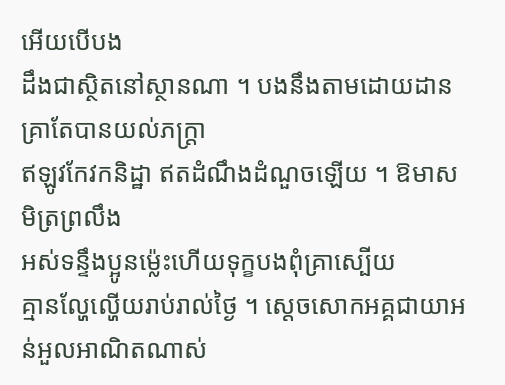អើយបើបង
ដឹងជាស្ថិតនៅស្ថានណា ។ បងនឹងតាមដោយដាន គ្រាតែបានយល់ភក្រ្តា
ឥឡូវកែវកនិដ្ឋា ឥតដំណឹងដំណួចឡើយ ។ ឱមាសមិត្រព្រលឹង
អស់ទន្ទឹងប្អូនម៉្លេះហើយទុក្ខបងពុំគ្រាស្បើយ
គ្មានល្ហែល្ហើយរាប់រាល់ថ្ងៃ ។ ស្តេចសោកអគ្គជាយាអន់អួលអាណិតណាស់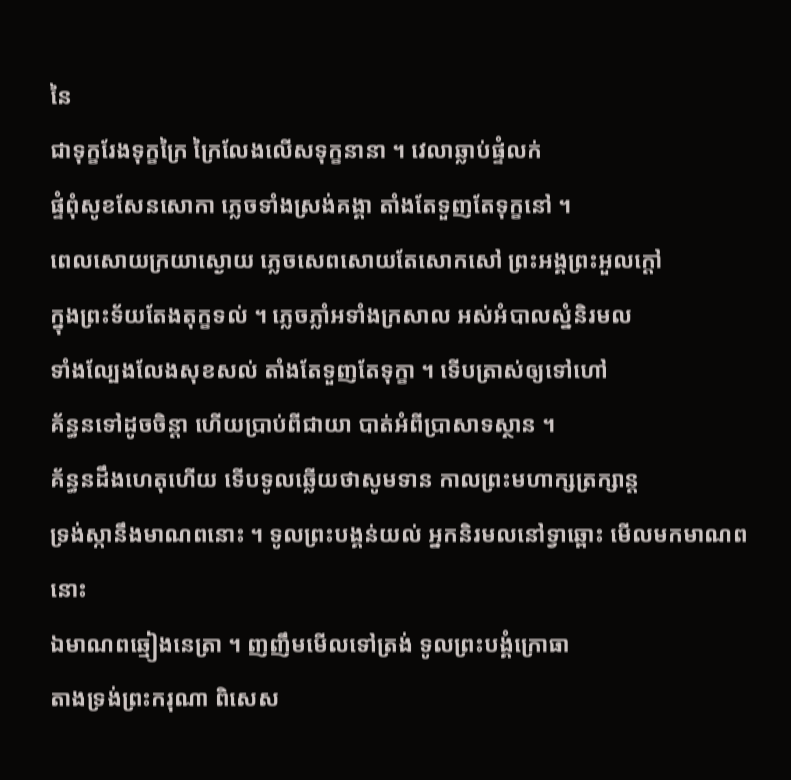នៃ
ជាទុក្ខរែងទុក្ខក្រៃ ក្រៃលែងលើសទុក្ខនានា ។ វេលាឆ្លាប់ផ្ទំលក់
ផ្ទំពុំសូខសែនសោកា ភ្លេចទាំងស្រង់គង្គា តាំងតែទួញតែទុក្ខនៅ ។
ពេលសោយក្រយាស្ងោយ ភ្លេចសេពសោយតែសោកសៅ ព្រះអង្គព្រះអួលក្តៅ
ក្នុងព្រះទ័យតែងតុក្ខទល់ ។ ភ្លេចភ្លាំអទាំងក្រសាល អស់អំបាលស្នំនិរមល
ទាំងល្បែងលែងសុខសល់ តាំងតែទួញតែទុក្ខា ។ ទើបត្រាស់ឲ្យទៅហៅ
គ័ន្ធនទៅដូចចិន្តា ហើយប្រាប់ពីជាយា បាត់អំពីប្រាសាទស្ថាន ។
គ័ន្ធនដឹងហេតុហើយ ទើបទូលឆ្លើយថាសូមទាន កាលព្រះមហាក្សត្រក្សាន្ត
ទ្រង់ស្កានឹងមាណពនោះ ។ ទូលព្រះបង្គន់យល់ អ្នកនិរមលនៅទ្វាឆ្ពោះ មើលមកមាណពនោះ
ឯមាណពឆ្មៀងនេត្រា ។ ញញឹមមើលទៅត្រង់ ទូលព្រះបង្គំក្រោធា
តាងទ្រង់ព្រះករុណា ពិសេស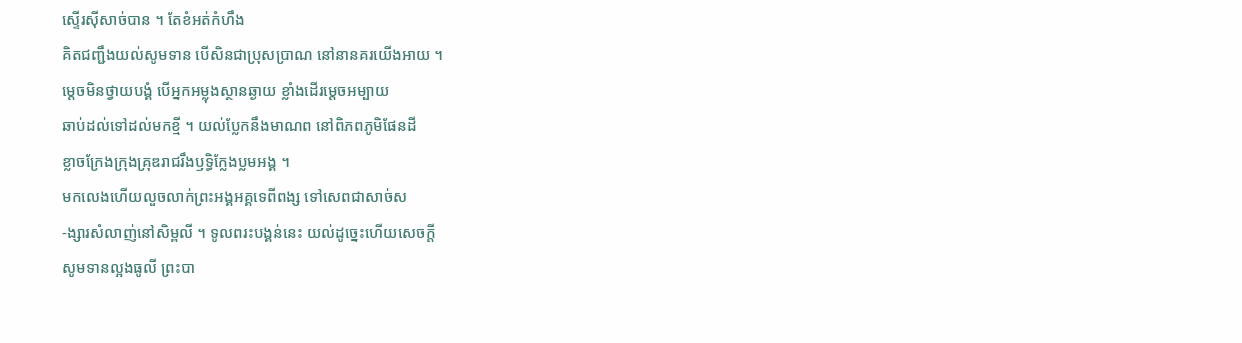ស្ទើរស៊ីសាច់បាន ។ តែខំអត់កំហឹង
គិតជញ្ជឹងយល់សូមទាន បើសិនជាប្រុសប្រាណ នៅនានគរយើងអាយ ។
ម្តេចមិនថ្វាយបង្គំ បើអ្នកអម្លុងស្ថានឆ្ងាយ ខ្លាំងដើរម្តេចអម្បាយ
ឆាប់ដល់ទៅដល់មកខ្មី ។ យល់ប្លែកនឹងមាណព នៅពិភពភូមិផែនដី
ខ្លាចក្រែងក្រុងគ្រុឌរាជរឹងឫទ្ធិក្លែងប្លមអង្គ ។
មកលេងហើយលួចលាក់ព្រះអង្គអគ្គទេពីពង្ស ទៅសេពជាសាច់ស
-ង្សារសំលាញ់នៅសិម្ពលី ។ ទូលពរះបង្គន់នេះ យល់ដូច្នេះហើយសេចក្តី
សូមទានល្អងធូលី ព្រះបា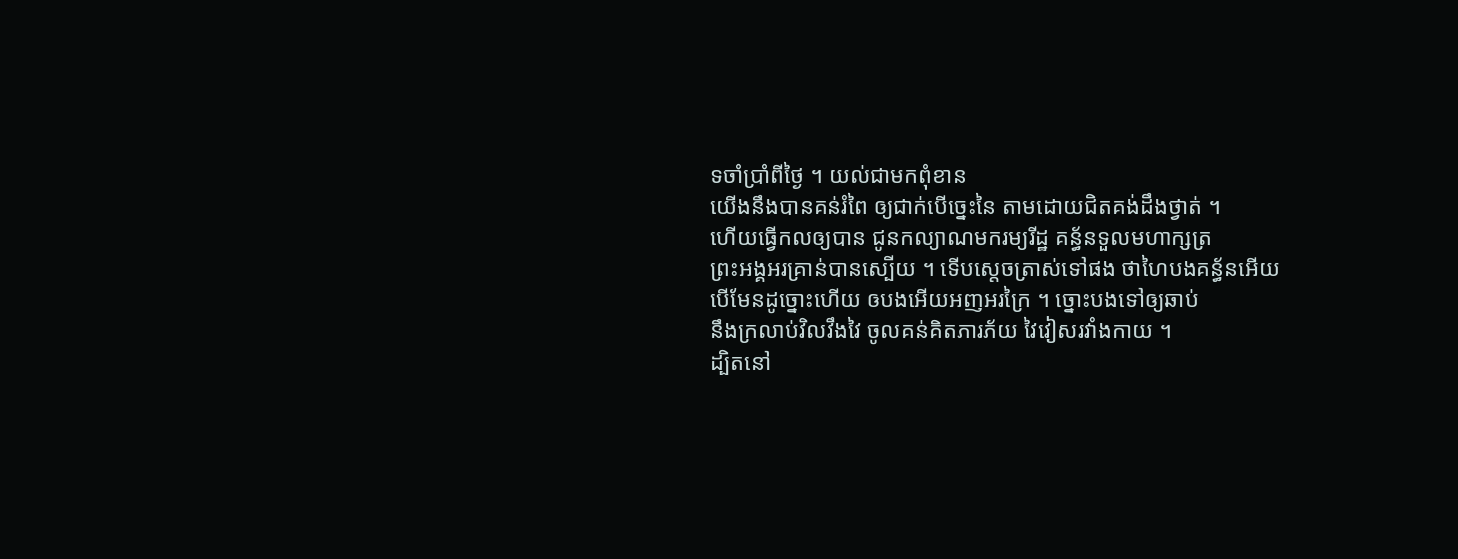ទចាំប្រាំពីថ្ងៃ ។ យល់ជាមកពុំខាន
យើងនឹងបានគន់រំពៃ ឲ្យជាក់បើច្នេះនៃ តាមដោយជិតគង់ដឹងថ្វាត់ ។
ហើយធ្វើកលឲ្យបាន ជូនកល្យាណមករម្យរីដ្ឋ គន្ធ័នទួលមហាក្សត្រ
ព្រះអង្គអរគ្រាន់បានស្បើយ ។ ទើបស្តេចត្រាស់ទៅផង ថាហៃបងគន្ធ័នអើយ
បើមែនដូច្នោះហើយ ឲបងអើយអញអរក្រៃ ។ ច្នោះបងទៅឲ្យឆាប់
នឹងក្រលាប់វិលវឹងវៃ ចូលគន់គិតភារភ័យ វៃវៀសរវាំងកាយ ។
ដ្បិតនៅ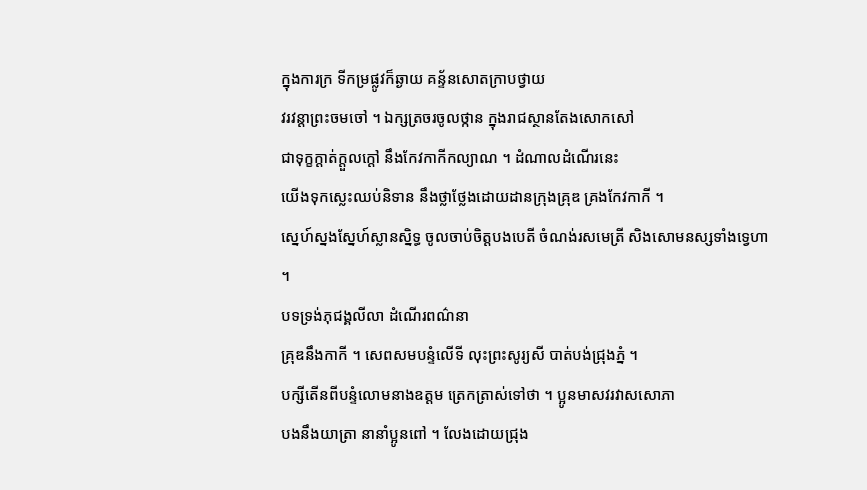ក្នុងការក្រ ទីកម្រផ្លូវក៏ឆ្ងាយ គន្ទ័នសោតក្រាបថ្វាយ
វរវន្តាព្រះចមចៅ ។ ឯក្សត្រចរចូលថ្កាន ក្នុងរាជស្ថានតែងសោកសៅ
ជាទុក្ខក្តាត់ក្តួលក្តៅ នឹងកែវកាកីកល្យាណ ។ ដំណាលដំណើរនេះ
យើងទុកស្លេះឈប់និទាន នឹងថ្លាថ្លែងដោយដានក្រុងគ្រុឌ គ្រងកែវកាកី ។
ស្នេហ៍ស្នងស្នែហ៍ស្លានស្និទ្ធ ចូលចាប់ចិត្តបងបេតី ចំណង់រសមេត្រី សិងសោមនស្សទាំងទ្វេហា
។
បទទ្រង់ភុជង្គលីលា ដំណើរពណ៌នា
គ្រុឌនឹងកាកី ។ សេពសមបន្ទំលើទី លុះព្រះសូរ្យសី បាត់បង់ជ្រុងភ្នំ ។
បក្សីតើនពីបន្ទំលោមនាងឧត្តម ត្រេកត្រាស់ទៅថា ។ ប្អូនមាសវរវាសសោភា
បងនឹងយាត្រា នានាំប្អូនពៅ ។ លែងដោយជ្រុង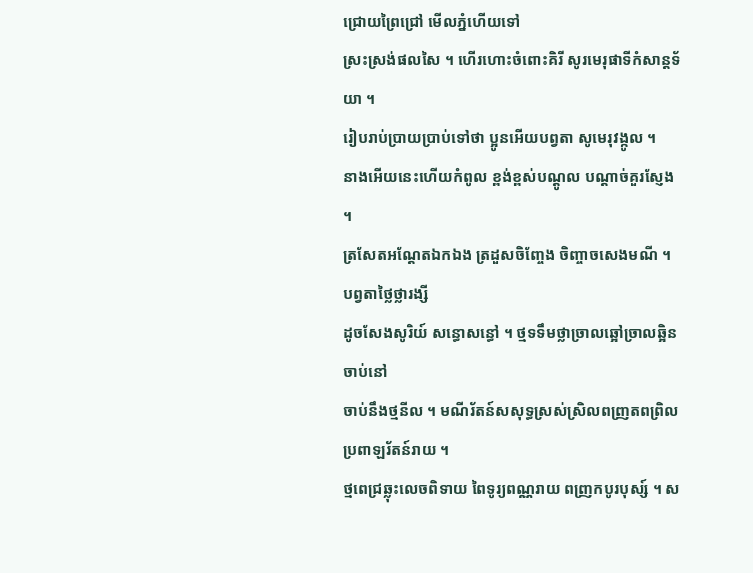ជ្រោយព្រៃជ្រៅ មើលភ្នំហើយទៅ
ស្រះស្រង់ផលសៃ ។ ហើរហោះចំពោះគិរី សូរមេរុផាទីកំសាន្តទ័យា ។
រៀបរាប់ប្រាយប្រាប់ទៅថា ប្អូនអើយបព្វតា សូមេរុវង្កូល ។
នាងអើយនេះហើយកំពូល ខ្ពង់ខ្ពស់បណ្តូល បណ្តាច់គួរស្ញែង ។
ត្រសែតអណ្តែតឯកឯង ត្រដួសចិញ្ចែង ចិញ្ចាចសេងមណី ។ បព្វតាថ្លៃថ្លារង្សី
ដូចសែងសូរិយ៍ សន្ធោសន្ធៅ ។ ថ្មទទឹមថ្លាច្រាលឆ្អៅច្រាលឆ្អិនចាប់នៅ
ចាប់នឹងថ្មនីល ។ មណីរ័តន៍សសុទ្ធស្រស់ស្រិលពញ្រតពព្រិល ប្រពាឡរ័តន៍រាយ ។
ថ្មពេជ្រឆ្លុះលេចពិទាយ ពៃទូរ្យពណ្ណរាយ ពញ្រកបូរបុស្ស៍ ។ ស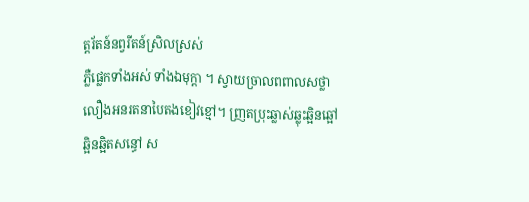ត្តរ័តន៍នព្វរីតន៍ស្រិលស្រស់
ភ្លឺផ្លេកទាំងអស់ ទាំងឯមុក្តា ។ ស្វាយច្រាលពពាលសថ្លា
លឿងអនរតនាបៃតងខៀវខ្មៅ។ ញ្រតប្រុះឆ្លាស់ឆ្លុះឆ្អិនឆ្អៅ
ឆ្អិនឆ្អិតសន្ធៅ ស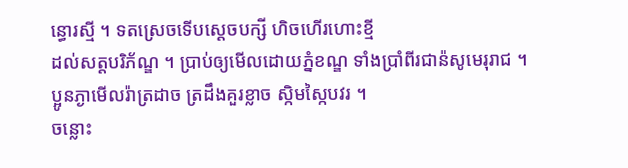ន្ធោរស្មី ។ ទតស្រេចទើបស្តេចបក្សី ហិចហើរហោះខ្មី
ដល់សត្តបរិភ័ណ្ឌ ។ ប្រាប់ឲ្យមើលដោយភ្នំខណ្ឌ ទាំងប្រាំពីរជាន៉សូមេរុរាជ ។
ប្អូនភ្ងាមើលរ៉ាត្រដាច ត្រដឹងគួរខ្លាច ស្កិមស្កៃបវរ ។
ចន្លោះ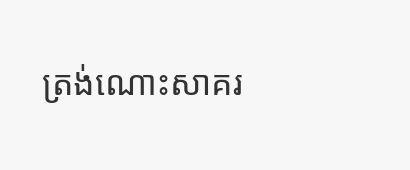ត្រង់ណោះសាគរ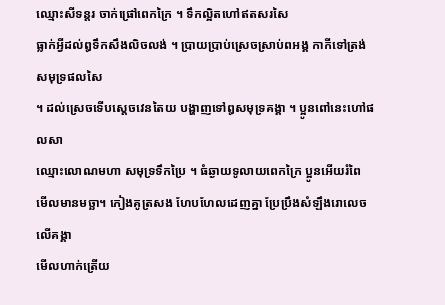ឈ្មោះសីទន្តរ ចាក់ផ្រៅពេកក្រៃ ។ ទឹកល្អិតហៅឥតសរសៃ
ធ្លាក់អ្វីដល់ឰទឹកសឹងលិចលង់ ។ ប្រាយប្រាប់ស្រេចស្រាប់ពអង្គ កាកីទៅត្រង់សមុទ្រផលសៃ
។ ដល់ស្រេចទើបស្តេចវេនតៃយ បង្ហាញទៅឰសមុទ្រគង្គា ។ ប្អូនពៅនេះហៅផលសា
ឈ្មោះលោណមហា សមុទ្រទឹកប្រៃ ។ ធំឆ្ងាយទូលាយពេកក្រៃ ប្អូនអើយរំពៃ
មើលមានមច្ឆា។ កៀងគូត្រសង ហែបហែលដេញគ្នា ប្រែប្រឹងសំឡឹងរោលេចលើគង្គា
មើលហាក់ត្រើយ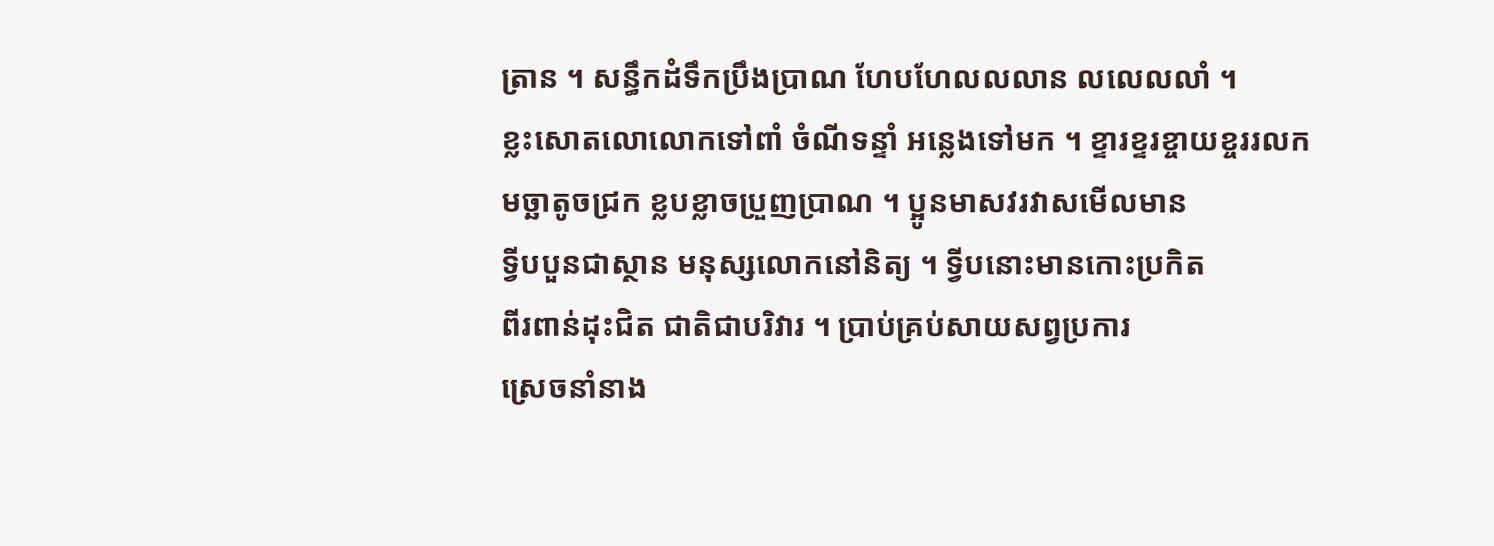ត្រាន ។ សន្ធឹកដំទឹកប្រឹងប្រាណ ហែបហែលលលាន លលេលលាំ ។
ខ្លះសោតលោលោកទៅពាំ ចំណីទន្ទាំ អន្លេងទៅមក ។ ខ្ទារខ្ទរខ្ចាយខ្ចររលក
មច្ឆាតូចជ្រក ខ្លបខ្លាចប្រួញប្រាណ ។ ប្អូនមាសវរវាសមើលមាន
ទ្វីបបួនជាស្ថាន មនុស្សលោកនៅនិត្យ ។ ទ្វីបនោះមានកោះប្រកិត
ពីរពាន់ដុះជិត ជាតិជាបរិវារ ។ ប្រាប់គ្រប់សាយសព្វប្រការ
ស្រេចនាំនាង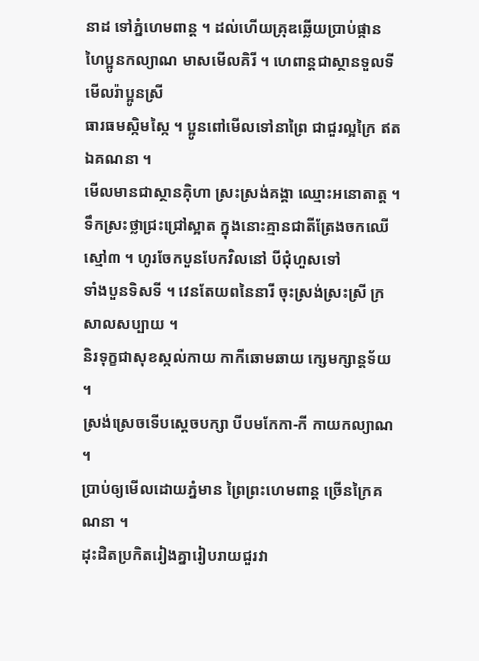នាដ ទៅភ្នំហេមពាន្ត ។ ដល់ហើយគ្រុឌឆ្លើយប្រាប់ផ្កាន
ហៃប្អូនកល្យាណ មាសមើលគិរី ។ ហេពាន្តជាស្ថានទួលទីមើលរ៉ាប្អូនស្រី
ធារធមស្កិមស្កៃ ។ ប្អូនពៅមើលទៅនាព្រៃ ជាជួរល្អក្រៃ ឥតឯគណនា ។
មើលមានជាស្ថានគុិហា ស្រះស្រង់គង្គា ឈ្មោះអនោតាត្ត ។
ទឹកស្រះថ្លាជ្រះជ្រៅស្អាត ក្នុងនោះគ្មានជាតីត្រែងចកឈើស្មៅ៣ ។ ហូរចែកបួនបែកវិលនៅ បីជុំហួសទៅ
ទាំងបួនទិសទី ។ វេនតែយពនៃនារី ចុះស្រង់ស្រះស្រី ក្រសាលសប្បាយ ។
និរទុក្ខជាសុខស្កល់កាយ កាកីឆោមឆាយ ក្សេមក្សាន្តទ័យ ។
ស្រង់ស្រេចទើបស្តេចបក្សា បីបមកែកា-កី កាយកល្យាណ ។
ប្រាប់ឲ្យមើលដោយភ្នំមាន ព្រៃព្រះហេមពាន្ត ច្រើនក្រៃគណនា ។
ដុះដិតប្រកិតរៀងគ្នារៀបរាយជួរវា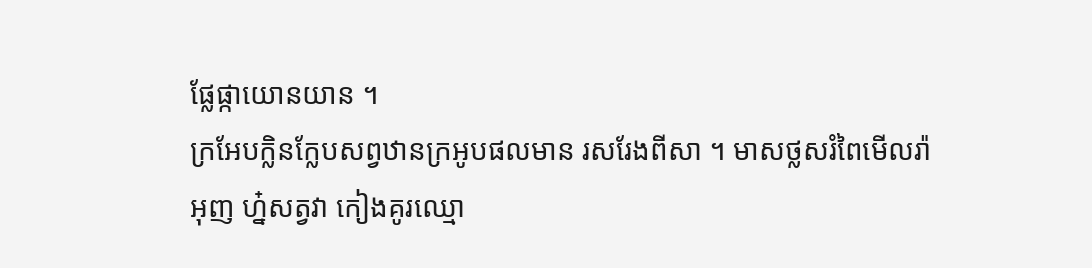ផ្លែផ្កាយោនយាន ។
ក្រអែបក្លិនក្លែបសព្វឋានក្រអូបផលមាន រសរែងពីសា ។ មាសថ្លសរំពៃមើលរ៉ា
អុញ ហ៎្នសត្វវា កៀងគូរឈ្មោ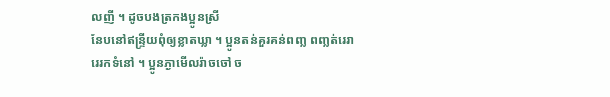លញី ។ ដូចបងត្រកងប្អូនស្រី
នែបនៅឥន្រ្ទីយពុំឲ្យខ្លាតឃ្លា ។ ប្អូនតន់គួរគន់ពញ្ល ពញ្លត់រេរា
រេរកទំនៅ ។ ប្អូនភ្ងាមើលរ៉ាចចៅ ច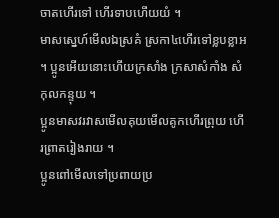ចាតហើរទៅ ហើរទាបហើយយំ ។
មាសស្នេហ៍មើលឯស្រគំ ស្រកា៤ហើរទៅខ្លបខ្លាអ
។ ប្អូនអើយនោះហើយក្រសាំង ក្រសាសំកាំង សំកុលកន្ទុយ ។
ប្អូនមាសវរវាសមើលគុយមើលគូកហើរព្រុយ ហើរព្រាតរៀងរាយ ។
ប្អូនពៅមើលទៅប្រពាយប្រ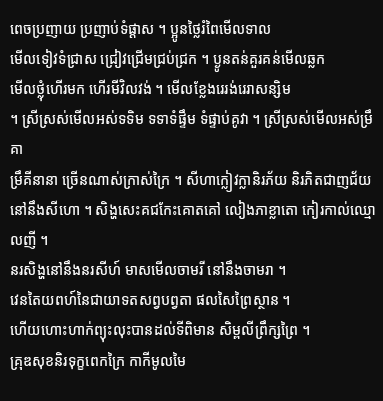ពេចប្រញាយ ប្រញាប់ទំផ្តាស ។ ប្អូនថ្លៃរំពៃមើលទាល
មើលទៀវទំជ្រាស ជ្រៀវជ្រើមជ្រប់ជ្រក ។ ប្ងូនតន់គួរគន់មើលឆ្លក
មើលថ្លុំហើរមក ហើរមីវិលវង់ ។ មើលខ្លែងរេរង់រេរាសន្សិម
។ ស្រីស្រស់មើលអស់ទទិម ទទាទំផ្ទឹម ទំផ្ទាប់គូវា ។ ស្រីស្រស់មើលអស់ម្រឹគា
ម្រឹគីនានា ច្រើនណាស់ក្រាស់ក្រៃ ។ សីហាក្លៀវក្លានិរភ័យ និរភិតជាញជ័យ
នៅនឹងសីហោ ។ សិង្ហសេះគជកែះគោតគៅ លៀងភាខ្លាតោ កៀរកាល់ឈ្មោលញី ។
នរសិង្ហនៅនឹងនរសីហ៍ មាសមើលចាមរី នៅនឹងចាមរា ។
វេនតៃយពហ៍នៃជាយាទតសព្វបព្វតា ផលសៃព្រៃស្ថាន ។
ហើយហោះហាក់ព្យុះលុះបានដល់ទីពិមាន សិម្ពលីព្រឹក្សព្រៃ ។
គ្រុឌសុខនិរទុក្ខពេកក្រៃ កាកីមូលមៃ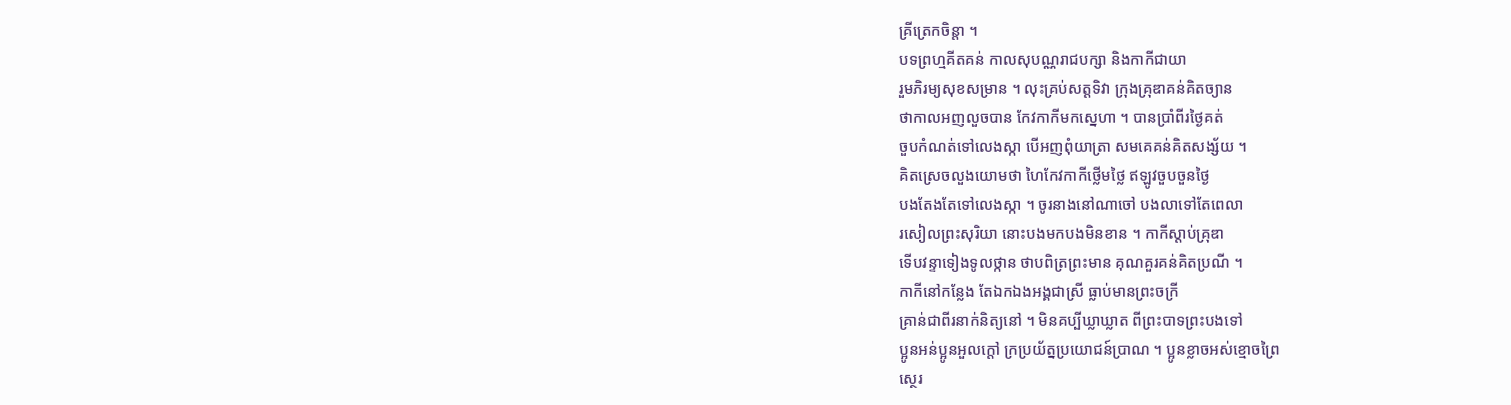គ្រីត្រេកចិន្តា ។
បទព្រហ្មគីតគន់ កាលសុបណ្ណរាជបក្សា និងកាកីជាយា
រួមភិរម្យសុខសម្រាន ។ លុះគ្រប់សត្តទិវា ក្រុងគ្រុឌាគន់គិតច្យាន
ថាកាលអញលួចបាន កែវកាកីមកស្នេហា ។ បានប្រាំពីរថ្ងៃគត់
ចួបកំណត់ទៅលេងស្កា បើអញពុំយាត្រា សមគេគន់គិតសង្ស័យ ។
គិតស្រេចលួងយោមថា ហៃកែវកាកីថ្លើមថ្លៃ ឥឡូវចួបចួនថ្ងៃ
បងតែងតែទៅលេងស្កា ។ ចូរនាងនៅណាចៅ បងលាទៅតែពេលា
រសៀលព្រះសុរិយា នោះបងមកបងមិនខាន ។ កាកីស្តាប់គ្រុឌា
ទើបវន្ទាទៀងទូលថ្កាន ថាបពិត្រព្រះមាន គុណគួរគន់គិតប្រណី ។
កាកីនៅកន្លែង តែឯកឯងអង្គជាស្រី ធ្លាប់មានព្រះចក្រី
គ្រាន់ជាពីរនាក់និត្យនៅ ។ មិនគប្បីឃ្លាឃ្លាត ពីព្រះបាទព្រះបងទៅ
ប្អូនអន់ប្អូនអួលក្តៅ ក្រប្រយ័ត្នប្រយោជន៍ប្រាណ ។ ប្អូនខ្លាចអស់ខ្មោចព្រៃ
ស្ថេរ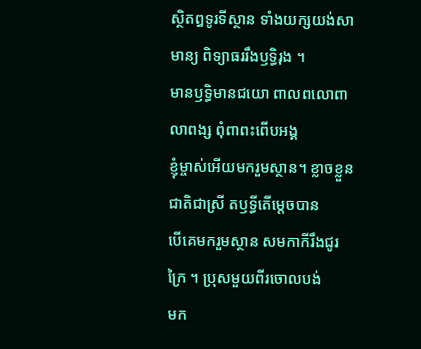ស្ថិតឰទូរទីស្ថាន ទាំងយក្សយង់សាមាន្យ ពិទ្យាធររឹងឫទ្ធិរុង ។
មានឫទ្ធិមានជយោ ពាលពលោពាលាពង្ស ពុំពាពះពើបអង្គ
ខ្ញុំម្ចាស់អើយមករួមស្ថាន។ ខ្លាចខ្លួនជាតិជាស្រី តឫទ្ធីតើម្តេចបាន
បើគេមករួមស្ថាន សមកាកីរឹងជូរក្រៃ ។ ប្រុសមួយពីរចោលបង់
មក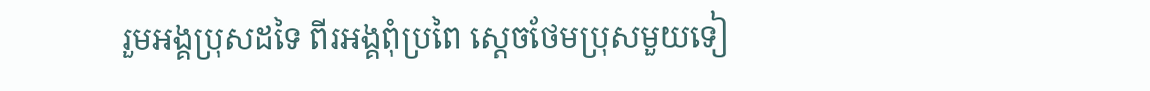រួមអង្គប្រុសដទៃ ពីរអង្គពុំប្រពៃ ស្តេចថែមប្រុសមួយទៀ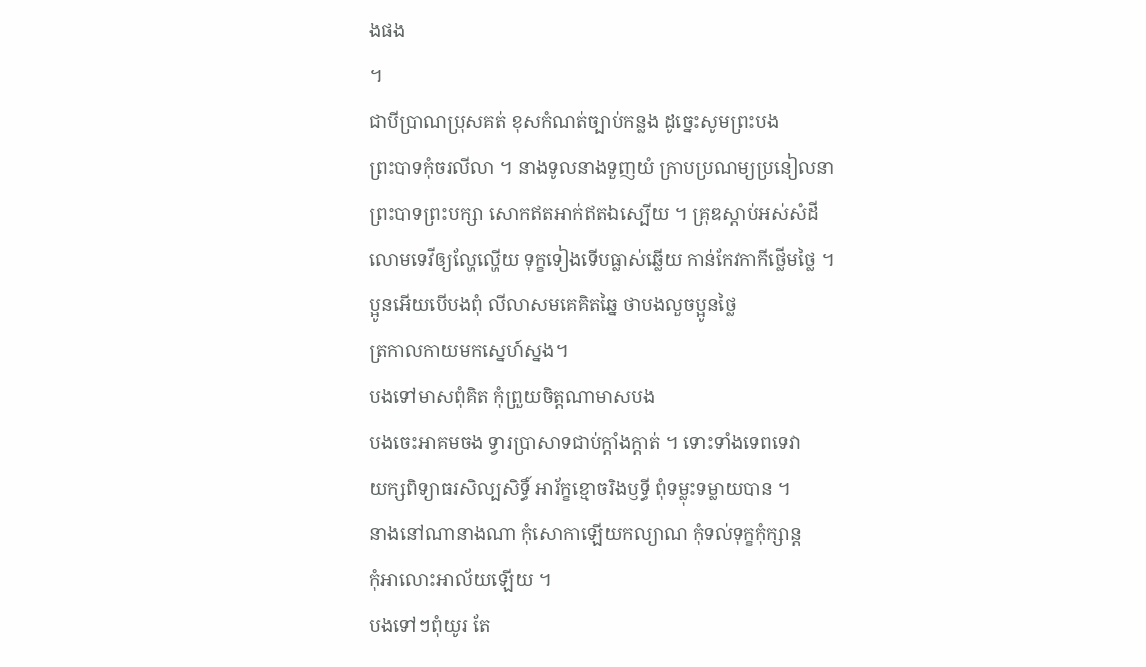ងផង
។
ជាបីប្រាណប្រុសគត់ ខុសកំណត់ច្បាប់កន្លង ដូច្នេះសូមព្រះបង
ព្រះបាទកុំចរលីលា ។ នាងទូលនាងទួញយំ ក្រាបប្រណម្យប្រនៀលនា
ព្រះបាទព្រះបក្សា សោកឥតអាក់ឥតឯស្បើយ ។ គ្រុឌស្តាប់អស់សំដី
លោមទេវីឲ្យល្ហែល្ហើយ ទុក្ខទៀងទើបធ្លាស់ឆ្លើយ កាន់កែវកាកីថ្លើមថ្លៃ ។
ប្អូនអើយបើបងពុំ លីលាសមគេគិតឆ្នៃ ថាបងលួចប្អូនថ្លៃ
ត្រកាលកាយមកស្នេហ៍ស្នង។
បងទៅមាសពុំគិត កុំព្រួយចិត្តណាមាសបង
បងចេះអាគមចង ទ្វារប្រាសាទជាប់ក្តាំងក្តាត់ ។ ទោះទាំងទេពទេវា
យក្សពិទ្យាធរសិល្បសិទ្ធិ៍ អារ័ក្ខខ្មោចរិងឫទ្ធី ពុំទម្លុះទម្លាយបាន ។
នាងនៅណានាងណា កុំសោកាឡើយកល្យាណ កុំទល់ទុក្ខកុំក្សាន្ត
កុំអាលោះអាល័យឡើយ ។
បងទៅៗពុំយូរ តែ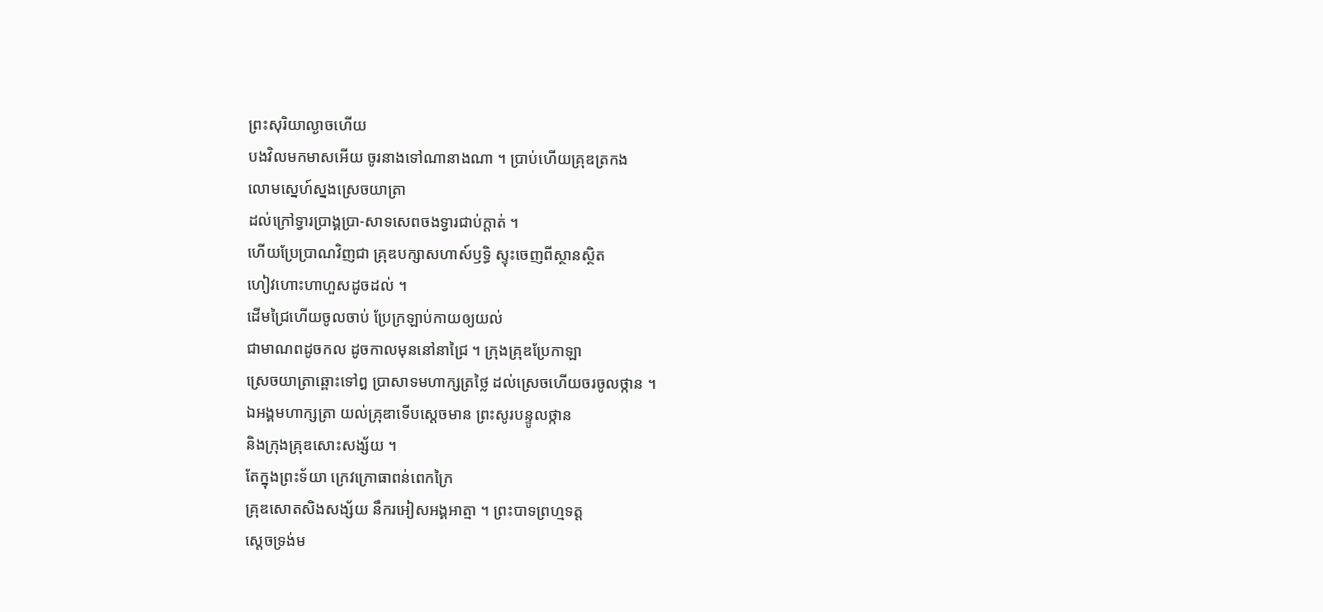ព្រះសុរិយាល្ងាចហើយ
បងវិលមកមាសអើយ ចូរនាងទៅណានាងណា ។ ប្រាប់ហើយគ្រុឌត្រកង
លោមស្នេហ៍ស្នងស្រេចយាត្រា
ដល់ក្រៅទ្វារប្រាង្គប្រា-សាទសេពចងទ្វារជាប់ក្តាត់ ។
ហើយប្រែប្រាណវិញជា គ្រុឌបក្សាសហាស៍ឫទ្ធិ ស្ទុះចេញពីស្ថានស្ថិត
ហៀវហោះហាហួសដូចដល់ ។
ដើមជ្រៃហើយចូលចាប់ ប្រែក្រឡាប់កាយឲ្យយល់
ជាមាណពដូចកល ដូចកាលមុននៅនាជ្រៃ ។ ក្រុងគ្រុឌប្រែកាឡា
ស្រេចយាត្រាឆ្ពោះទៅឰ ប្រាសាទមហាក្សត្រថ្លៃ ដល់ស្រេចហើយចរចូលថ្កាន ។
ឯអង្គមហាក្សត្រា យល់គ្រុឌាទើបស្តេចមាន ព្រះសូរបន្ទូលថ្កាន
និងក្រុងគ្រុឌសោះសង្ស័យ ។
តែក្នុងព្រះទ័យា ក្រេវក្រោធាពន់ពេកក្រៃ
គ្រុឌសោតសិងសង្ស័យ នឹករអៀសអង្គអាត្មា ។ ព្រះបាទព្រហ្មទត្ត
ស្តេចទ្រង់ម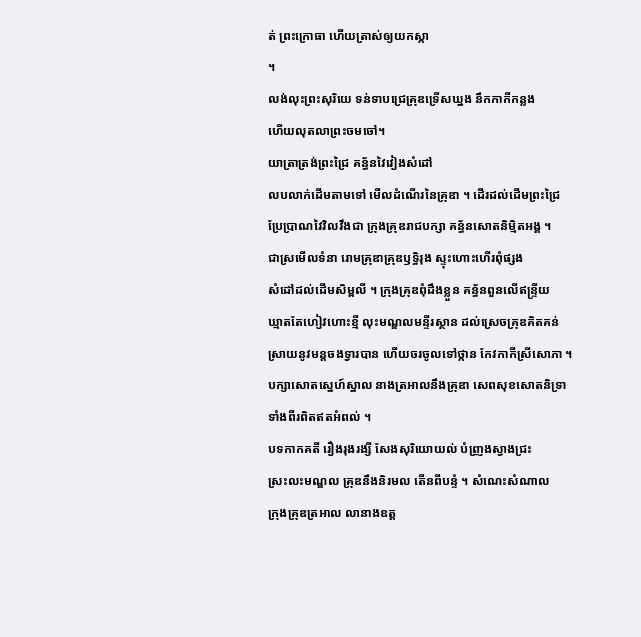ត់ ព្រះក្រោធា ហើយត្រាស់ឲ្យយកស្កា
។
លង់លុះព្រះសុរិយេ ទន់ទាបជ្រេគ្រុឌទ្រើសឃ្នង នឹកកាកីកន្លង
ហើយលុតលាព្រះចមចៅ។
យាត្រាត្រង់ព្រះជ្រៃ គន្ធ័នវៃវៀងសំដៅ
លបលាក់ដើមតាមទៅ មើលដំណើរនៃគ្រុឌា ។ ដើរដល់ដើមព្រះជ្រៃ
ប្រែប្រាណវៃវិលវឹងជា ក្រុងគ្រុឌរាជបក្សា គន្ធ័នសោតនិម្មិតអង្គ ។
ជាស្រមើលទំនា រោមគ្រុឌាគ្រុឌឫទ្ធិរុង ស្ទុះហោះហើរពុំផ្សង
សំដៅដល់ដើមសិម្ពលី ។ ក្រុងគ្រុឌពុំដឹងខ្លួន គន្ធ័នពួនលើឥន្រ្ទីយ
ឃ្មាតតែហៀវហោះខ្មី លុះមណ្ឌលមន្ទីរស្ថាន ដល់ស្រេចគ្រុឌគិតគន់
ស្រាយនូវមន្តចងទ្វារបាន ហើយចរចូលទៅថ្កាន កែវកាកីស្រីសោភា ។
បក្សាសោតស្នេហ៍ស្នាល នាងត្រអាលនឹងគ្រុឌា សេពសុខសោតនិទ្រា
ទាំងពីរពិតឥតអំពល់ ។
បទកាកគតី រឿងរុងរង្សី សែងសុរិយោយល់ បំញ្រងស្វាងជ្រះ
ស្រះលះមណ្ឌល គ្រុឌនឹងនិរមល តើនពីបន្ទំ ។ សំណេះសំណាល
ក្រុងគ្រុឌត្រអាល លានាងឧត្ត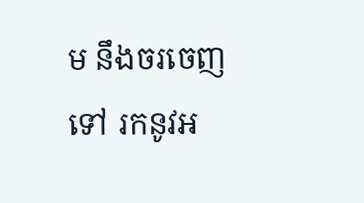ម នឹងចរចេញទៅ រកនូវអ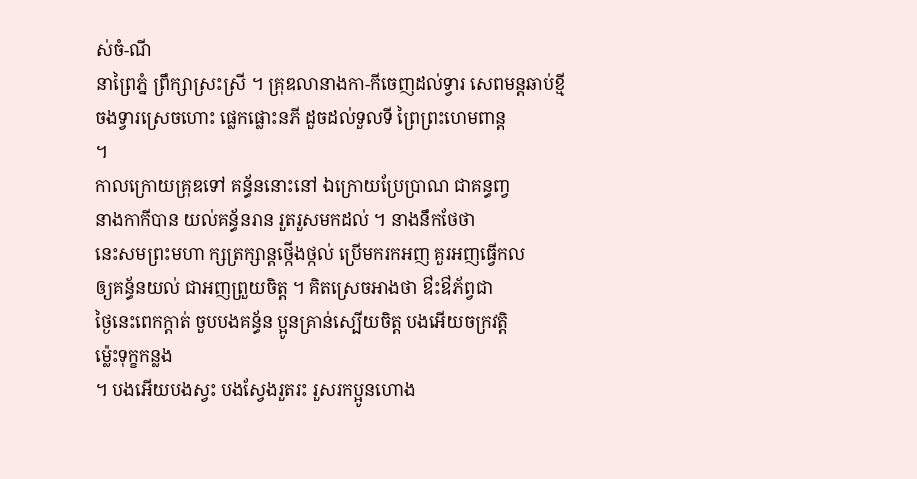ស់ចំ-ណី
នាព្រៃភ្នំ ព្រឹក្សាស្រះស្រី ។ គ្រុឌលានាងកា-កីចេញដល់ទ្វារ សេពមន្តឆាប់ខ្មី
ចងទ្វារស្រេចហោះ ផ្លេកផ្លោះនភី ដួចដល់ទួលទី ព្រៃព្រះហេមពាន្ត
។
កាលក្រោយគ្រុឌទៅ គន្ធ័ននោះនៅ ឯក្រោយប្រែប្រាណ ជាគន្ធញ្វ
នាងកាកីបាន យល់គន្ធ័នរាន រួតរួសមកដល់ ។ នាងនឹកថែថា
នេះសមព្រះមហា ក្សត្រក្សាន្តថ្កើងថ្កល់ ប្រើមករកអញ គួរអញធ្វើកល
ឲ្យគន្ធ័នយល់ ជាអញព្រួយចិត្ត ។ គិតស្រេចអាងថា ឳះឳភ័ព្វជា
ថ្ងៃនេះពេកក្តាត់ ចួបបងគន្ធ័ន ប្អូនគ្រាន់ស្បើយចិត្ត បងអើយចក្រវត្តិ
ម្ល៉េះទុក្ខកន្លង
។ បងអើយបងស្វះ បងស្វែងរួតរះ រួសរកប្អូនហោង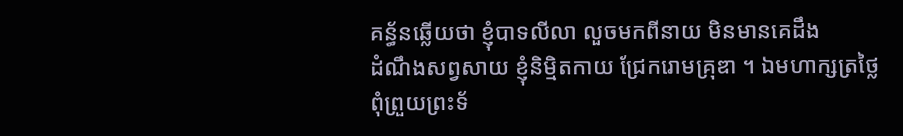គន្ធ័នឆ្លើយថា ខ្ញុំបាទលីលា លួចមកពីនាយ មិនមានគេដឹង
ដំណឹងសព្វសាយ ខ្ញុំនិម្មិតកាយ ជ្រែករោមគ្រុឌា ។ ឯមហាក្សត្រថ្លៃ
ពុំព្រួយព្រះទ័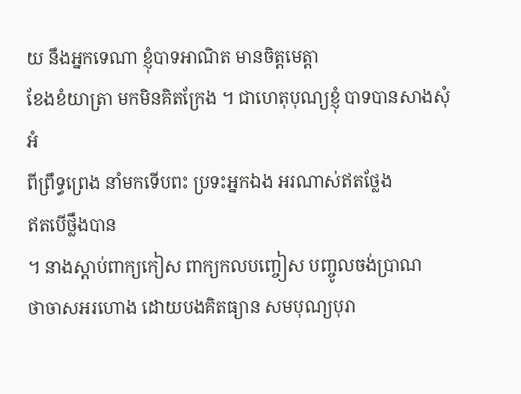យ នឹងអ្នកទេណា ខ្ញុំបាទអាណិត មានចិត្តមេត្តា
ខែងខំយាត្រា មកមិនគិតក្រែង ។ ជាហេតុបុណ្យខ្ញុំ បាទបានសាងសុំអំ
ពីព្រឹទ្ធព្រេង នាំមកទើបពះ ប្រទះអ្នកឯង អរណាស់ឥតថ្លែង
ឥតបើថ្លឹងបាន
។ នាងស្តាប់ពាក្យកៀស ពាក្យកលបញ្ចៀស បញ្ចូលចង់ប្រាណ
ថាចាសអរហោង ដោយបងគិតធ្យាន សមបុណ្យបុរា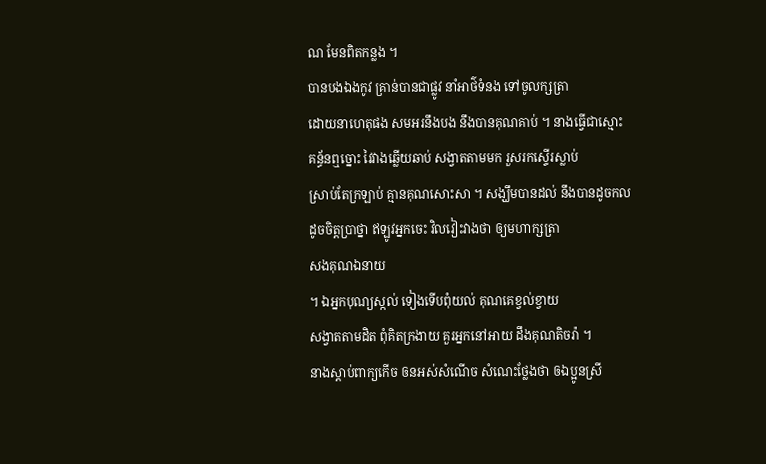ណ មែនពិតកន្លង ។
បានបងឯងកូវ គ្រាន់បានជាផ្លូវ នាំអាថ៌ទំនង ទៅចូលក្សត្រា
ដោយនាហេតុផង សមអរនឹងបង នឹងបានគុណគាប់ ។ នាងធ្វើជាស្មោះ
គន្ធ័នឮច្នោះ វៃវាងឆ្លើយឆាប់ សង្វាតតាមមក រួសរកស្ទើរស្លាប់
ស្រាប់តែក្រឡាប់ គ្មានគុណសោះសា ។ សង្ឃឹមបានដល់ នឹងបានដូចកល
ដូចចិត្តប្រាថ្នា ឥឡូវអ្នកចេះ វិលវៀះវាងថា ឲ្យមហាក្សត្រា
សងគុណឯនាយ
។ ឯអ្នកបុណ្យស្កល់ ទៀងទើបពុំយល់ គុណគេខ្វល់ខ្វាយ
សង្វាតតាមដិត ពុំគិតក្រងាយ គួរអ្នកនៅអាយ ដឹងគុណតិចរ៉ា ។
នាងស្តាប់ពាក្យកើច ឲនអស់សំណើច សំណេះថ្លែងថា ឲឯប្អូនស្រី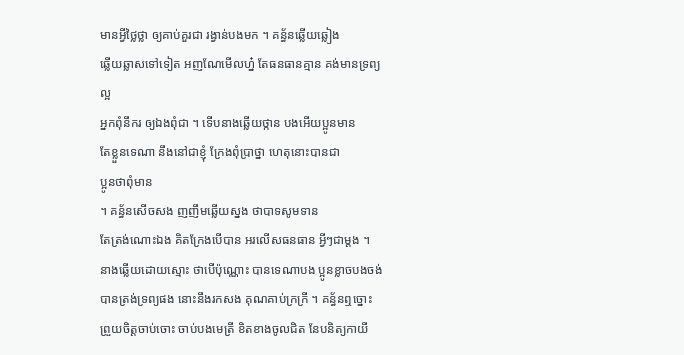មានអ្វីថ្លៃថ្លា ឲ្យគាប់គួរជា រង្វាន់បងមក ។ គន្ធ័នឆ្លើយឆ្លៀង
ឆ្លើយឆ្លាសទៅទៀត អញណែមើលហ្ន៎ តែធនធានគ្មាន គង់មានទ្រព្យល្អ
អ្នកពុំនឹករ ឲ្យឯងពុំជា ។ ទើបនាងឆ្លើយថ្កាន បងអើយប្អូនមាន
តែខ្លួនទេណា នឹងនៅជាខ្ញុំ ក្រែងពុំប្រាថ្នា ហេតុនោះបានជា
ប្អូនថាពុំមាន
។ គន្ធ័នសើចសង ញញឹមឆ្លើយស្នង ថាបាទសូមទាន
តែត្រង់ណោះឯង គិតក្រែងបើបាន អរលើសធនធាន អ្វីៗជាម្តង ។
នាងឆ្លើយដោយស្មោះ ថាបើប៉ុណ្ណោះ បានទេណាបង ប្អូនខ្លាចបងចង់
បានត្រង់ទ្រព្យផង នោះនឹងរកសង គុណគាប់ក្រក្រី ។ គន្ធ័នឮច្នោះ
ព្រួយចិត្តចាប់ចោះ ចាប់បងមេត្រី ខិតខាងចូលជិត នែបនិត្យកាយី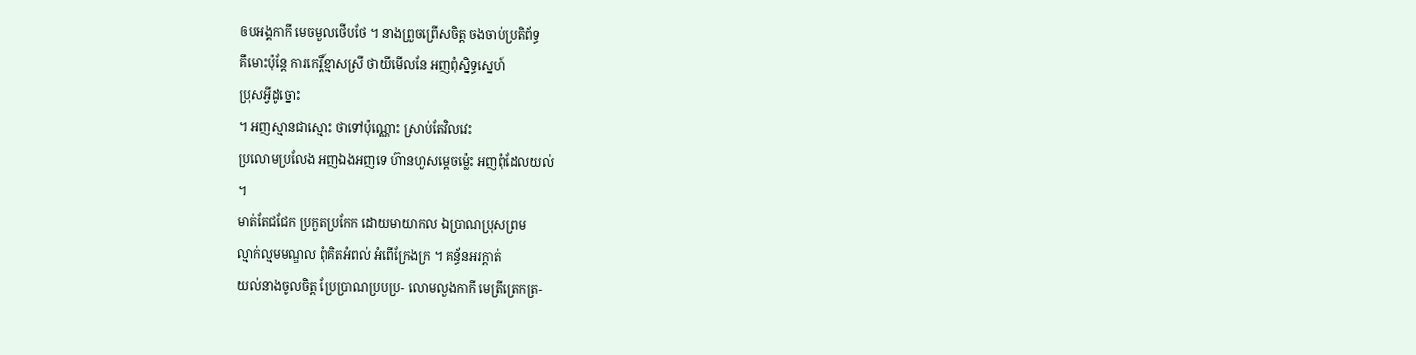ឲបអង្គកាកី មេចមួលថើបថែ ។ នាងព្រួចព្រើសចិត្ត ចងចាប់ប្រតិព័ទ្ធ
គឹមោះប៉ុន្តែ ការកេរ្តិ៍ខ្មាសស្រី ថាយីមើលនែ អញពុំស្និទ្ធស្នេហ៍
ប្រុសអ្វីដូច្នោះ
។ អញស្មានជាស្មោះ ថាទៅប៉ុណ្ណោះ ស្រាប់តែវិលវេះ
ប្រលោមប្រលែង អញឯងអញទេ ហ៊ានហួសម្តេចម៉្លេះ អញពុំដែលយល់
។
មាត់តែជជែក ប្រកួតប្រកែក ដោយមាយាកល ឯប្រាណប្រុសព្រម
ល្មាក់ល្មមមណ្ឌល ពុំគិតអំពល់ អំពើក្រែងក្រ ។ គន្ធ័នអរក្តាត់
យល់នាងចូលចិត្ត ប្រែប្រាណប្របប្រ- លោមលួងកាកី មេត្រីត្រេកត្រ-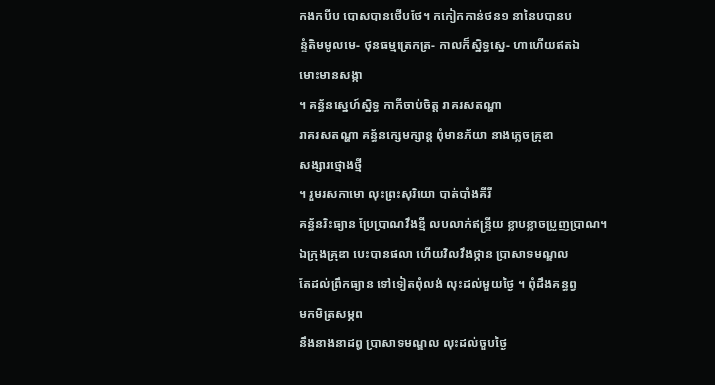កងកបីប បោសបានថើបថែ។ កកៀកកាន់ថន១ នានៃបបានប
ន្ទំតិមមូលមេ- ថុនធម្មត្រេកត្រ- កាលក៏ស្និទ្ធស្នេ- ហាហើយឥតឯ
មោះមានសង្កា
។ គន្ធ័នស្នេហ៍ស្និទ្ធ កាកីចាប់ចិត្ត រាគរសតណ្ហា
រាគរសតណ្ហា គន្ធ័នក្សេមក្សាន្ត ពុំមានភ័យា នាងភ្លេចគ្រុឌា
សង្សារថ្មោងថ្មី
។ រួមរសកាមោ លុះព្រះសុរិយោ បាត់បាំងគីរី
គន្ធ័នរិះធ្យាន ប្រែប្រាណវឹងខ្មី លបលាក់ឥន្រ្ទីយ ខ្លាបខ្លាចប្រួញប្រាណ។
ឯក្រុងគ្រុឌា បេះបានផលា ហើយវិលវឹងថ្កាន ប្រាសាទមណ្ឌល
តែដល់ព្រឹកធ្យាន ទៅទៀតពុំលង់ លុះដល់មួយថ្ងៃ ។ ពុំដឹងគន្ធព្វ
មកមិត្រសម្ភព
នឹងនាងនាដឰ ប្រាសាទមណ្ឌល លុះដល់ចួបថ្ងៃ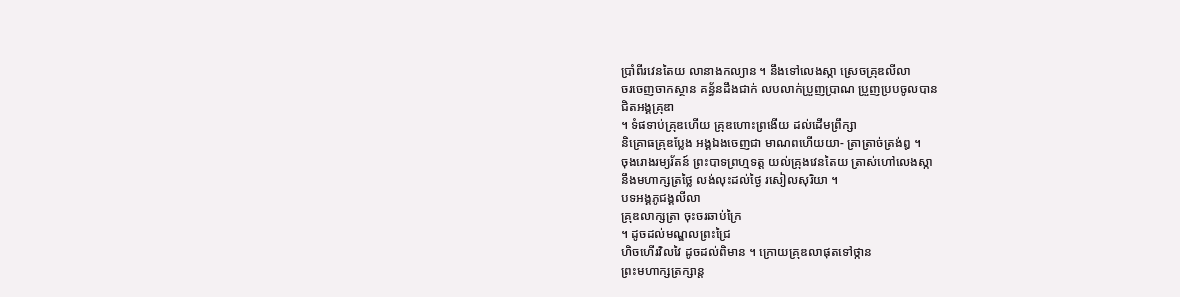ប្រាំពីរវេនតៃយ លានាងកល្យាន ។ នឹងទៅលេងស្កា ស្រេចគ្រុឌលីលា
ចរចេញចាកស្ថាន គន្ធ័នដឹងជាក់ លបលាក់ប្រួញប្រាណ ប្រួញប្របចូលបាន
ជិតអង្គគ្រុឌា
។ ទំផទាប់គ្រុឌហើយ គ្រុឌហោះព្រងើយ ដល់ដើមព្រឹក្សា
និគ្រោធគ្រុឌប្លែង អង្គឯងចេញជា មាណពហើយយា- ត្រាត្រាច់ត្រង់ឰ ។
ចុងរោងរម្យរ័តន៍ ព្រះបាទព្រហ្មទត្ត យល់គ្រុងវេនតៃយ ត្រាស់ហៅលេងស្កា
នឹងមហាក្សត្រថ្លៃ លង់លុះដល់ថ្ងៃ រសៀលសុរិយា ។
បទអង្គភូជង្គលីលា
គ្រុឌលាក្សត្រា ចុះចរឆាប់ក្រៃ
។ ដូចដល់មណ្ឌលព្រះជ្រៃ
ហិចហើរវិលវៃ ដូចដល់ពិមាន ។ ក្រោយគ្រុឌលាផុតទៅថ្កាន
ព្រះមហាក្សត្រក្សាន្ត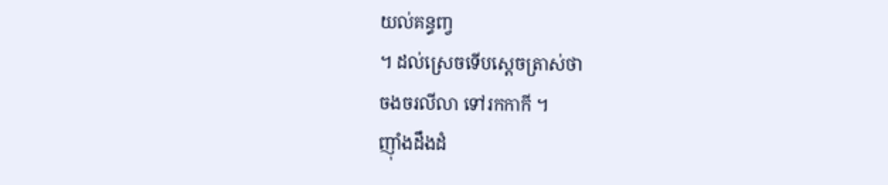យល់គន្ធញ្វ
។ ដល់ស្រេចទើបស្តេចត្រាស់ថា
ចងចរលីលា ទៅរកកាកី ។
ញ៉ាំងដឹងដំ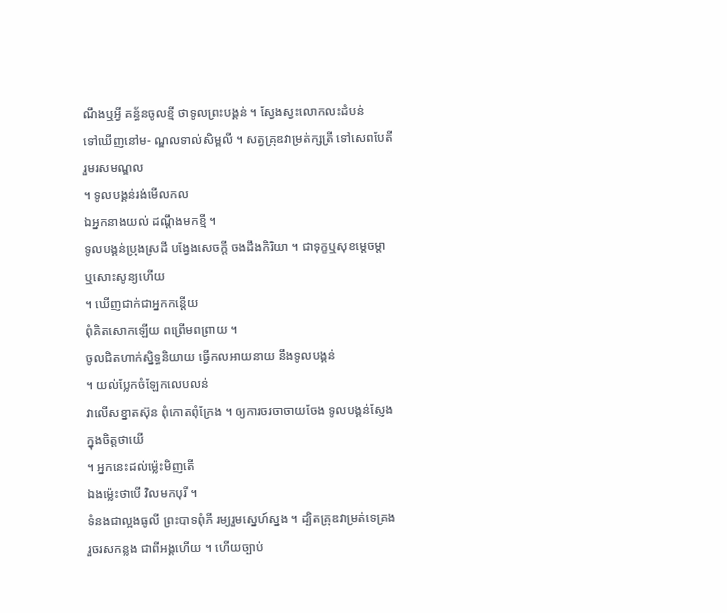ណឹងឬអ្វី គន្ធ័នចូលខ្មី ថាទូលព្រះបង្គន់ ។ ស្វែងស្វះលោកលះដំបន់
ទៅឃើញនៅម- ណ្ឌលទាល់សិម្ពលី ។ សត្វគ្រុឌវាម្រត់ក្សត្រី ទៅសេពបែតី
រួមរសមណ្ឌល
។ ទូលបង្គន់រង់មើលកល
ឯអ្នកនាងយល់ ដណ្តឹងមកខ្មី ។
ទូលបង្គន់ប្រុងស្រដី បង្វែងសេចក្តី ចងដឹងកិរិយា ។ ជាទុក្ខឬសុខម្តេចម្តា
ឬសោះសូន្យហើយ
។ ឃើញជាក់ជាអ្នកកន្តើយ
ពុំគិតសោកឡើយ ពព្រើមពព្រាយ ។
ចូលជិតហាក់ស្និទ្ធនិយាយ ធ្វើកលអាយនាយ នឹងទូលបង្គន់
។ យល់ប្លែកចំឡែកលេបលន់
វាលើសខ្នាតស៊ុន ពុំកោតពុំក្រែង ។ ឲ្យការចរចាចាយចែង ទូលបង្គន់ស្ញែង
ក្នុងចិត្តថាយើ
។ អ្នកនេះដល់ម៉្លេះមិញតើ
ឯងម្ល៉េះថាបើ វិលមកបុរី ។
ទំនងជាល្អងធូលី ព្រះបាទពុំភី រម្យរួមស្នេហ៍ស្នង ។ ដ្បិតគ្រុឌវាម្រត់ទេគ្រង
រួចរសកន្លង ជាពីអង្គហើយ ។ ហើយច្បាប់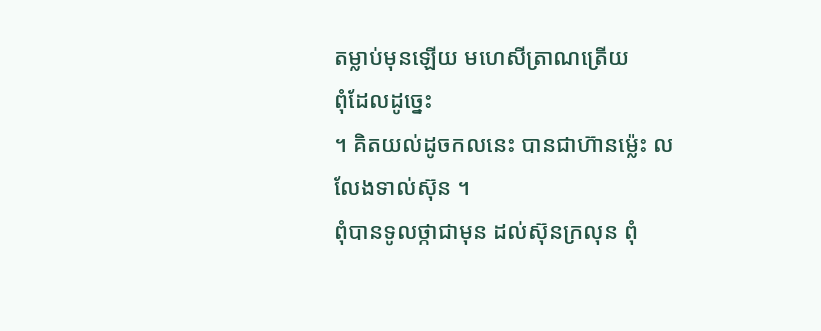តម្លាប់មុនឡើយ មហេសីត្រាណត្រើយ
ពុំដែលដូច្នេះ
។ គិតយល់ដូចកលនេះ បានជាហ៊ានម្ល៉េះ លលែងទាល់ស៊ុន ។
ពុំបានទូលថ្កាជាមុន ដល់ស៊ុនក្រលុន ពុំ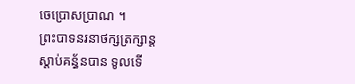ចេប្រោសប្រាណ ។
ព្រះបាទនរនាថក្សត្រក្សាន្ត
ស្តាប់គន្ធ័នបាន ទូលទើ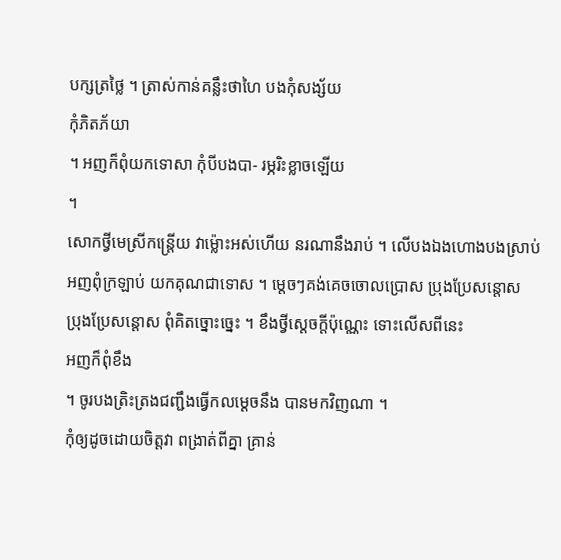បក្សត្រថ្លៃ ។ ត្រាស់កាន់គន្លឹះថាហៃ បងកុំសង្ស័យ
កុំភិតភ័យា
។ អញក៏ពុំយកទោសា កុំបីបងបា- រម្ភរិះខ្លាចឡើយ
។
សោកថ្វីមេស្រីកន្ត្រើយ វាម្ល៉ោះអស់ហើយ នរណានឹងរាប់ ។ លើបងឯងហោងបងស្រាប់
អញពុំក្រឡាប់ យកគុណជាទោស ។ ម្តេចៗគង់គេចចោលប្រោស ប្រុងប្រែសន្តោស
ប្រុងប្រែសន្តោស ពុំគិតច្នោះច្នេះ ។ ខឹងថ្វីស្តេចក្តីប៉ុណ្ណេះ ទោះលើសពីនេះ
អញក៏ពុំខឹង
។ ចូរបងត្រិះត្រងជញ្ជឹងធ្វើកលម្តេចនឹង បានមកវិញណា ។
កុំឲ្យដូចដោយចិត្តវា ពង្រាត់ពីគ្នា គ្រាន់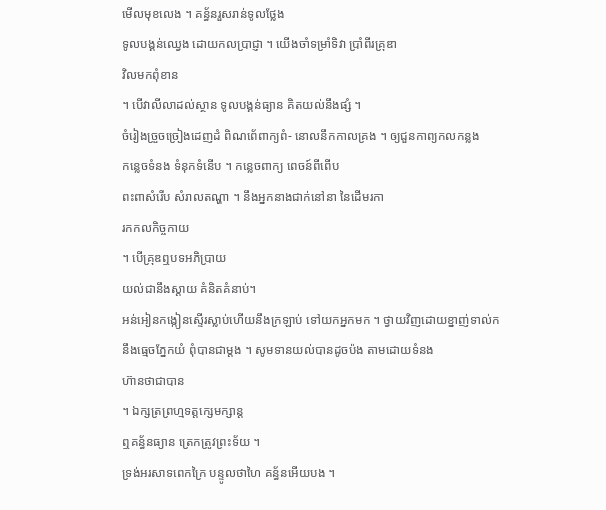មើលមុខលេង ។ គន្ធ័នរួសរាន់ទូលថ្លែង
ទូលបង្គន់ឈ្វេង ដោយកលប្រាជ្ញា ។ យើងចាំទម្រាំទិវា ប្រាំពីរគ្រុឌា
វិលមកពុំខាន
។ បើវាលីលាដល់ស្ថាន ទូលបង្គន់ធ្យាន គិតយល់នឹងផ្សំ ។
ចំរៀងច្រួចច្រៀងដេញដំ ពិណពេ័ពាក្យពំ- នោលនឹកកាលគ្រង ។ ឲ្យជួនកាព្យកលកន្លង
កន្លេចទំនង ទំនុកទំនើប ។ កន្លេចពាក្យ ពេចន៍ពីពើប
ពះពាសំរើប សំរាលតណ្ហា ។ នឹងអ្នកនាងជាក់នៅនា នៃដើមរកា
រកកលកិច្ចកាយ
។ បើគ្រុឌឮបទអភិប្រាយ
យល់ជានឹងស្តាយ គំនិតគំនាប់។
អន់អៀនកង្កៀនស្ទើរស្លាប់ហើយនឹងក្រឡាប់ ទៅយកអ្នកមក ។ ថ្វាយវិញដោយខ្នាញ់ទាល់ក
នឹងធ្មេចភ្នែកយំ ពុំបានជាម្តង ។ សូមទានយល់បានដូចប៉ង តាមដោយទំនង
ហ៊ានថាជាបាន
។ ឯក្សត្រព្រហ្មទត្តក្សេមក្សាន្ត
ឮគន្ធ័នធ្យាន ត្រេកត្រូវព្រះទ័យ ។
ទ្រង់អរសាទពេកក្រៃ បន្ទូលថាហៃ គន្ធ័នអើយបង ។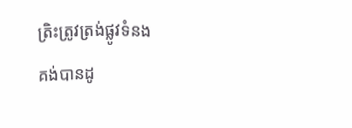ត្រិះត្រូវត្រង់ផ្លូវទំនង
គង់បានដូ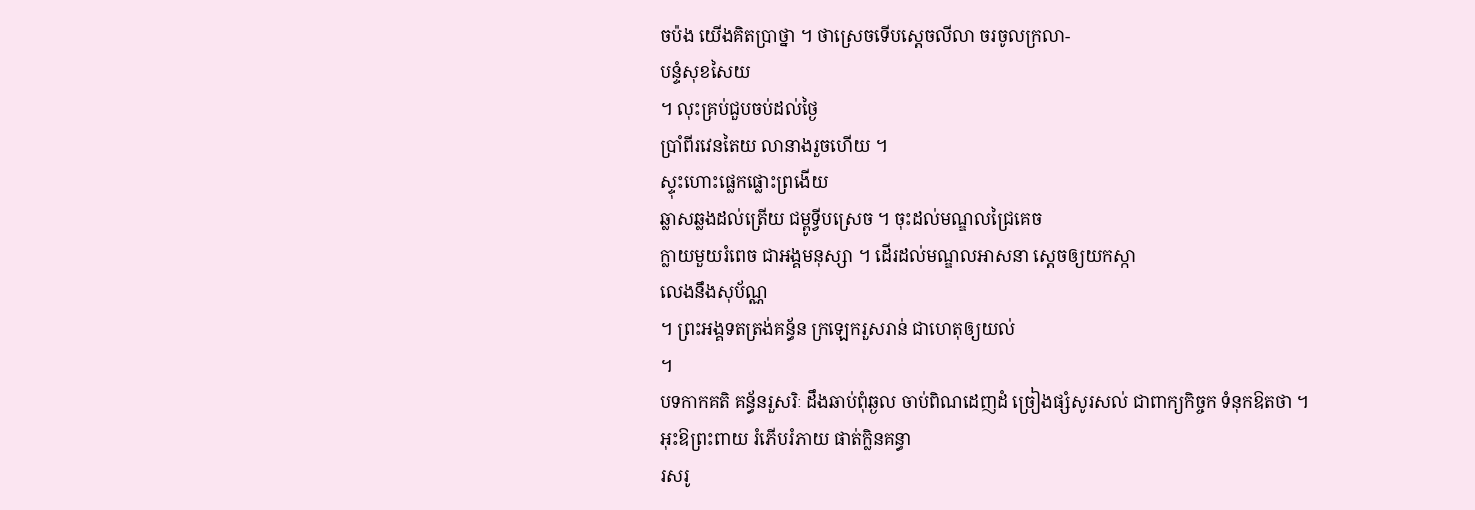ចប៉ង យើងគិតប្រាថ្នា ។ ថាស្រេចទើបស្តេចលីលា ចរចូលក្រលា-
បន្ទំសុខសៃយ
។ លុះគ្រប់ជួបចប់ដល់ថ្ងៃ
ប្រាំពីរវេនតៃយ លានាងរួចហើយ ។
ស្ទុះហោះផ្លេកផ្លោះព្រងើយ
ឆ្លាសឆ្លងដល់ត្រើយ ជម្ពូទ្វីបស្រេច ។ ចុះដល់មណ្ឌលជ្រៃគេច
ក្លាយមួយរំពេច ជាអង្គមនុស្សា ។ ដើរដល់មណ្ឌលអាសនា ស្តេចឲ្យយកស្កា
លេងនឹងសុប័ណ្ណ
។ ព្រះអង្គទតត្រង់គន្ធ័ន ក្រឡេករួសរាន់ ជាហេតុឲ្យយល់
។
បទកាកគតិ គន្ធ័នរួសរិៈ ដឹងឆាប់ពុំឆ្ងល ចាប់ពិណដេញដំ ច្រៀងផ្សំសូរសល់ ជាពាក្យកិច្ចក ទំនុកឱតថា ។
អុះឱព្រះពាយ រំភើបរំភាយ ផាត់ក្លិនគន្ធា
រសរូ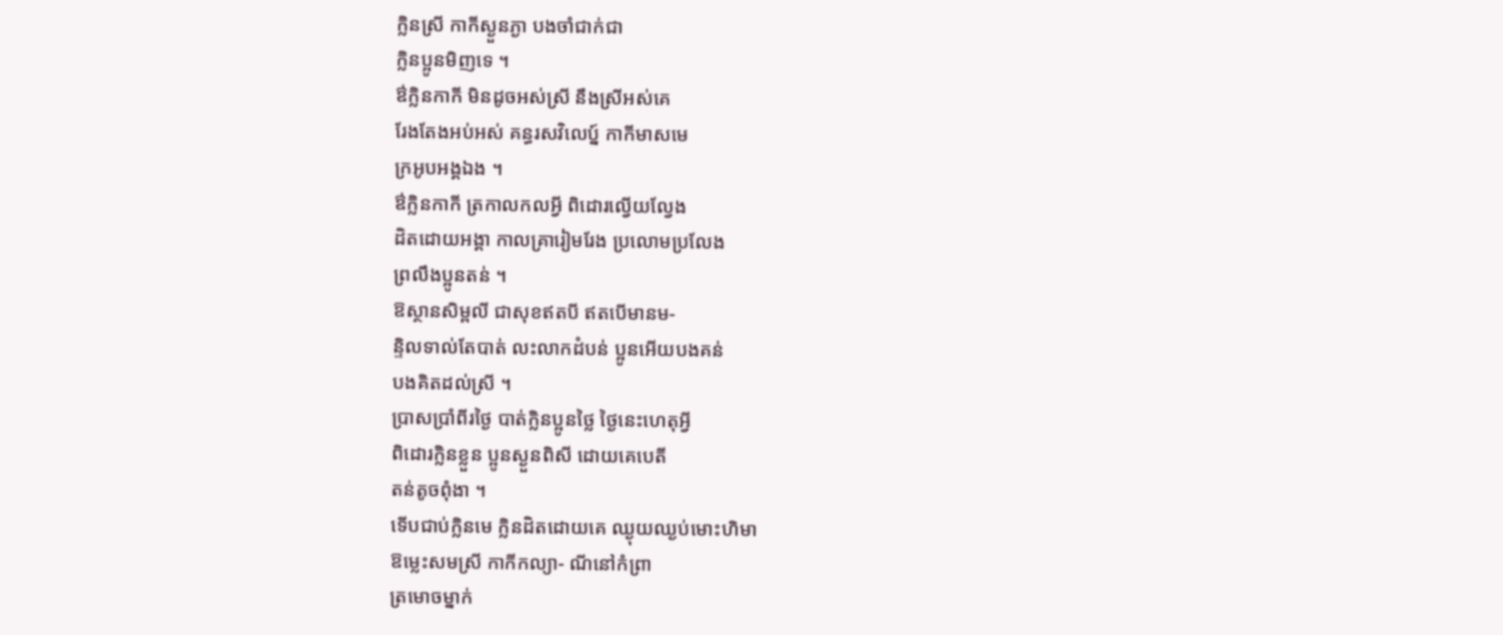ក្លិនស្រី កាកីស្ងួនភ្ងា បងចាំជាក់ជា
ក្លិនប្អូនមិញទេ ។
ឳក្លិនកាកី មិនដូចអស់ស្រី នឹងស្រីអស់គេ
រែងតែងអប់អស់ គន្ធរសវិលេប្ន៍ កាកីមាសមេ
ក្រអូបអង្គឯង ។
ឳកិ្លនកាកី ត្រកាលកលអ្វី ពិដោរល្វើយល្វែង
ដិតដោយអង្គា កាលគ្រារៀមរែង ប្រលោមប្រលែង
ព្រលឹងប្អូនតន់ ។
ឱស្ថានសិម្ពលី ជាសុខឥតបី ឥតបើមានម-
ន្ទិលទាល់តែបាត់ លះលាកដំបន់ ប្អូនអើយបងគន់
បងគិតដល់ស្រី ។
ប្រាសប្រាំពីរថ្ងៃ បាត់ក្លិនប្អូនថ្លៃ ថ្ងៃនេះហេតុអ្វី
ពិដោរក្លិនខ្លួន ប្អូនស្ងួនពិសី ដោយគេបេតី
តន់តូចពុំងា ។
ទើបជាប់ក្លិនមេ ក្លិនដិតដោយគេ ឈ្ងុយឈ្ងប់មោះហិមា
ឱម្លេះសមស្រី កាកីកល្យា- ណីនៅកំព្រា
ត្រមោចម្នាក់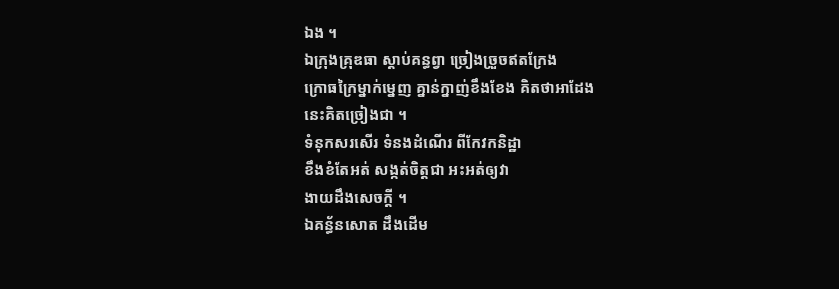ឯង ។
ឯក្រុងគ្រុឌធា ស្ដាប់គន្ធព្វា ច្រៀងច្រួចឥតក្រែង
ក្រោធក្រៃម្នាក់ម្នេញ គ្នាន់ក្នាញ់ខឹងខែង គិតថាអាដែង
នេះគិតច្រៀងជា ។
ទំនុកសរសើរ ទំនងដំណើរ ពីកែវកនិដ្ឋា
ខឹងខំតែអត់ សង្កត់ចិត្តជា អះអត់ឲ្យវា
ងាយដឹងសេចក្ដី ។
ឯគន្ធ័នសោត ដឹងដើម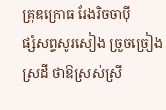គ្រុឌក្រោធ រែងរិចចាប៉ី
ផ្សំសព្ទសូរសៀង ច្រួចច្រៀងស្រដី ថាឱស្រស់ស្រី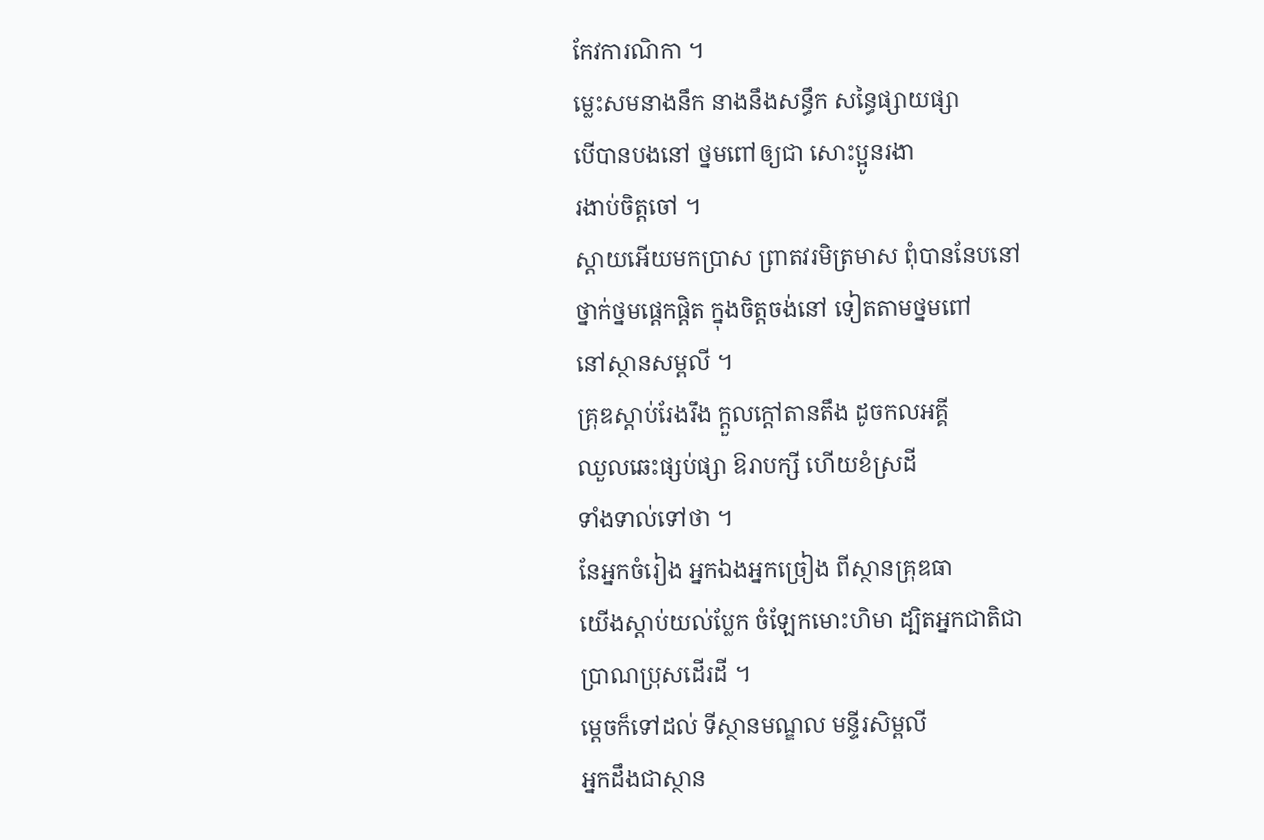កែវការណិកា ។
ម្លេះសមនាងនឹក នាងនឹងសន្ធឹក សន្ធៃផ្សាយផ្សា
បើបានបងនៅ ថ្នមពៅឲ្យជា សោះប្អូនរងា
រងាប់ចិត្តចៅ ។
ស្ដាយអើយមកប្រាស ព្រាតវរមិត្រមាស ពុំបាននែបនៅ
ថ្នាក់ថ្នមផ្ដេកផ្ដិត ក្នុងចិត្តចង់នៅ ទៀតតាមថ្នមពៅ
នៅស្ថានសម្ពលី ។
គ្រុឌស្ដាប់រែងរឹង ក្ដួលក្ដៅតានតឹង ដូចកលអគ្គី
ឈួលឆេះផ្សប់ផ្សា ឱរាបក្សី ហើយខំស្រដី
ទាំងទាល់ទៅថា ។
នែអ្នកចំរៀង អ្នកឯងអ្នកច្រៀង ពីស្ថានគ្រុឌធា
យើងស្ដាប់យល់ប្លែក ចំឡែកមោះហិមា ដ្បិតអ្នកជាតិជា
ប្រាណប្រុសដើរដី ។
ម្ដេចក៏ទៅដល់ ទីស្ថានមណ្ឌល មន្ទីរសិម្ពលី
អ្នកដឹងជាស្ថាន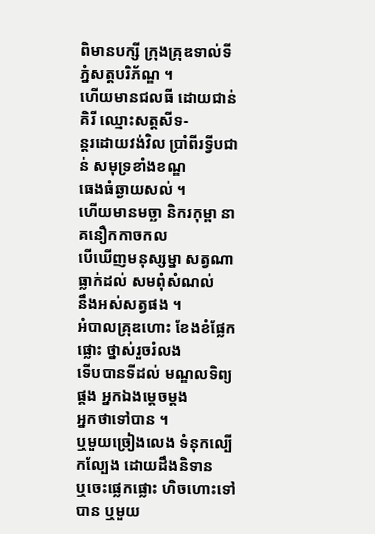ពិមានបក្សី ក្រុងគ្រុឌទាល់ទី
ភ្នំសត្តបរិភ័ណ្ឌ ។
ហើយមានជលធី ដោយជាន់គិរី ឈ្មោះសត្តសីទ-
ន្តរដោយវង់វិល ប្រាំពីរទ្វីបជាន់ សមុទ្រខាំងខណ្ឌ
ធេងធំឆ្ងាយសល់ ។
ហើយមានមច្ឆា និករកុម្ពា នាគនឿកកាចកល
បើឃើញមនុស្សម្នា សត្វណាធ្លាក់ដល់ សមពុំសំណល់
នឹងអស់សត្វផង ។
អំបាលគ្រុឌហោះ ខែងខំផ្លែកផ្លោះ ថ្នាស់រួចរំលង
ទើបបានទីដល់ មណ្ឌលទិព្យផ្គង អ្នកឯងម្ដេចម្ដង
អ្នកថាទៅបាន ។
ឬមួយច្រៀងលេង ទំនុកល្បើកល្បែង ដោយដឹងនិទាន
ឬចេះផ្លេកផ្លោះ ហិចហោះទៅបាន ឬមួយ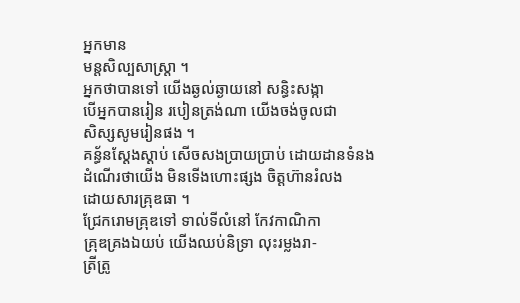អ្នកមាន
មន្តសិល្បសាស្រ្តា ។
អ្នកថាបានទៅ យើងឆ្ងល់ឆ្ងាយនៅ សន្ធិះសង្កា
បើអ្នកបានរៀន របៀនត្រង់ណា យើងចង់ចូលជា
សិស្សសូមរៀនផង ។
គន្ធ័នស្ដែងស្ដាប់ សើចសងប្រាយប្រាប់ ដោយដានទំនង
ដំណើរថាយើង មិនទើងហោះផ្សង ចិត្តហ៊ានរំលង
ដោយសារគ្រុឌធា ។
ជ្រែករោមគ្រុឌទៅ ទាល់ទីលំនៅ កែវកាណិកា
គ្រុឌគ្រងឯយប់ យើងឈប់និទ្រា លុះរម្លងរា-
ត្រីត្រូ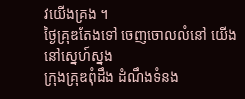វយើងគ្រង ។
ថ្ងៃគ្រុឌតែងទៅ ចេញចោលលំនៅ យើងនៅស្នេហ៍ស្នង
ក្រុងគ្រុឌពុំដឹង ដំណឹងទំនង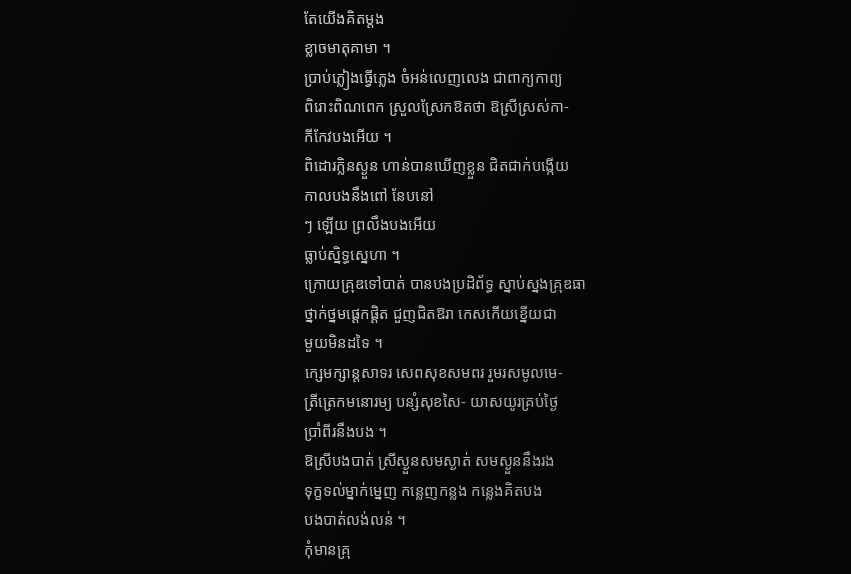តែយើងគិតម្ដង
ខ្លាចមាតុគាមា ។
ប្រាប់ភ្លៀងធ្វើភ្លេង ចំអន់លេញលេង ជាពាក្យកាព្យ
ពិរោះពិណពេក ស្រួលស្រែកឱតថា ឱស្រីស្រស់កា-
កីកែវបងអើយ ។
ពិដោរក្លិនស្ងួន ហាន់បានឃើញខ្លួន ជិតជាក់បង្កើយ
កាលបងនឹងពៅ នែបនៅ
ៗ ឡើយ ព្រលឹងបងអើយ
ធ្លាប់ស្និទ្ធស្នេហា ។
ក្រោយគ្រុឌទៅបាត់ បានបងប្រដិព័ទ្ធ ស្នាប់ស្នងគ្រុឌធា
ថ្នាក់ថ្នមផ្ដេកផ្ដិត ជួញជិតឱរា កេសកើយខ្នើយជា
មួយមិនដទៃ ។
ក្សេមក្សាន្តសាទរ សេពសុខសមពរ រួមរសមូលមេ-
ត្រីត្រេកមនោរម្យ បន្សំសុខសៃ- យាសយូរគ្រប់ថ្ងៃ
ប្រាំពីរនឹងបង ។
ឱស្រីបងបាត់ ស្រីស្ងួនសមស្ងាត់ សមស្ងួននឹងរង
ទុក្ខទល់ម្នាក់ម្នេញ កន្លេញកន្លង កន្លេងគិតបង
បងបាត់លង់លន់ ។
កុំមានគ្រុ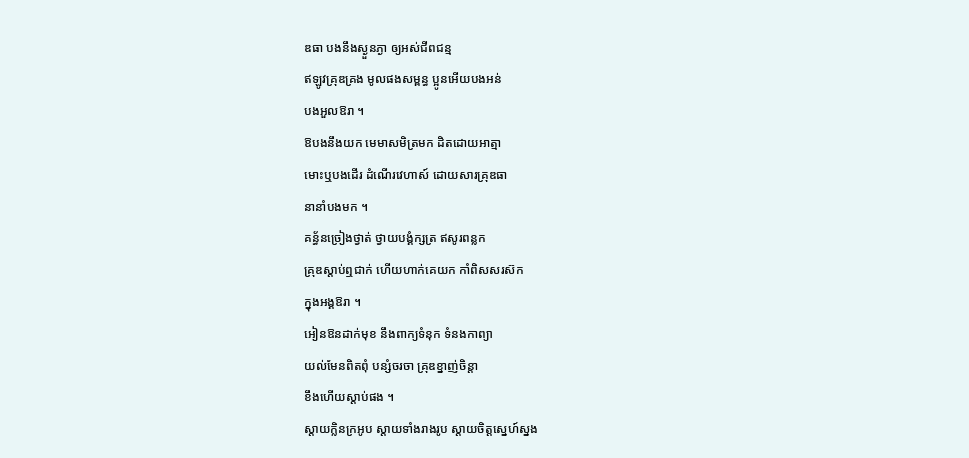ឌធា បងនឹងស្ងួនភ្ងា ឲ្យអស់ជីពជន្ម
ឥឡូវគ្រុឌគ្រង មូលផងសម្ពន្ធ ប្អូនអើយបងអន់
បងអួលឱរា ។
ឱបងនឹងយក មេមាសមិត្រមក ដិតដោយអាត្មា
មោះឬបងដើរ ដំណើរវេហាស៍ ដោយសារគ្រុឌធា
នានាំបងមក ។
គន្ធ័នច្រៀងថ្វាត់ ថ្វាយបង្គំក្សត្រ ឥសូរពន្លក
គ្រុឌស្ដាប់ឮជាក់ ហើយហាក់គេយក កាំពិសសរស៊ក
ក្នុងអង្គឱរា ។
អៀនឱនដាក់មុខ នឹងពាក្យទំនុក ទំនងកាព្យា
យល់មែនពិតពុំ បន្សំចរចា គ្រុឌខ្នាញ់ចិន្ដា
ខឹងហើយស្ដាប់ផង ។
ស្ដាយក្លិនក្រអូប ស្ដាយទាំងរាងរូប ស្ដាយចិត្តស្នេហ៍ស្នង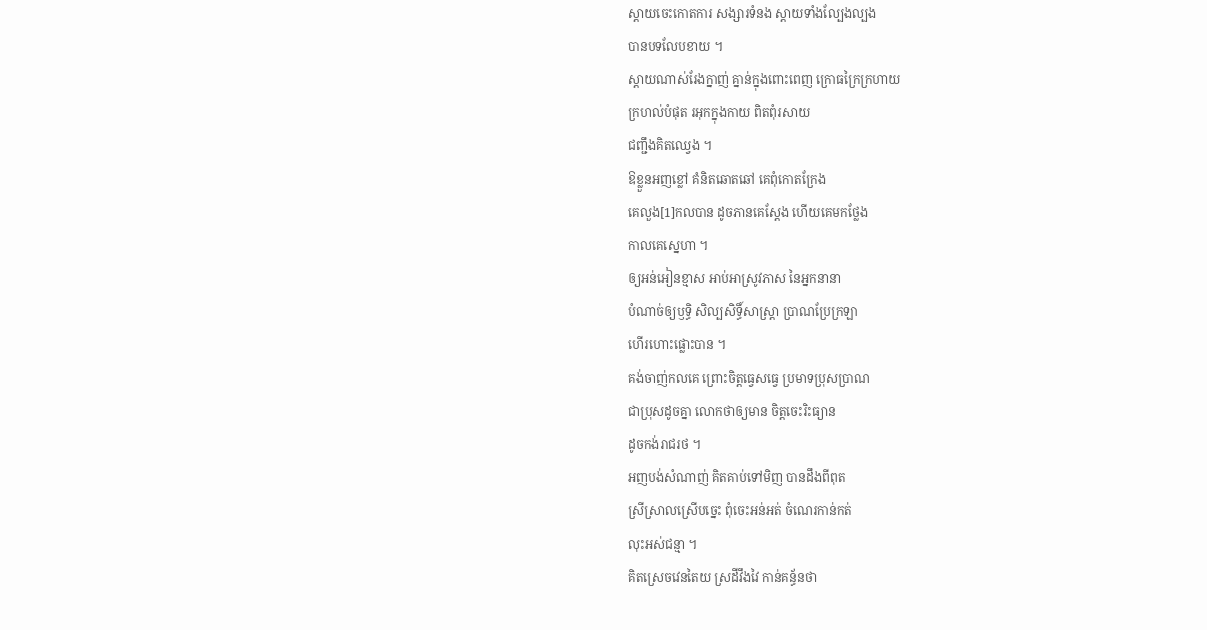ស្ដាយចេះកោតការ សង្សារទំនង ស្ដាយទាំងល្បែងល្បង
បានបទលែបខាយ ។
ស្ដាយណាស់រែងក្នាញ់ គ្នាន់ក្នុងពោះពេញ ក្រោធក្រៃក្រហាយ
ក្រហល់បំផុត រអុកក្នុងកាយ ពិតពុំរសាយ
ជញ្ជឹងគិតឈ្វេង ។
ឱខ្លួនអញខ្លៅ គំនិតឆោតឆៅ គេពុំកោតក្រែង
គេលួង[1]កលបាន ដូចភានគេស្ដែង ហើយគេមកថ្លែង
កាលគេស្នេហា ។
ឲ្យអន់អៀនខ្មាស អាប់អាស្រូវភាស នៃអ្នកនានា
បំណាច់ឲ្យឫទ្ធិ សិល្បសិទ្ធិ៍សាស្រ្តា ប្រាណប្រែក្រឡា
ហើរហោះផ្លោះបាន ។
គង់ចាញ់កលគេ ព្រោះចិត្តធ្វេសធ្វេ ប្រមាទប្រុសប្រាណ
ជាប្រុសដូចគ្នា លោកថាឲ្យមាន ចិត្តចេះរិះធ្យាន
ដូចកង់រាជរថ ។
អញបង់សំណាញ់ គិតគាប់ទៅមិញ បានដឹងពីពុត
ស្រីស្រាលស្រើបច្នេះ ពុំចេះអន់អត់ ចំណេរកាន់កត់
លុះអស់ជន្មា ។
គិតស្រេចវេនតៃយ ស្រដីវឹងវៃ កាន់គន្ធ័នថា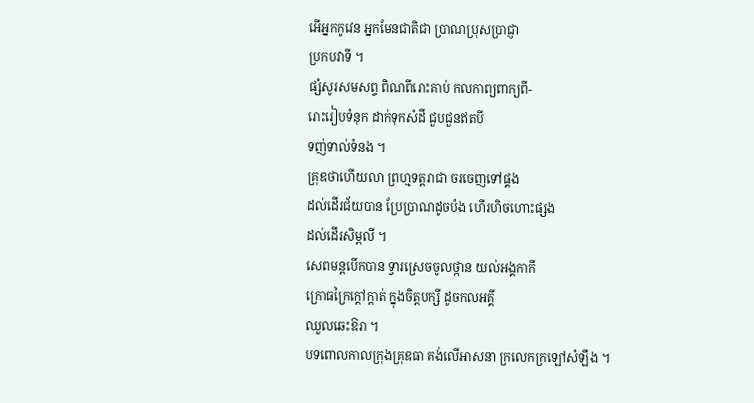អើអ្នកកូវេន អ្នកមែនជាតិជា ប្រាណប្រុសប្រាជ្ញា
ប្រកបវាទី ។
ផ្សំសូរសមសព្ទ ពិណពីរោះគាប់ កលកាព្យពាក្យពី-
រោះរៀបទំនុក ដាក់ទុកសំដី ជួបជួនឥតបី
ទញ់ទាល់ទំនង ។
គ្រុឌថាហើយលា ព្រហ្មទត្តរាជា ចរចេញទៅផ្គង
ដល់ដើរជ័យបាន ប្រែប្រាណដូចប៉ង ហើរហិចហោះផ្សង
ដល់ដើរសិម្ពលី ។
សេពមន្តបើកបាន ទ្វារស្រេចចូលថ្កាន យល់អង្គកាកី
ក្រោធក្រៃក្ដៅក្ដាត់ ក្នុងចិត្តបក្សី ដូចកលអគ្គី
ឈួលឆេះឱរា ។
បទពោលកាលក្រុងគ្រុឌធា គង់លើអាសនា ក្រលេកក្រឡៅសំឡឹង ។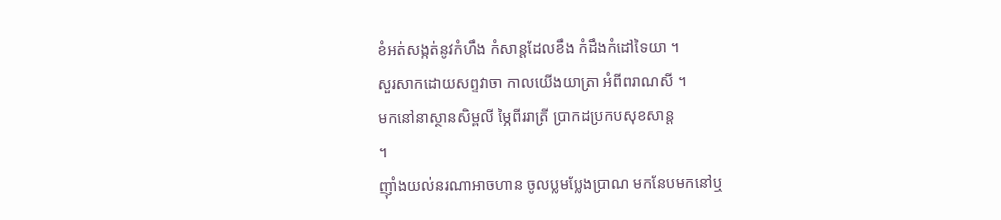ខំអត់សង្កត់នូវកំហឹង កំសាន្តដែលខឹង កំដឹងកំដៅទៃយា ។
សួរសាកដោយសព្ទវាចា កាលយើងយាត្រា អំពីពរាណសី ។
មកនៅនាស្ថានសិម្ពលី ម្ភៃពីររាត្រី ប្រាកដប្រកបសុខសាន្ត
។
ញ៉ាំងយល់នរណាអាចហាន ចូលប្លមប្លែងប្រាណ មកនែបមកនៅឬ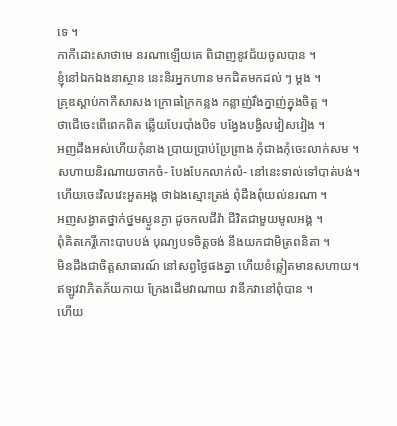ទេ ។
កាកីដោះសាថាមេ នរណាឡើយគេ ពិជាញនូវជ័យចូលបាន ។
ខ្ញុំនៅឯកឯងនាស្ថាន នេះនិរអ្នកហាន មកដិតមកដល់ ៗ ម្ដង ។
គ្រុឌស្ដាប់កាកីសាសង ក្រោធក្រៃកន្លង កន្លាញ់រឹងក្នាញ់ក្នុងចិត្ត ។
ថាជើចេះពើពេកពិត ឆ្លើយបែរបាំងបិទ បង្វែងបង្វិលវៀសវៀង ។
អញដឹងអស់ហើយកុំនាង ប្រាយប្រាប់ប្រែព្រាង កុំជាងកុំចេះលាក់សម ។
សហាយនិរណាយចាកចំ- បែងបែកលាក់លំ- នៅនេះទាល់ទៅបាត់បង់។
ហើយចេះវិលវេះអួតអង្គ ថាឯងស្មោះត្រង់ ពុំដឹងពុំយល់នរណា ។
អញសង្វាតថ្នាក់ថ្នមស្ងួនភ្ងា ដូចកលជីវ៉ា ជីវិតជាមួយមូលអង្គ ។
ពុំគិតកេរ្តិ៍កោះបាបបង់ បុណ្យបទចិត្តចង់ នឹងយកជាមិត្រពនិតា ។
មិនដឹងជាចិត្តសាធារណ៍ នៅសព្វថ្ងៃផងគ្នា ហើយខំឆ្លៀតមានសហាយ។
ឥឡូវវាភិតភ័យកាយ ក្រែងដើមវាណាយ វានឹកវានៅពុំបាន ។
ហើយ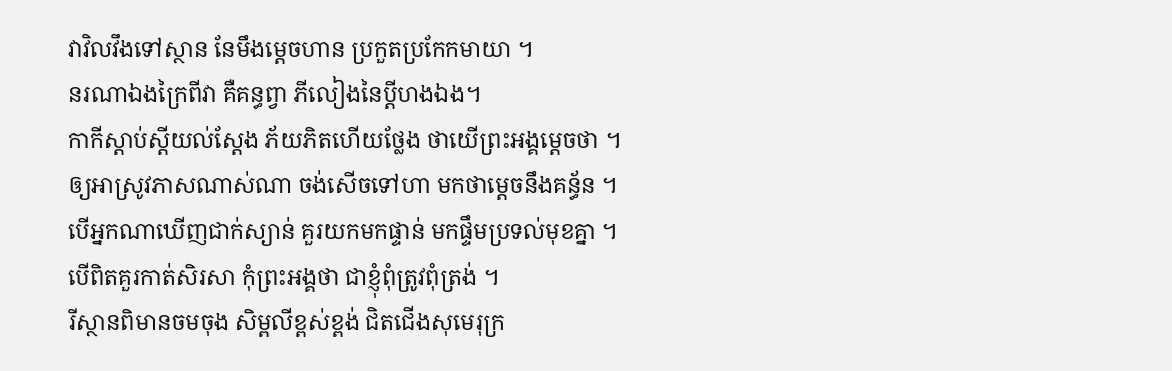វាវិលវឹងទៅស្ថាន នែមឹងម្ដេចហាន ប្រកួតប្រកែកមាយា ។
នរណាឯងក្រៃពីវា គឺគន្ធព្វា ភីលៀងនៃប្ដីហងឯង។
កាកីស្ដាប់ស្ដីយល់ស្ដែង ភ័យភិតហើយថ្លែង ថាយើព្រះអង្គម្ដេចថា ។
ឲ្យអាស្រូវភាសណាស់ណា ចង់សើចទៅហា មកថាម្ដេចនឹងគន្ធ័ន ។
បើអ្នកណាឃើញជាក់ស្យាន់ គួរយកមកផ្ទាន់ មកផ្ទឹមប្រទល់មុខគ្នា ។
បើពិតគួរកាត់សិរសា កុំព្រះអង្គថា ជាខ្ញុំពុំត្រូវពុំត្រង់ ។
រីស្ថានពិមានចមចុង សិម្ពលីខ្ពស់ខ្ពង់ ជិតជើងសុមេរុក្រ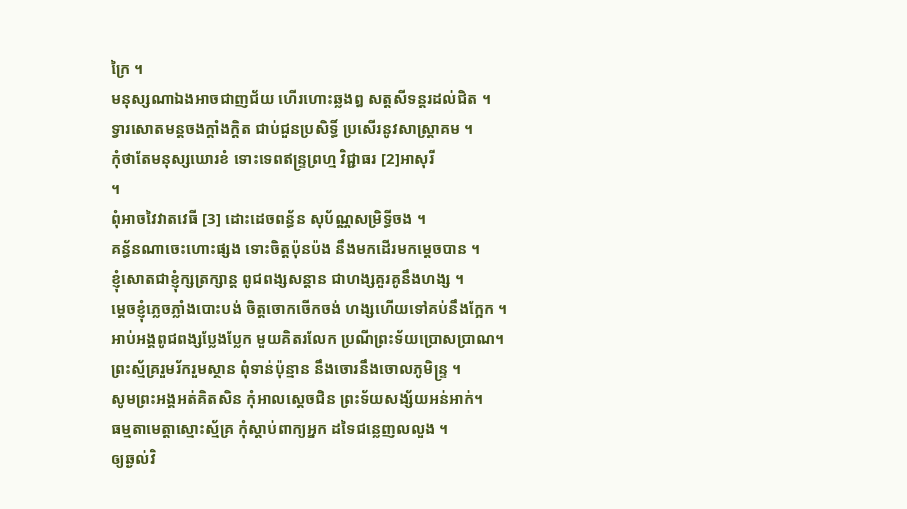ក្រៃ ។
មនុស្សណាឯងអាចជាញជ័យ ហើរហោះឆ្លងឰ សត្តសីទន្តរដល់ជិត ។
ទ្វារសោតមន្តចងក្ដាំងក្ដិត ជាប់ជួនប្រសិទ្ធិ៍ ប្រសើរនូវសាស្ត្រាគម ។
កុំថាតែមនុស្សឃោរខំ ទោះទេពឥន្ទ្រព្រហ្ម វិជ្ជាធរ [2]អាសុរី
។
ពុំអាចវៃវាតវេធី [3] ដោះដេចពន្ធ័ន សុប័ណ្ណសម្រិទ្ធីចង ។
គន្ធ័នណាចេះហោះផ្សង ទោះចិត្តប៉ុនប៉ង នឹងមកដើរមកម្ដេចបាន ។
ខ្ញុំសោតជាខ្ញុំក្សត្រក្សាន្ត ពូជពង្សសន្ដាន ជាហង្សគួរគូនឹងហង្ស ។
ម្ដេចខ្ញុំភ្លេចភ្លាំងបោះបង់ ចិត្តចោកចើកចង់ ហង្សហើយទៅគប់នឹងក្អែក ។
អាប់អង្គពូជពង្សប្លែងប្លែក មួយគិតរលែក ប្រណីព្រះទ័យប្រោសប្រាណ។
ព្រះស្ម័គ្ររួមរ័ករួមស្ថាន ពុំទាន់ប៉ុន្មាន នឹងចោរនឹងចោលភូមិន្ទ្រ ។
សូមព្រះអង្គអត់គិតសិន កុំអាលស្ដេចជិន ព្រះទ័យសង្ស័យអន់អាក់។
ធម្មតាមេត្តាស្មោះស្ម័គ្រ កុំស្ដាប់ពាក្យអ្នក ដទៃជន្លេញលលួង ។
ឲ្យឆ្ងល់វិ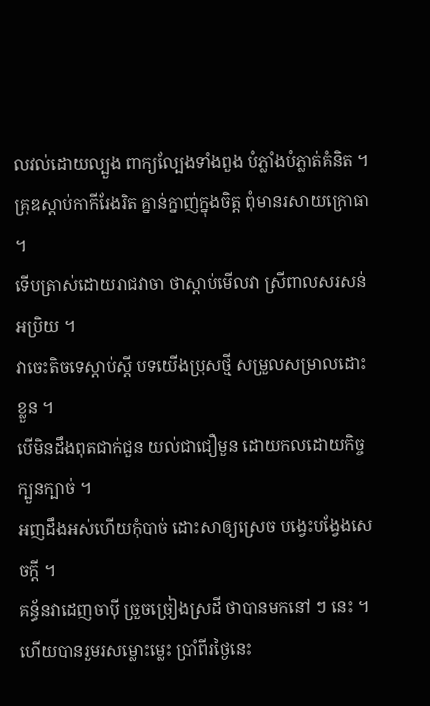លវល់ដោយល្បួង ពាក្យល្បែងទាំងពួង បំភ្លាំងបំភ្លាត់គំនិត ។
គ្រុឌស្ដាប់កាកីរែងរិត គ្នាន់ក្នាញ់ក្នុងចិត្ត ពុំមានរសាយក្រោធា ។
ទើបត្រាស់ដោយរាជវាចា ថាស្ដាប់មើលវា ស្រីពាលសរសន់អប្រិយ ។
វាចេះតិចទេស្ដាប់ស្ដី បទយើងប្រុសថ្មី សម្រួលសម្រាលដោះខ្លួន ។
បើមិនដឹងពុតជាក់ជួន យល់ជាជឿមួន ដោយកលដោយកិច្ចក្បួនក្បាច់ ។
អញដឹងអស់ហើយកុំបាច់ ដោះសាឲ្យស្រេច បង្វេះបង្វែងសេចក្ដី ។
គន្ធ័នវាដេញចាប៉ី ច្រួចច្រៀងស្រដី ថាបានមកនៅ ៗ នេះ ។
ហើយបានរួមរសម្លោះម្លេះ ប្រាំពីរថ្ងៃនេះ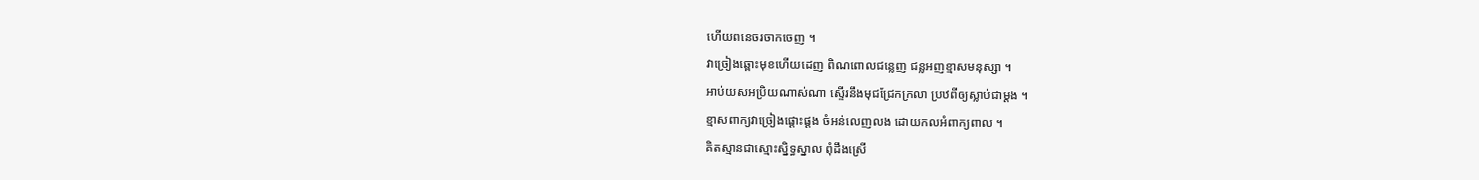ហើយពនេចរចាកចេញ ។
វាច្រៀងឆ្ពោះមុខហើយដេញ ពិណពោលជន្លេញ ជន្លអញខ្មាសមនុស្សា ។
អាប់យសអប្រិយណាស់ណា ស្ទើរនឹងមុជជ្រែកក្រលា ប្រឋពីឲ្យស្លាប់ជាម្ដង ។
ខ្មាសពាក្យវាច្រៀងផ្ដោះផ្ដង ចំអន់លេញលង ដោយកលអំពាក្យពាល ។
គិតស្មានជាស្មោះស្និទ្ធស្នាល ពុំដឹងស្រើ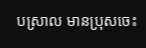បស្រាល មានប្រុសចេះ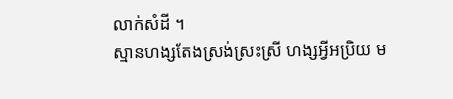លាក់សំដី ។
ស្មានហង្សតែងស្រង់ស្រះស្រី ហង្សអ្វីអប្រិយ ម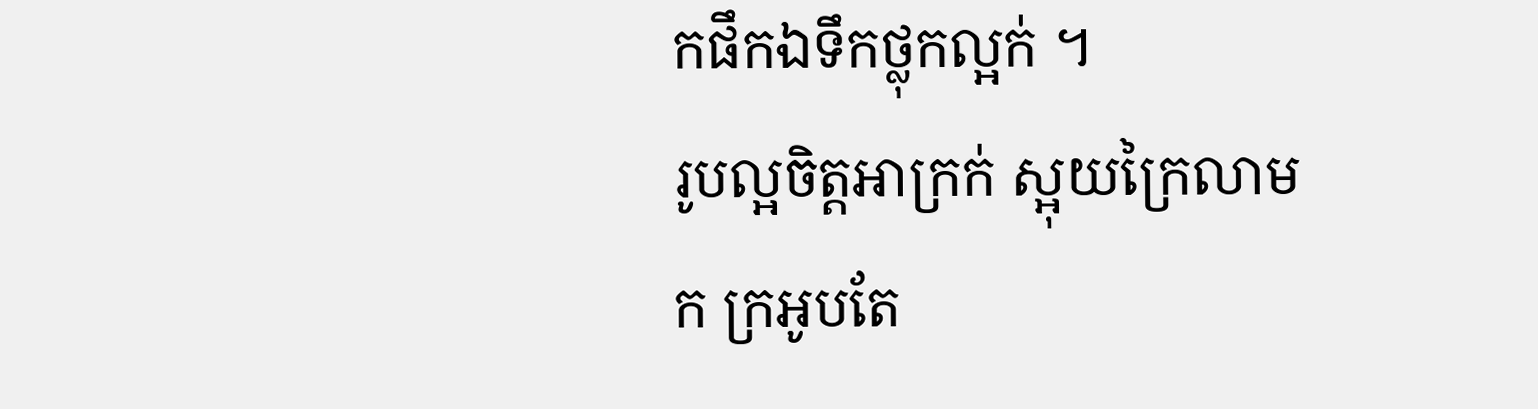កផឹកឯទឹកថ្លុកល្អក់ ។
រូបល្អចិត្តអាក្រក់ ស្អុយក្រៃលាមក ក្រអូបតែ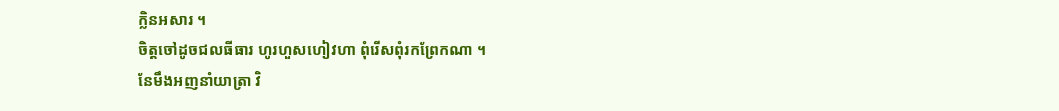ក្លិនអសារ ។
ចិត្តចៅដូចជលធីធារ ហូរហួសហៀវហា ពុំរើសពុំរកព្រែកណា ។
នែមឹងអញនាំយាត្រា វិ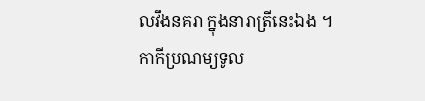លវឹងនគរា ក្នុងនារាត្រីនេះឯង ។
កាកីប្រណម្យទូល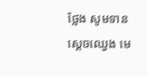ថ្លែង សូមទានស្ដេចឈ្វេង មេ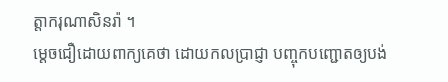ត្តាករុណាសិនរ៉ា ។
ម្ដេចជឿដោយពាក្យគេថា ដោយកលប្រាជ្ញា បញ្ចុកបញ្ជោតឲ្យបង់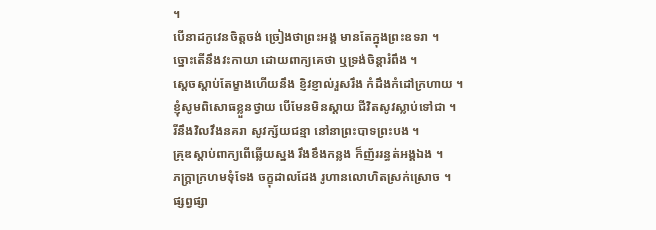។
បើនាដកូវេនចិត្តចង់ ច្រៀងថាព្រះអង្គ មានតែក្នុងព្រះឧទរា ។
ច្នោះតើនឹងវះកាយា ដោយពាក្យគេថា ឬទ្រង់ចិន្ដារំពឹង ។
ស្ដេចស្ដាប់តែម្ខាងហើយនឹង ខ្ញិវខ្ញាល់រួសរឹង កំដឹងកំដៅក្រហាយ ។
ខ្ញុំសូមពិសោធខ្លួនថ្វាយ បើមែនមិនស្ដាយ ជីវិតសូវស្លាប់ទៅជា ។
រីនឹងវិលវឹងនគរា សូវក្ស័យជន្មា នៅនាព្រះបាទព្រះបង ។
គ្រុឌស្ដាប់ពាក្យពើឆ្លើយស្នង រឹងខឹងកន្លង ក៏ញ័ររន្ធត់អង្គឯង ។
ភក្រ្តាក្រហមទុំទែង ចក្ខុដាលដែង រូហានលោហិតស្រក់ស្រោច ។
ផ្សព្វផ្សា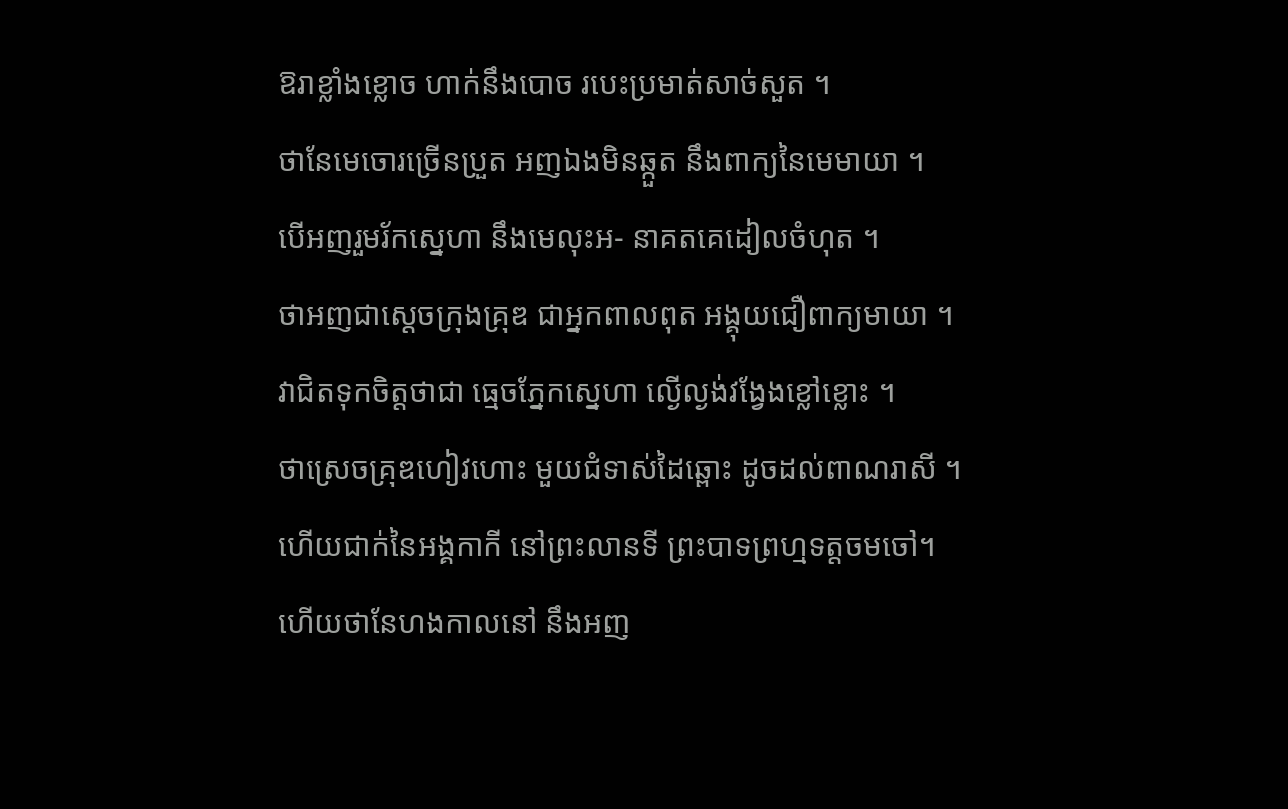ឱរាខ្លាំងខ្លោច ហាក់នឹងបោច របេះប្រមាត់សាច់សួត ។
ថានែមេចោរច្រើនប្រួត អញឯងមិនឆ្កួត នឹងពាក្យនៃមេមាយា ។
បើអញរួមរ័កស្នេហា នឹងមេលុះអ- នាគតគេដៀលចំហុត ។
ថាអញជាស្ដេចក្រុងគ្រុឌ ជាអ្នកពាលពុត អង្គុយជឿពាក្យមាយា ។
វាជិតទុកចិត្តថាជា ធ្មេចភ្នែកស្នេហា ល្ងើល្ងង់វង្វែងខ្លៅខ្លោះ ។
ថាស្រេចគ្រុឌហៀវហោះ មួយជំទាស់ដៃឆ្ពោះ ដូចដល់ពាណរាសី ។
ហើយជាក់នៃអង្គកាកី នៅព្រះលានទី ព្រះបាទព្រហ្មទត្តចមចៅ។
ហើយថានែហងកាលនៅ នឹងអញ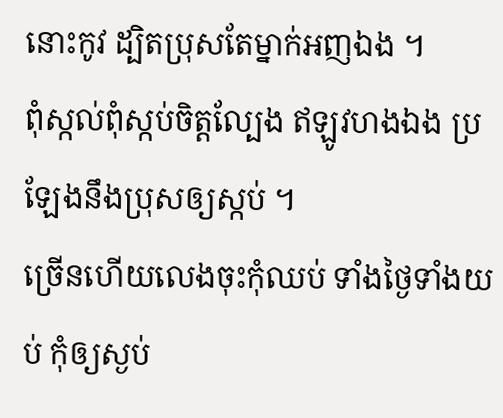នោះកូវ ដ្បិតប្រុសតែម្នាក់អញឯង ។
ពុំស្កល់ពុំស្កប់ចិត្តល្បែង ឥឡូវហងឯង ប្រឡែងនឹងប្រុសឲ្យស្កប់ ។
ច្រើនហើយលេងចុះកុំឈប់ ទាំងថ្ងៃទាំងយប់ កុំឲ្យស្ងប់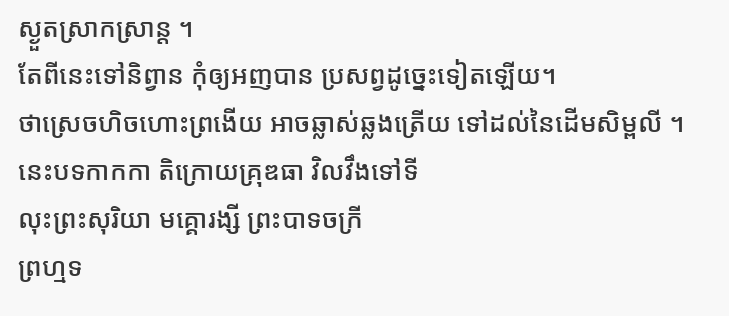ស្ងួតស្រាកស្រាន្ត ។
តែពីនេះទៅនិព្វាន កុំឲ្យអញបាន ប្រសព្វដូច្នេះទៀតឡើយ។
ថាស្រេចហិចហោះព្រងើយ អាចឆ្លាស់ឆ្លងត្រើយ ទៅដល់នៃដើមសិម្ពលី ។
នេះបទកាកកា តិក្រោយគ្រុឌធា វិលវឹងទៅទី
លុះព្រះសុរិយា មគ្គោរង្សី ព្រះបាទចក្រី
ព្រហ្មទ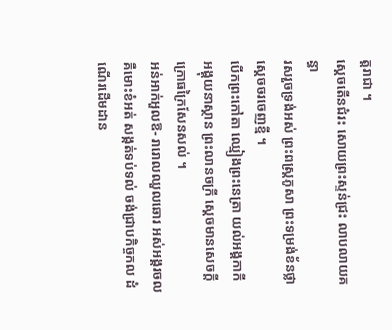ត្តរាជា ។
ស្ដេចតើនជំរះ សោយព្រះស្ទន់ជ្រះ លាបលាយគន្ធា
រសរួចទ្រង់អស់ ព្រះពស្រ្ដភូសា ព្រះទម្រង់ខ័នថ្លា
ស្ដេចចរចេញខ្មី ។
បើកព្រះកៅតា ឈ្មៀងព្រះនេត្រា យល់អង្គកាកី
អង្គុយនាស្ថាន ព្រះលានចក្រី ស្ដេចមានសេចក្ដី
ក្រោធក្រៃសែនសល់ ។
អន់អាក់អួលឱ- រារោលឈួលឆោរ អស់អង្គរចល
គឺមោះខំអត់ សង្កត់ទប់ទល់ ចង់ជ្រាបកិច្ចកល ដំណើរដើមដាន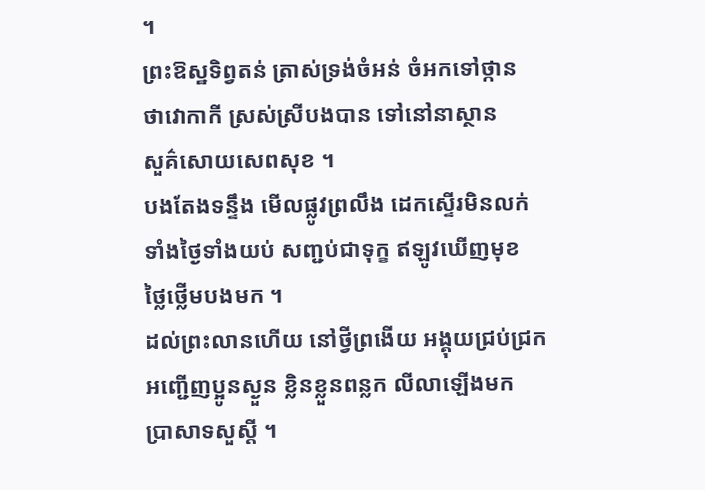។
ព្រះឱស្ឋទិព្វតន់ ត្រាស់ទ្រង់ចំអន់ ចំអកទៅថ្កាន
ថាវោកាកី ស្រស់ស្រីបងបាន ទៅនៅនាស្ថាន
សួគ៌សោយសេពសុខ ។
បងតែងទន្ទឹង មើលផ្លូវព្រលឹង ដេកស្ទើរមិនលក់
ទាំងថ្ងៃទាំងយប់ សញ្ជប់ជាទុក្ខ ឥឡូវឃើញមុខ
ថ្លៃថ្លើមបងមក ។
ដល់ព្រះលានហើយ នៅថ្វីព្រងើយ អង្គុយជ្រប់ជ្រក
អញ្ជើញប្អូនស្ងួន ខ្លិនខ្លួនពន្លក លីលាឡើងមក
ប្រាសាទសួស្ដី ។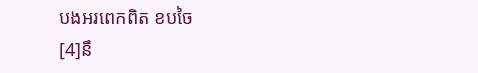បងអរពេកពិត ខបចៃ
[4]នឹ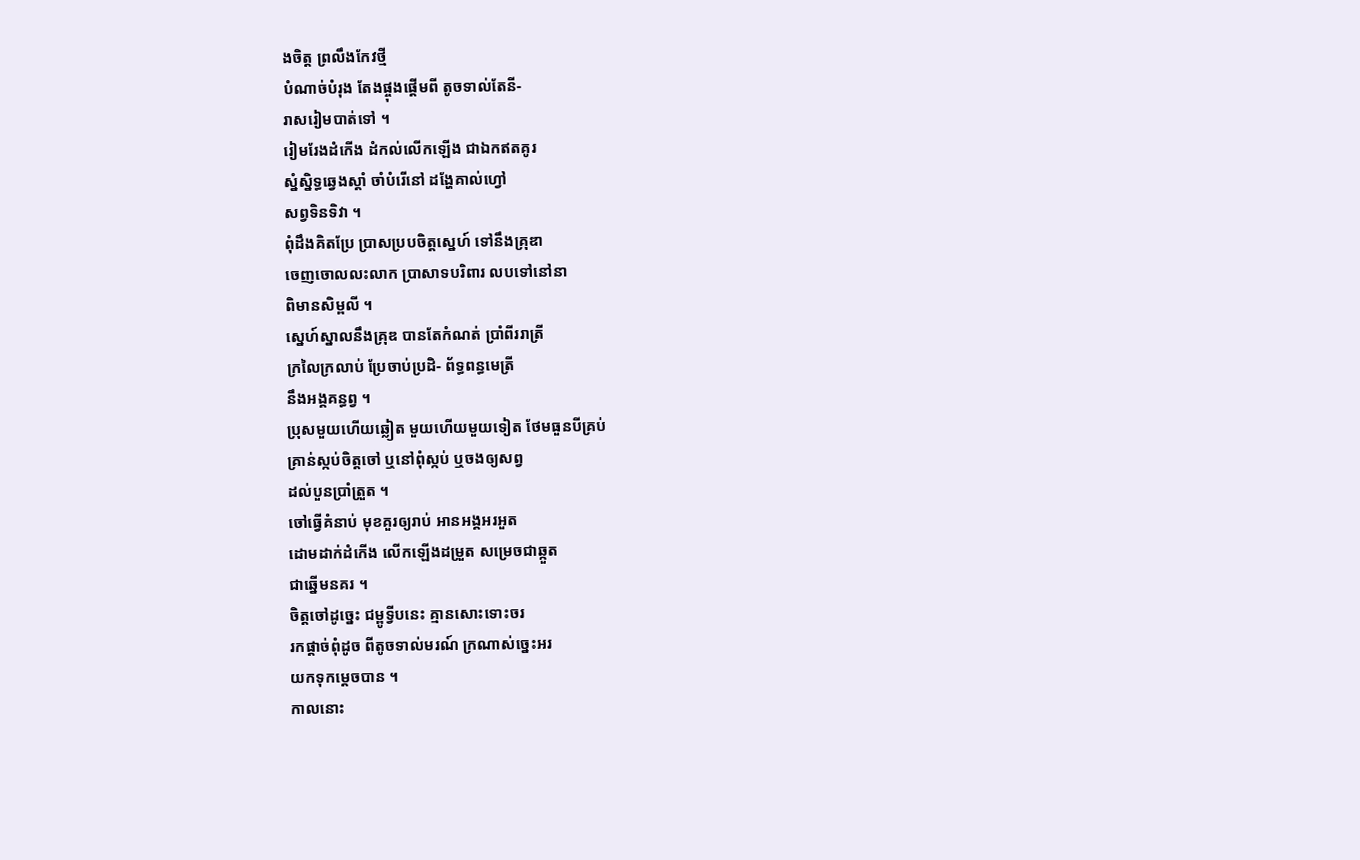ងចិត្ត ព្រលឹងកែវថ្មី
បំណាច់បំរុង តែងផ្ចុងផ្ដើមពី តូចទាល់តែនី-
រាសរៀមបាត់ទៅ ។
រៀមរែងដំកើង ដំកល់លើកឡើង ជាឯកឥតគូរ
ស្នំស្និទ្ធឆ្វេងស្ដាំ ចាំបំរើនៅ ដង្ហែគាល់ហ្វៅ
សព្វទិនទិវា ។
ពុំដឹងគិតប្រែ ប្រាសប្របចិត្តស្នេហ៍ ទៅនឹងគ្រុឌា
ចេញចោលលះលាក ប្រាសាទបរិពារ លបទៅនៅនា
ពិមានសិម្ពលី ។
ស្នេហ៍ស្នាលនឹងគ្រុឌ បានតែកំណត់ ប្រាំពីររាត្រី
ក្រលៃក្រលាប់ ប្រែចាប់ប្រដិ- ព័ទ្ធពន្ធមេត្រី
នឹងអង្គគន្ធព្វ ។
ប្រុសមួយហើយឆ្លៀត មួយហើយមួយទៀត ថែមធួនបីគ្រប់
គ្រាន់ស្កប់ចិត្តចៅ ឬនៅពុំស្កប់ ឬចងឲ្យសព្វ
ដល់បួនប្រាំត្រួត ។
ចៅធ្វើគំនាប់ មុខគួរឲ្យរាប់ អានអង្គអរអួត
ដោមដាក់ដំកើង លើកឡើងដម្រួត សម្រេចជាឆ្កួត
ជាឆ្នើមនគរ ។
ចិត្តចៅដូច្នេះ ជម្ពូទ្វីបនេះ គ្មានសោះទោះចរ
រកផ្ដាច់ពុំដូច ពីតូចទាល់មរណ៍ ក្រណាស់ច្នេះអរ
យកទុកម្ដេចបាន ។
កាលនោះ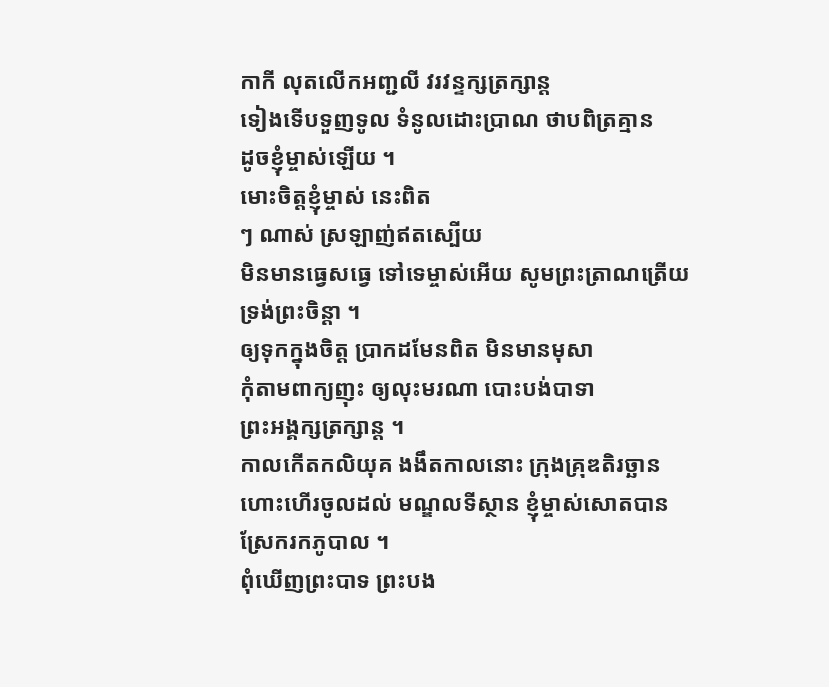កាកី លុតលើកអញ្ជលី វរវន្ទក្សត្រក្សាន្ត
ទៀងទើបទួញទូល ទំនូលដោះប្រាណ ថាបពិត្រគ្មាន
ដូចខ្ញុំម្ចាស់ឡើយ ។
មោះចិត្តខ្ញុំម្ចាស់ នេះពិត
ៗ ណាស់ ស្រឡាញ់ឥតស្បើយ
មិនមានធ្វេសធ្វេ ទៅទេម្ចាស់អើយ សូមព្រះត្រាណត្រើយ
ទ្រង់ព្រះចិន្ដា ។
ឲ្យទុកក្នុងចិត្ត ប្រាកដមែនពិត មិនមានមុសា
កុំតាមពាក្យញុះ ឲ្យលុះមរណា បោះបង់បាទា
ព្រះអង្គក្សត្រក្សាន្ត ។
កាលកើតកលិយុគ ងងឹតកាលនោះ ក្រុងគ្រុឌតិរច្ឆាន
ហោះហើរចូលដល់ មណ្ឌលទីស្ថាន ខ្ញុំម្ចាស់សោតបាន
ស្រែករកភូបាល ។
ពុំឃើញព្រះបាទ ព្រះបង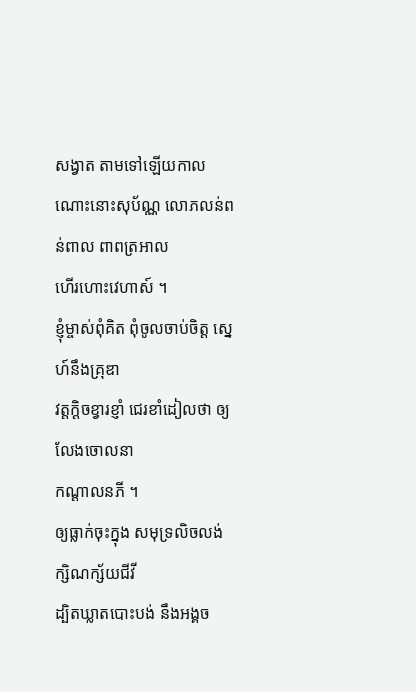សង្វាត តាមទៅឡើយកាល
ណោះនោះសុប័ណ្ណ លោភលន់ពន់ពាល ពាពត្រអាល
ហើរហោះវេហាស៍ ។
ខ្ញុំម្ចាស់ពុំគិត ពុំចូលចាប់ចិត្ត ស្នេហ៍នឹងគ្រុឌា
វត្តក្ដិចខ្វារខ្ញាំ ជេរខាំដៀលថា ឲ្យលែងចោលនា
កណ្ដាលនភី ។
ឲ្យធ្លាក់ចុះក្នុង សមុទ្រលិចលង់ ក្សិណក្ស័យជីវី
ដ្បិតឃ្លាតបោះបង់ នឹងអង្គច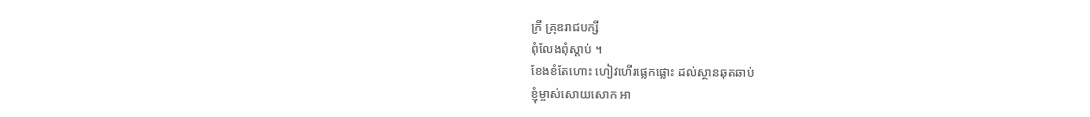ក្រី គ្រុឌរាជបក្សី
ពុំលែងពុំស្ដាប់ ។
ខែងខំតែហោះ ហៀវហើរផ្លេកផ្លោះ ដល់ស្ថានឆុតឆាប់
ខ្ញុំម្ចាស់សោយសោក អា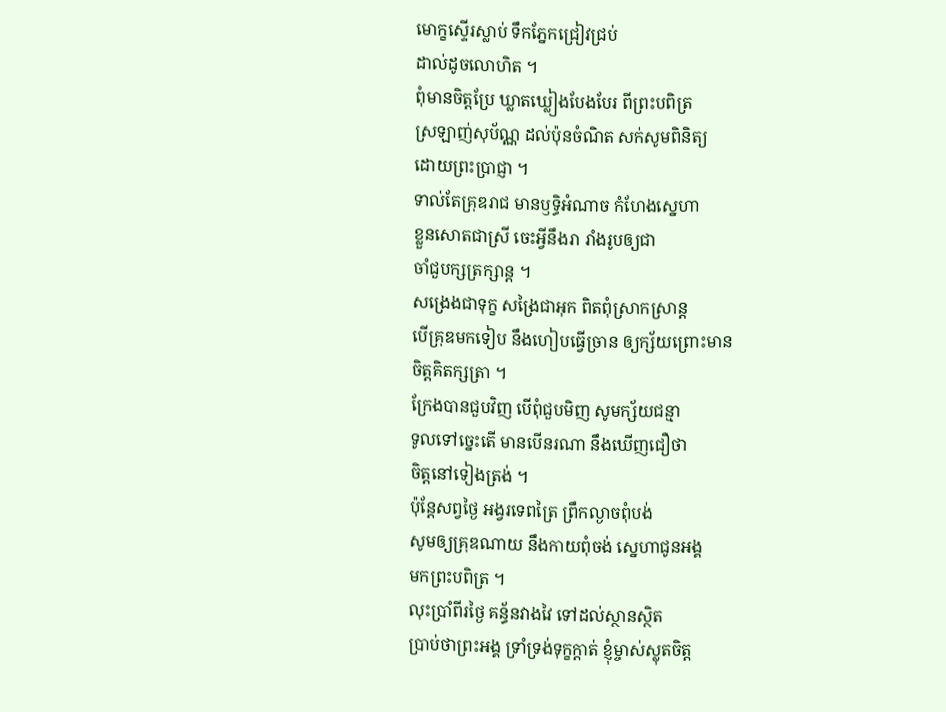មោក្ខស្ទើរស្លាប់ ទឹកភ្នែកជ្រៀវជ្រប់
ដាល់ដូចលោហិត ។
ពុំមានចិត្តប្រែ ឃ្លាតឃ្លៀងបែងបែរ ពីព្រះបពិត្រ
ស្រឡាញ់សុប័ណ្ណ ដល់ប៉ុនចំណិត សក់សូមពិនិត្យ
ដោយព្រះប្រាជ្ញា ។
ទាល់តែគ្រុឌរាជ មានឫទ្ធិអំណាច កំហែងស្នេហា
ខ្លួនសោតជាស្រី ចេះអ្វីនឹងរា រាំងរូបឲ្យជា
ចាំជួបក្សត្រក្សាន្ត ។
សង្រេងជាទុក្ខ សង្រៃជាអុក ពិតពុំស្រាកស្រាន្ត
បើគ្រុឌមកទៀប នឹងហៀបធ្វើច្រាន ឲ្យក្ស័យព្រោះមាន
ចិត្តគិតក្សត្រា ។
ក្រែងបានជួបវិញ បើពុំជួបមិញ សូមក្ស័យជន្មា
ទូលទៅច្នេះតើ មានបើនរណា នឹងឃើញជឿថា
ចិត្តនៅទៀងត្រង់ ។
ប៉ុន្តែសព្វថ្ងៃ អង្វរទេពត្រៃ ព្រឹកល្ងាចពុំបង់
សូមឲ្យគ្រុឌណាយ នឹងកាយពុំចង់ ស្នេហាជូនអង្គ
មកព្រះបពិត្រ ។
លុះប្រាំពីរថ្ងៃ គន្ធ័នវាងវៃ ទៅដល់ស្ថានស្ថិត
ប្រាប់ថាព្រះអង្គ ទ្រាំទ្រង់ទុក្ខក្ដាត់ ខ្ញុំម្ចាស់ស្លុតចិត្ត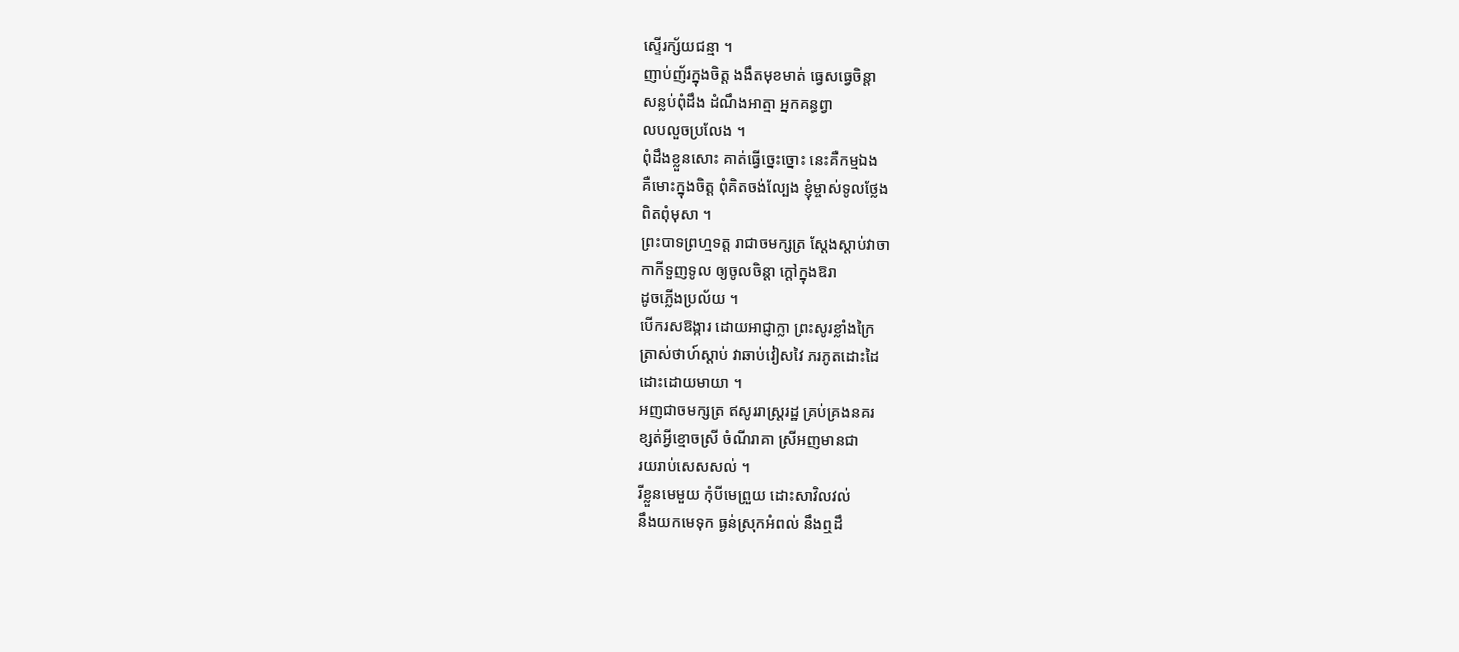ស្ទើរក្ស័យជន្មា ។
ញាប់ញ័រក្នុងចិត្ត ងងឹតមុខមាត់ ធ្វេសធ្វេចិន្ដា
សន្លប់ពុំដឹង ដំណឹងអាត្មា អ្នកគន្ធព្វា
លបលួចប្រលែង ។
ពុំដឹងខ្លួនសោះ គាត់ធ្វើច្នេះច្នោះ នេះគឺកម្មឯង
គឺមោះក្នុងចិត្ត ពុំគិតចង់ល្បែង ខ្ញុំម្ចាស់ទូលថ្លែង
ពិតពុំមុសា ។
ព្រះបាទព្រហ្មទត្ត រាជាចមក្សត្រ ស្ដែងស្ដាប់វាចា
កាកីទួញទូល ឲ្យចូលចិន្ដា ក្ដៅក្នុងឱរា
ដូចភ្លើងប្រល័យ ។
បើករសឱង្ការ ដោយអាជ្ញាក្លា ព្រះសូរខ្លាំងក្រៃ
ត្រាស់ថាហ៍ស្ដាប់ វាឆាប់វៀសវៃ ភរភូតដោះដៃ
ដោះដោយមាយា ។
អញជាចមក្សត្រ ឥសូររាស្ត្ររដ្ឋ គ្រប់គ្រងនគរ
ខ្សត់អ្វីខ្មោចស្រី ចំណីរាគា ស្រីអញមានជា
រយរាប់សេសសល់ ។
រីខ្លួនមេមួយ កុំបីមេព្រួយ ដោះសាវិលវល់
នឹងយកមេទុក ធ្ងន់ស្រុកអំពល់ នឹងឮដឹ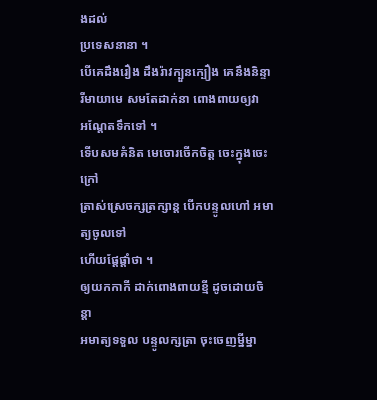ងដល់
ប្រទេសនានា ។
បើគេដឹងរឿង ដឹងរ៉ាវក្បួនក្បឿង គេនឹងនិន្ទា
រីមាយាមេ សមតែដាក់នា ពោងពាយឲ្យវា
អណ្ដែតទឹកទៅ ។
ទើបសមគំនិត មេចោរចើកចិត្ត ចេះក្នុងចេះក្រៅ
ត្រាស់ស្រេចក្សត្រក្សាន្ត បើកបន្ទូលហៅ អមាត្យចូលទៅ
ហើយផ្ដែផ្ដាំថា ។
ឲ្យយកកាកី ដាក់ពោងពាយខ្មី ដូចដោយចិន្ដា
អមាត្យទទួល បន្ទូលក្សត្រា ចុះចេញម្នីម្នា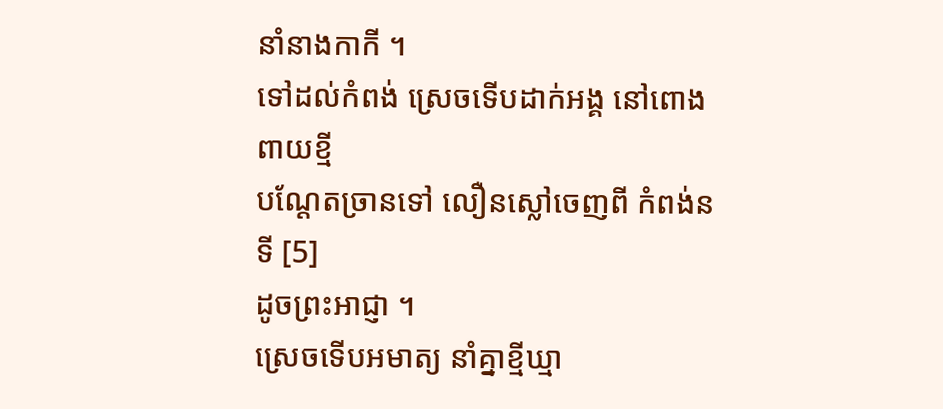នាំនាងកាកី ។
ទៅដល់កំពង់ ស្រេចទើបដាក់អង្គ នៅពោងពាយខ្មី
បណ្ដែតច្រានទៅ លឿនស្លៅចេញពី កំពង់នទី [5]
ដូចព្រះអាជ្ញា ។
ស្រេចទើបអមាត្យ នាំគ្នាខ្មីឃ្មា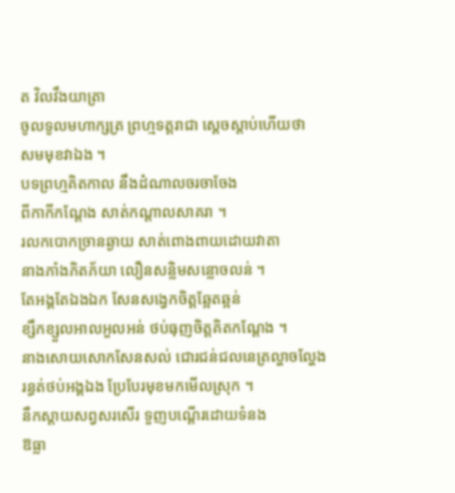ត វិលវឹងយាត្រា
ចូលទូលមហាក្សត្រ ព្រហ្មទត្តរាជា ស្ដេចស្ដាប់ហើយថា
សមមុខវាឯង ។
បទព្រហ្មគិតកាល នឹងដំណាលចរចាចែង
ពីកាកីកណ្ដែង សាត់កណ្ដាលសាគរា ។
រលកបោកច្រានឆ្ងាយ សាត់ពោងពាយដោយវាតា
នាងភាំងភិតភ័យា លឿនសន្លិមសន្លោចលន់ ។
តែអង្គតែឯងឯក សែនសង្វេកចិត្តឆ្អែតឆ្អន់
ខ្សឹកខ្សួលអាលអួលអន់ ថប់ធុញចិត្តគិតកណ្ដែង ។
នាងសោយសោកសែនសល់ ជោរជន់ជលនេត្រល្ហាចល្ហែង
រន្ធត់ថប់អង្គឯង ប្រែបែរមុខមកមើលស្រុក ។
នឹកស្ដាយសព្វសរសើរ ទួញបណ្ដើរដោយទំនង
ឱធ្លា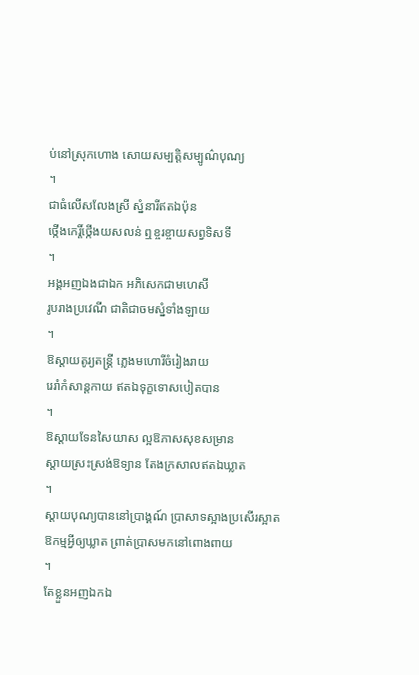ប់នៅស្រុកហោង សោយសម្បត្តិសម្បូណ៌បុណ្យ
។
ជាធំលើសលែងស្រី ស្នំនារីឥតឯប៉ុន
ថ្កើងកេរ្តិ៍ថ្កើងយសលន់ ឮខ្ចរខ្ចាយសព្វទិសទី
។
អង្គអញឯងជាឯក អភិសេកជាមហេសី
រូបរាងប្រវេណី ជាតិជាចមស្នំទាំងឡាយ
។
ឱស្ដាយតូរ្យតន្ត្រី ភ្លេងមហោរីចំរៀងរាយ
រេរាំកំសាន្តកាយ ឥតឯទុក្ខទោសបៀតបាន
។
ឱស្ដាយទែនសៃយាស ល្អឱភាសសុខសម្រាន
ស្ដាយស្រះស្រង់ឱទ្យាន តែងក្រសាលឥតឯឃ្លាត
។
ស្ដាយបុណ្យបាននៅប្រាង្គណ៍ ប្រាសាទស្អាងប្រសើរស្អាត
ឱកម្មអ្វីឲ្យឃ្លាត ព្រាត់ប្រាសមកនៅពោងពាយ
។
តែខ្លួនអញឯកឯ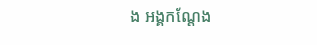ង អង្គកណ្ដែង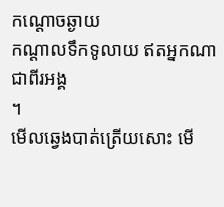កណ្ដោចឆ្ងាយ
កណ្ដាលទឹកទូលាយ ឥតអ្នកណាជាពីរអង្គ
។
មើលឆ្វេងបាត់ត្រើយសោះ មើ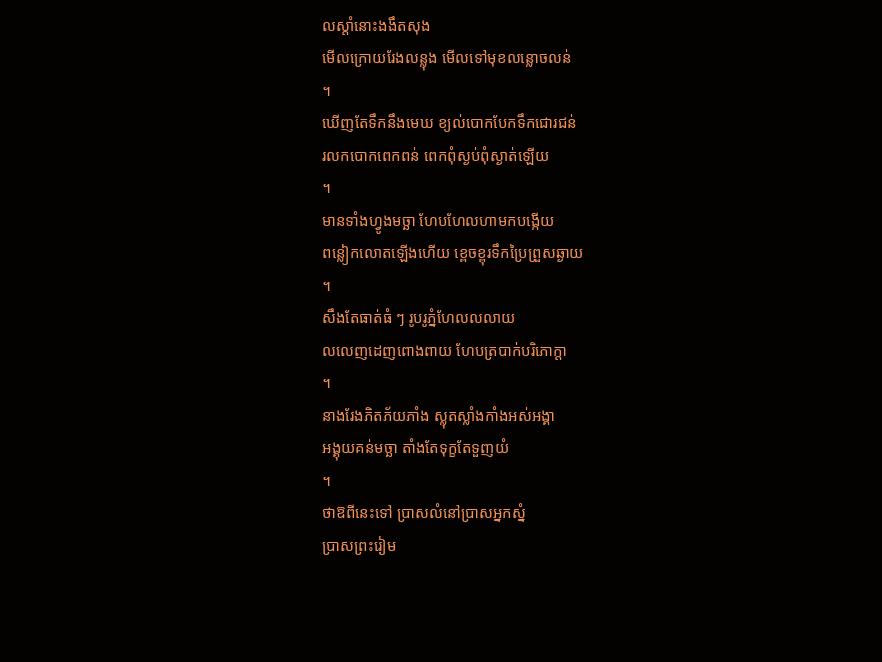លស្ដាំនោះងងឹតសុង
មើលក្រោយរែងលន្លុង មើលទៅមុខលន្លោចលន់
។
ឃើញតែទឹកនឹងមេឃ ខ្យល់បោកបែកទឹកជោរជន់
រលកបោកពេកពន់ ពេកពុំស្ងប់ពុំស្ងាត់ឡើយ
។
មានទាំងហ្វូងមច្ឆា ហែបហែលហាមកបង្កើយ
ពន្លៀកលោតឡើងហើយ ខ្ពេចខ្ពុរទឹកប្រៃព្រួសឆ្ងាយ
។
សឹងតែធាត់ធំ ៗ រូបរូភ្នំហែលលលាយ
លលេញដេញពោងពាយ ហែបត្របាក់បរិភោក្ដា
។
នាងរែងភិតភ័យភាំង ស្លុតស្លាំងកាំងអស់អង្គា
អង្គុយគន់មច្ឆា តាំងតែទុក្ខតែទួញយំ
។
ថាឱពីនេះទៅ ប្រាសលំនៅប្រាសអ្នកស្នំ
ប្រាសព្រះរៀម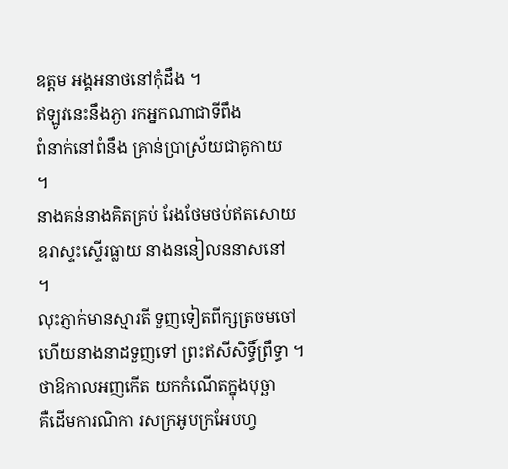ឧត្ដម អង្គអនាថនៅកុំដឹង ។
ឥឡូវនេះនឹងភ្ងា រកអ្នកណាជាទីពឹង
ពំនាក់នៅពំនឹង គ្រាន់ប្រាស្រ័យជាគូកាយ
។
នាងគន់នាងគិតគ្រប់ រែងថែមថប់ឥតសោយ
ឧរាស្ទះស្ទើរធ្លាយ នាងននៀលននាសនៅ
។
លុះភ្ញាក់មានស្មារតី ទួញទៀតពីក្សត្រចមចៅ
ហើយនាងនាដទួញទៅ ព្រះឥសីសិទ្ធិ៍ព្រឹទ្ធា ។
ថាឱកាលអញកើត យកកំណើតក្នុងបុច្ឆា
គឺដើមការណិកា រសក្រអូបក្រអែបហ្វ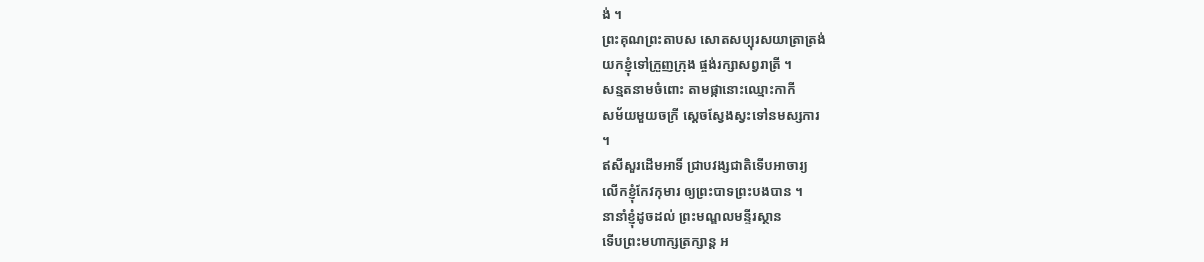ង់ ។
ព្រះគុណព្រះតាបស សោតសប្បុរសយាត្រាត្រង់
យកខ្ញុំទៅក្រួញក្រុង ផ្ចង់រក្សាសព្វរាត្រី ។
សន្មតនាមចំពោះ តាមផ្កានោះឈ្មោះកាកី
សម័យមួយចក្រី ស្ដេចស្វែងស្វះទៅនមស្សការ
។
ឥសីសួរដើមអាទិ៍ ជ្រាបវង្សជាតិទើបអាចារ្យ
លើកខ្ញុំកែវកុមារ ឲ្យព្រះបាទព្រះបងបាន ។
នានាំខ្ញុំដូចដល់ ព្រះមណ្ឌលមន្ទីរស្ថាន
ទើបព្រះមហាក្សត្រក្សាន្ត អ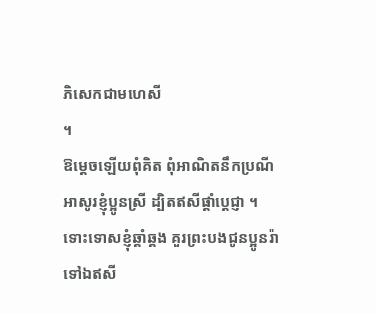ភិសេកជាមហេសី
។
ឱម្ដេចឡើយពុំគិត ពុំអាណិតនឹកប្រណី
អាសូរខ្ញុំប្អូនស្រី ដ្បិតឥសីផ្ដាំប្ដេជ្ញា ។
ទោះទោសខ្ញុំឆ្គាំឆ្គង គួរព្រះបងជូនប្អូនរ៉ា
ទៅឯឥសី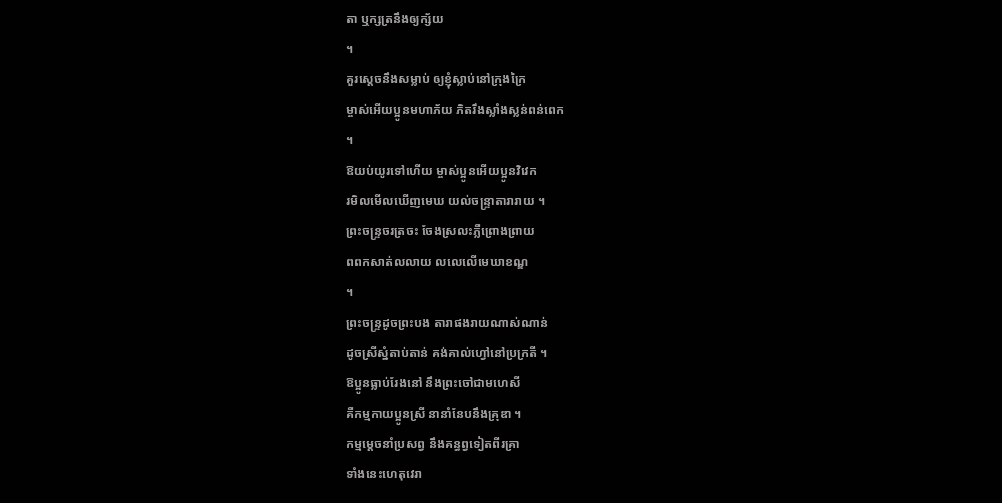តា ឬក្សត្រនឹងឲ្យក្ស័យ
។
គួរស្ដេចនឹងសម្លាប់ ឲ្យខ្ញុំស្លាប់នៅក្រុងក្រៃ
ម្ចាស់អើយប្អូនមហាភ័យ ភិតរឹងស្លាំងស្លន់ពន់ពេក
។
ឱយប់យូរទៅហើយ ម្ចាស់ប្អូនអើយប្អូនវិវេក
រមិលមើលឃើញមេឃ យល់ចន្រ្ទាតារារាយ ។
ព្រះចន្ទ្រចរត្រចះ ចែងស្រលះភ្លឺព្រោងព្រាយ
ពពកសាត់លលាយ លលេលើមេឃាខណ្ឌ
។
ព្រះចន្ទ្រដូចព្រះបង តារាផងរាយណាស់ណាន់
ដូចស្រីស្នំតាប់តាន់ គង់គាល់ហ្វៅនៅប្រក្រតី ។
ឱប្អូនធ្លាប់រែងនៅ នឹងព្រះចៅជាមហេសី
គឺកម្មកាយប្អូនស្រី នានាំនែបនឹងគ្រុឌា ។
កម្មម្ដេចនាំប្រសព្វ នឹងគន្ធព្វទៀតពីរគ្រា
ទាំងនេះហេតុវេរា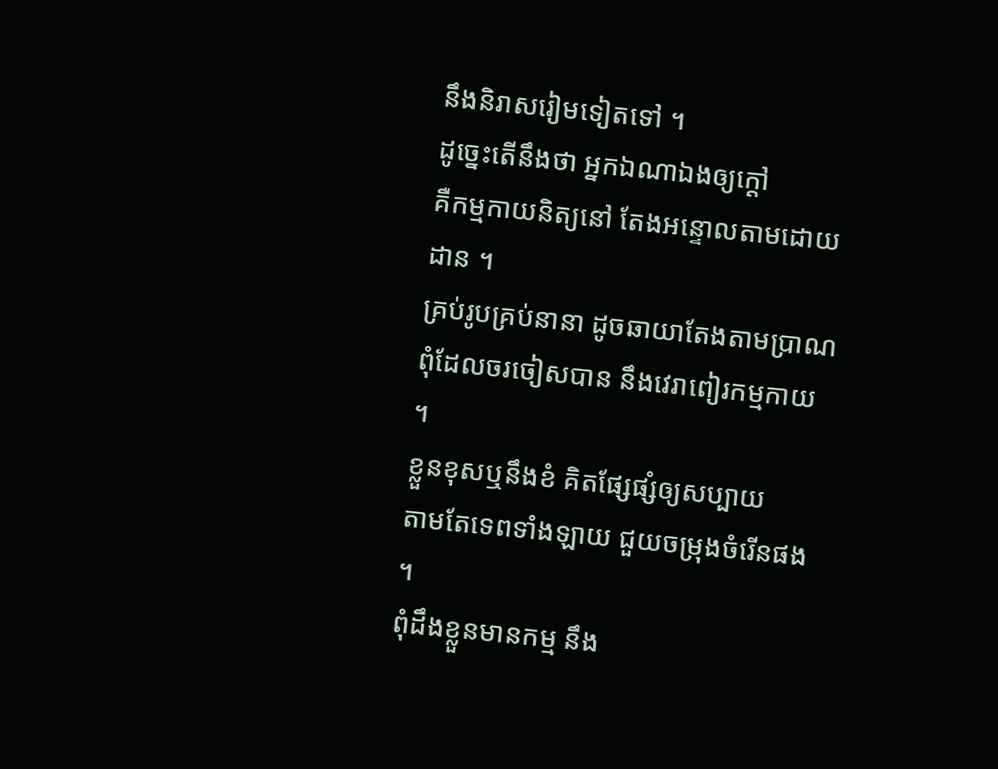នឹងនិរាសរៀមទៀតទៅ ។
ដូច្នេះតើនឹងថា អ្នកឯណាឯងឲ្យក្ដៅ
គឺកម្មកាយនិត្យនៅ តែងអន្ទោលតាមដោយដាន ។
គ្រប់រូបគ្រប់នានា ដូចឆាយាតែងតាមប្រាណ
ពុំដែលចរចៀសបាន នឹងវេរាពៀរកម្មកាយ ។
ខ្លួនខុសឬនឹងខំ គិតផ្សែផ្សំឲ្យសប្បាយ
តាមតែទេពទាំងឡាយ ជួយចម្រុងចំរើនផង ។
ពុំដឹងខ្លួនមានកម្ម នឹង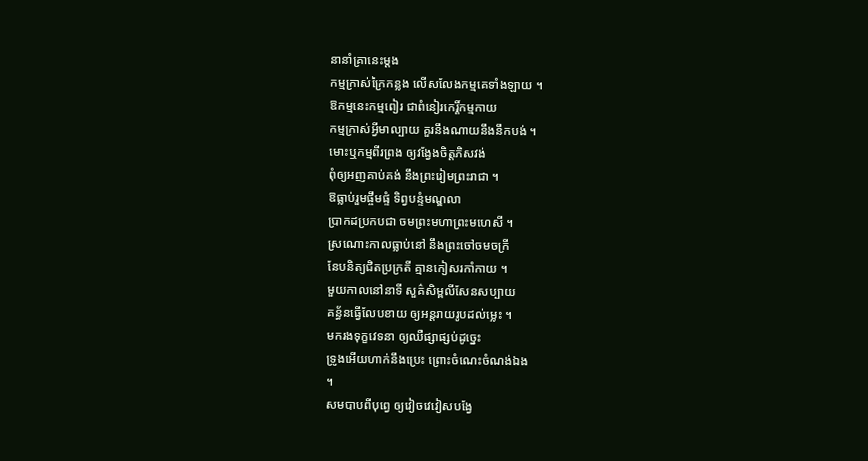នានាំគ្រានេះម្ដង
កម្មក្រាស់ក្រៃកន្លង លើសលែងកម្មគេទាំងឡាយ ។
ឱកម្មនេះកម្មពៀរ ជាពំនៀរកេរ្តិ៍កម្មកាយ
កម្មក្រាស់អ្វីមាល្បាយ គួរនឹងណាយនឹងនឹកបង់ ។
មោះឬកម្មពីរព្រង ឲ្យវង្វែងចិត្តភិសវង់
ពុំឲ្យអញគាប់គង់ នឹងព្រះរៀមព្រះរាជា ។
ឱធ្លាប់រួមផ្ចឹមផ្ទំ ទិព្វបន្ទំមណ្ឌលា
ប្រាកដប្រកបជា ចមព្រះមហាព្រះមហេសី ។
ស្រណោះកាលធ្លាប់នៅ នឹងព្រះចៅចមចក្រី
នែបនិត្យជិតប្រក្រតី គ្មានកៀសរកាំកាយ ។
មួយកាលនៅនាទី សួគ៌សិម្ពលីសែនសប្បាយ
គន្ធ័នធ្វើលែបខាយ ឲ្យអន្តរាយរូបដល់ម្លេះ ។
មករងទុក្ខវេទនា ឲ្យឈឺផ្សាផ្សប់ដូច្នេះ
ទ្រូងអើយហាក់នឹងប្រេះ ព្រោះចំណេះចំណង់ឯង
។
សមបាបពីបុព្វេ ឲ្យវៀចវេវៀសបង្វែ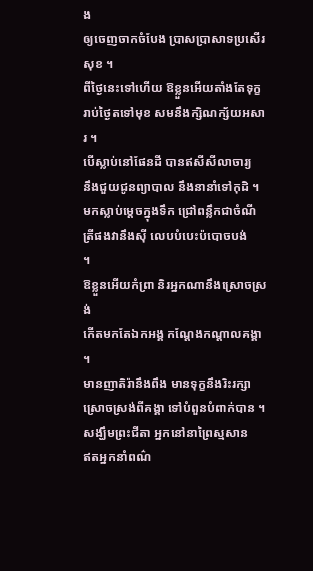ង
ឲ្យចេញចាកចំបែង ប្រាសប្រាសាទប្រសើរសុខ ។
ពីថ្ងៃនេះទៅហើយ ឱខ្លួនអើយតាំងតែទុក្ខ
រាប់ថ្ងៃតទៅមុខ សមនឹងក្សិណក្ស័យអសារ ។
បើស្លាប់នៅផែនដី បានឥសីសីលាចារ្យ
នឹងជួយជូនព្យាបាល នឹងនានាំទៅកុដិ ។
មកស្លាប់ម្ដេចក្នុងទឹក ជ្រៅពន្លឹកជាចំណី
ត្រីផងវានឹងស៊ី លេបបំបេះប៉បោចបង់
។
ឱខ្លួនអើយកំព្រា និរអ្នកណានឹងស្រោចស្រង់
កើតមកតែឯកអង្គ កណ្ដែងកណ្ដាលគង្គា
។
មានញាតិរ៉ានឹងពឹង មានទុក្ខនឹងរិះរក្សា
ស្រោចស្រង់ពីគង្គា ទៅបំពួនបំពាក់បាន ។
សង្ឃឹមព្រះជីតា អ្នកនៅនាព្រៃស្មសាន
ឥតអ្នកនាំពណ៌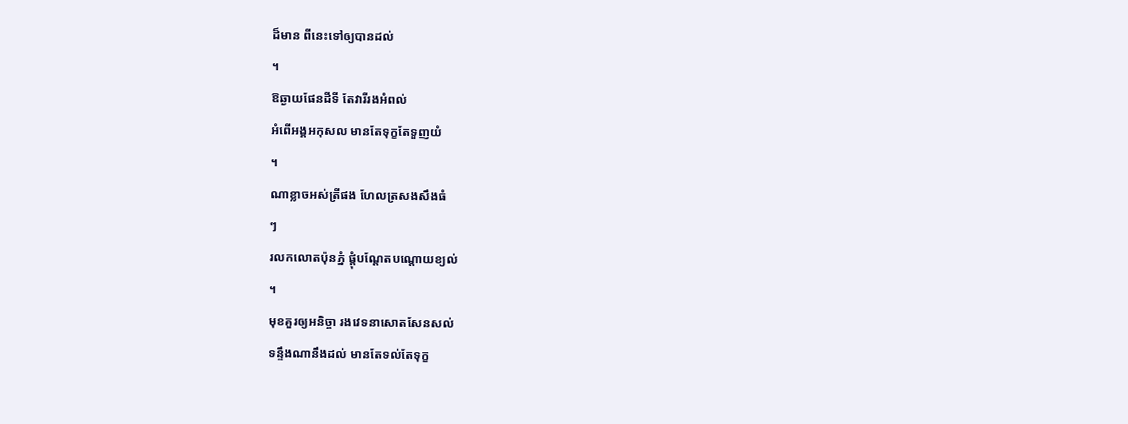ដ៏មាន ពីនេះទៅឲ្យបានដល់
។
ឱឆ្ងាយផែនដីទី តែវារីរងអំពល់
អំពើអង្គអកុសល មានតែទុក្ខតែទួញយំ
។
ណាខ្លាចអស់ត្រីផង ហែលត្រសងសឹងធំ
ៗ
រលកលោតប៉ុនភ្នំ ផ្ដុំបណ្ដែតបណ្ដោយខ្យល់
។
មុខគួរឲ្យអនិច្ចា រងវេទនាសោតសែនសល់
ទន្ទឹងណានឹងដល់ មានតែទល់តែទុក្ខ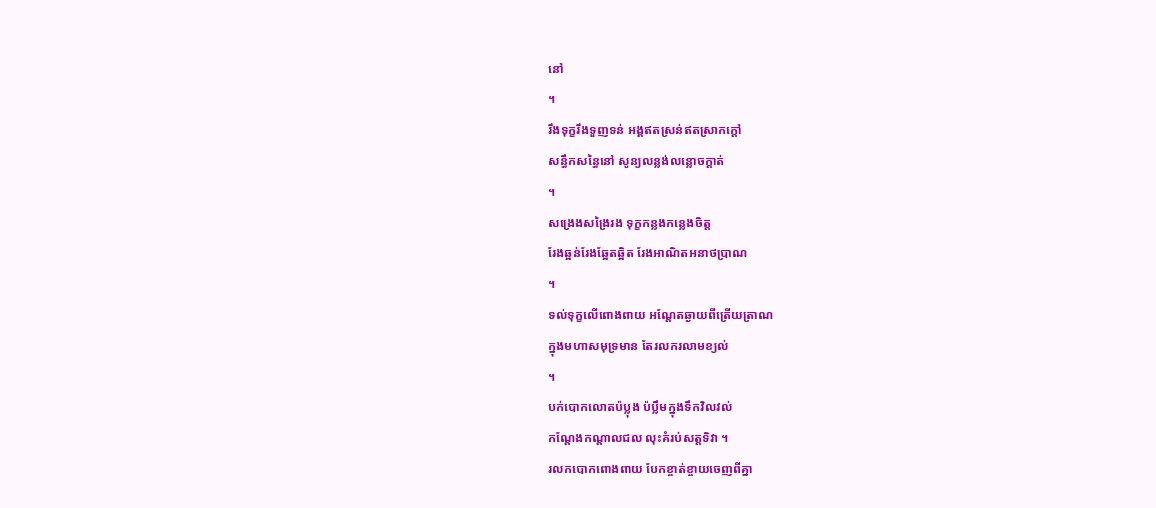នៅ
។
រឹងទុក្ខរឹងទួញទន់ អង្គឥតស្រន់ឥតស្រាកក្ដៅ
សន្ធឹកសន្ធៃនៅ សូន្យលន្លង់លន្លោចក្ដាត់
។
សង្រេងសង្រៃរង ទុក្ខកន្លងកន្លេងចិត្ត
រែងឆ្អន់រែងឆ្អែតឆ្អិត រែងអាណិតអនាថប្រាណ
។
ទល់ទុក្ខលើពោងពាយ អណ្ដែតឆ្ងាយពីត្រើយត្រាណ
ក្នុងមហាសមុទ្រមាន តែរលករលាមខ្យល់
។
បក់បោកលោតប៉ប្លុង ប៉ប្លឹមក្នុងទឹកវិលវល់
កណ្ដែងកណ្ដាលជល លុះគំរប់សត្តទិវា ។
រលកបោកពោងពាយ បែកខ្ចាត់ខ្ចាយចេញពីគ្នា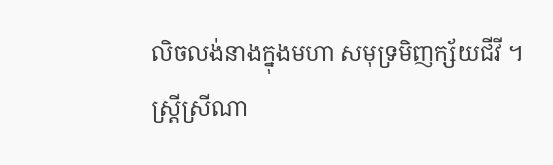លិចលង់នាងក្នុងមហា សមុទ្រមិញក្ស័យជីវី ។
ស្រ្តីស្រីណា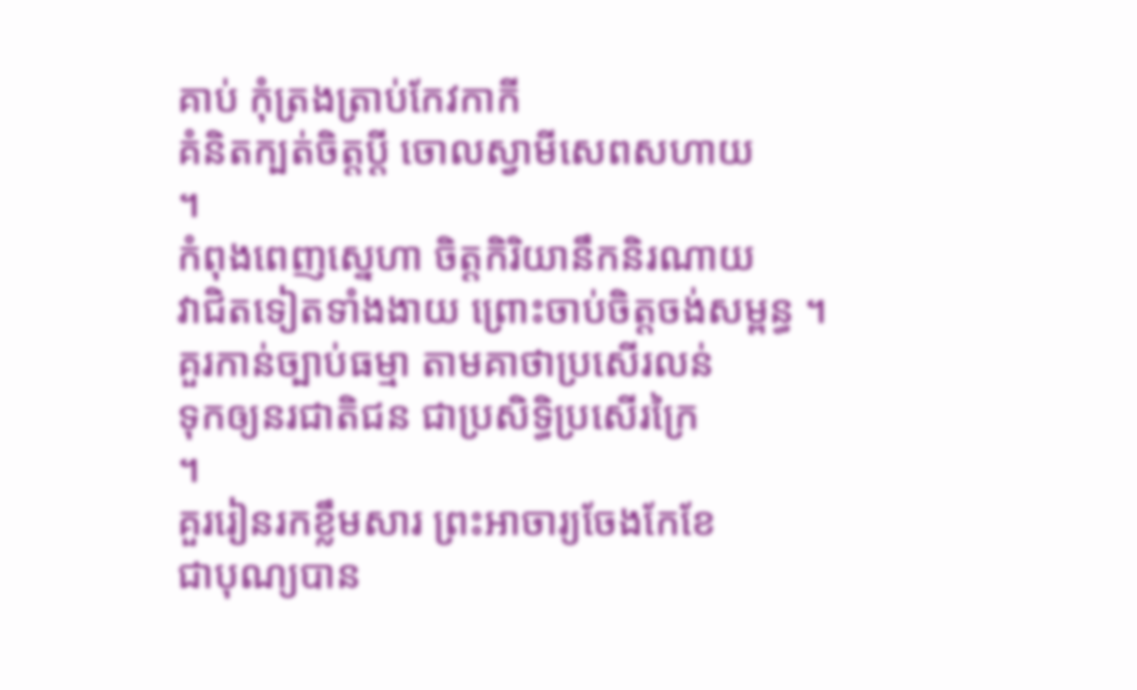គាប់ កុំត្រងត្រាប់កែវកាកី
គំនិតក្បត់ចិត្តប្ដី ចោលស្វាមីសេពសហាយ
។
កំពុងពេញស្នេហា ចិត្តកិរិយានឹកនិរណាយ
វាជិតទៀតទាំងងាយ ព្រោះចាប់ចិត្តចង់សម្ពន្ធ ។
គួរកាន់ច្បាប់ធម្មា តាមគាថាប្រសើរលន់
ទុកឲ្យនរជាតិជន ជាប្រសិទ្ធិប្រសើរក្រៃ
។
គួររៀនរកខ្លឹមសារ ព្រះអាចារ្យចែងកែខែ
ជាបុណ្យបាន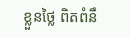ខ្លួនថ្លៃ ពិតពំនឹ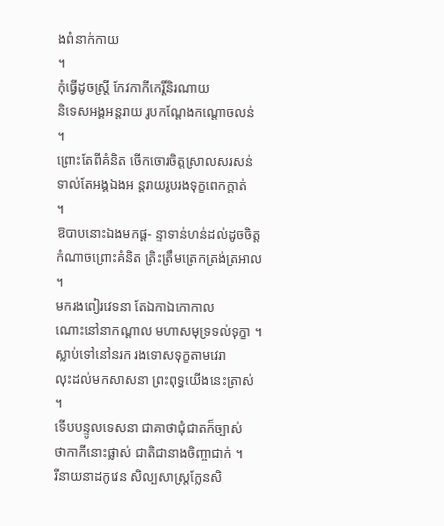ងពំនាក់កាយ
។
កុំធ្វើដូចស្រ្តី កែវកាកីកេរ្តិ៍និរណាយ
និទេសអង្គអន្តរាយ រូបកណ្ដែងកណ្ដោចលន់
។
ព្រោះតែពីគំនិត ចើកចោរចិត្តស្រាលសរសន់
ទាល់តែអង្គឯងអ ន្តរាយរូបរងទុក្ខពេកក្ដាត់
។
ឱបាបនោះឯងមកផ្ដ- ន្ទាទាន់ហន់ដល់ដូចចិត្ត
កំណាចព្រោះគំនិត ត្រិះត្រឹមត្រេកត្រង់ត្រអាល
។
មករងពៀរវេទនា តែឯកាឯកោកាល
ណោះនៅនាកណ្ដាល មហាសមុទ្រទល់ទុក្ខា ។
ស្លាប់ទៅនៅនរក រងទោសទុក្ខតាមវេរា
លុះដល់មកសាសនា ព្រះពុទ្ធយើងនេះត្រាស់
។
ទើបបន្ទូលទេសនា ជាគាថាជុំជាតក៏ច្បាស់
ថាកាកីនោះផ្លាស់ ជាតិជានាងចិញ្ចាជាក់ ។
រីនាយនាដកូវេន សិល្បសាស្រ្តក្លែនសិ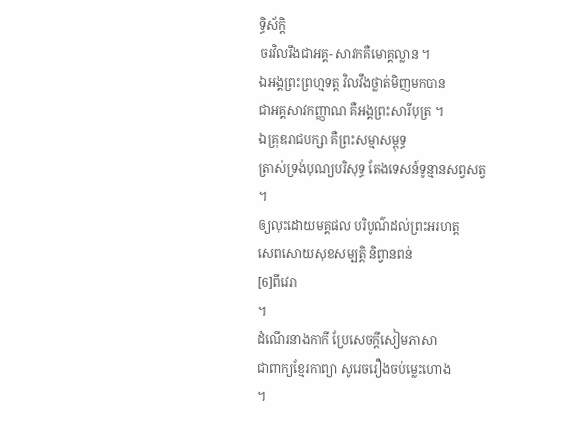ទ្ធិស័ក្តិ
ចរវិលរឹងជាអគ្គ- សាវកគឺមោគ្គល្លាន ។
ឯអង្គព្រះព្រហ្មទត្ត វិលវឹងថ្លាត់មិញមកបាន
ជាអគ្គសាវកញ្ញាណ គឺអង្គព្រះសារីបុត្រ ។
ឯគ្រុឌរាជបក្សា គឺព្រះសម្មាសម្ពុទ្ធ
ត្រាស់ទ្រង់បុណ្យបរិសុទ្ធ តែងទេសន៍ទូន្មានសព្វសត្វ
។
ឲ្យលុះដោយមគ្គផល បរិបូណ៌ដល់ព្រះអរហត្ត
សេពសោយសុខសម្បត្តិ និព្វានពន់
[6]ពីវេរា
។
ដំណើរនាងកាកី ប្រែសេចក្ដីសៀមភាសា
ជាពាក្យខ្មែរកាព្យា សូរេចរឿងចប់ម្លេះហោង
។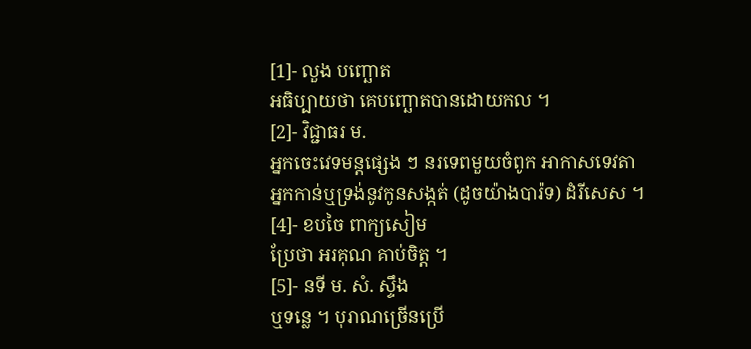[1]- លួង បញ្ឆោត
អធិប្បាយថា គេបញ្ឆោតបានដោយកល ។
[2]- វិជ្ជាធរ ម.
អ្នកចេះវេទមន្តផ្សេង ៗ នរទេពមួយចំពូក អាកាសទេវតា
អ្នកកាន់ឬទ្រង់នូវកូនសង្កត់ (ដូចយ៉ាងបារ៉ទ) ដំរីសេស ។
[4]- ខបចៃ ពាក្យសៀម
ប្រែថា អរគុណ គាប់ចិត្ត ។
[5]- នទី ម. សំ. ស្ទឹង
ឬទន្លេ ។ បុរាណច្រើនប្រើ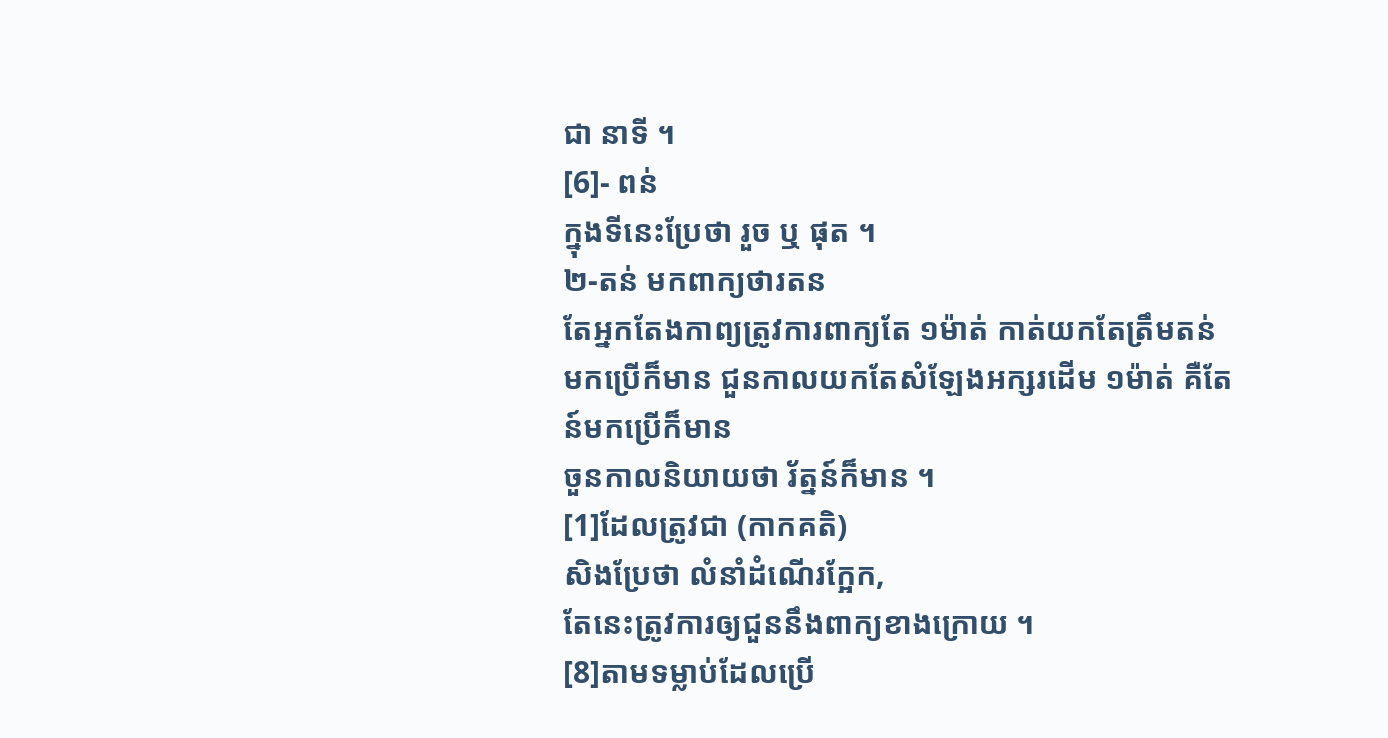ជា នាទី ។
[6]- ពន់
ក្នុងទីនេះប្រែថា រួច ឬ ផុត ។
២-តន់ មកពាក្យថារតន
តែអ្នកតែងកាព្យត្រូវការពាក្យតែ ១ម៉ាត់ កាត់យកតែត្រឹមតន់
មកប្រើក៏មាន ជួនកាលយកតែសំឡែងអក្សរដើម ១ម៉ាត់ គឺតែន៍មកប្រើក៏មាន
ចួនកាលនិយាយថា រ័ត្នន៍ក៏មាន ។
[1]ដែលត្រូវជា (កាកគតិ)
សិងប្រែថា លំនាំដំណើរក្អែក,
តែនេះត្រូវការឲ្យជួននឹងពាក្យខាងក្រោយ ។
[8]តាមទម្លាប់ដែលប្រើ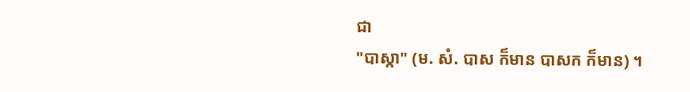ជា
"បាស្កា" (ម. សំ. បាស ក៏មាន បាសក ក៏មាន) ។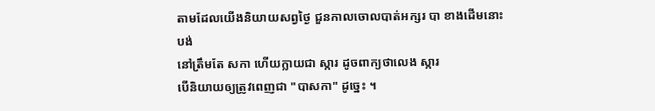តាមដែលយើងនិយាយសព្វថ្ងៃ ជួនកាលចោលបាត់អក្សរ បា ខាងដើមនោះបង់
នៅត្រឹមតែ សកា ហើយក្លាយជា ស្ការ ដូចពាក្យថាលេង ស្ការ
បើនិយាយឲ្យត្រូវពេញជា "បាសកា" ដូច្នេះ ។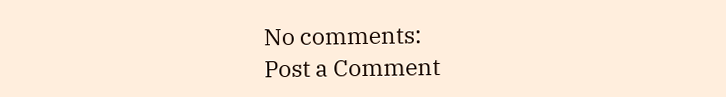No comments:
Post a Comment